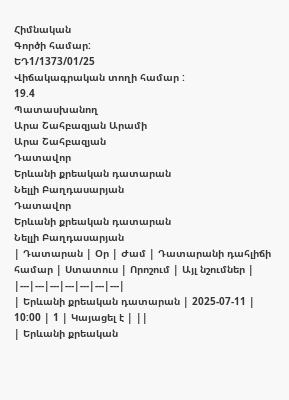Հիմնական
Գործի համար:
ԵԴ1/1373/01/25
Վիճակագրական տողի համար :
19.4
Պատասխանող
Արա Շահբազյան Արամի
Արա Շահբազյան
Դատավոր
Երևանի քրեական դատարան
Նելլի Բաղդասարյան
Դատավոր
Երևանի քրեական դատարան
Նելլի Բաղդասարյան
| Դատարան | Օր | Ժամ | Դատարանի դահլիճի համար | Ստատուս | Որոշում | Այլ նշումներ |
|---|---|---|---|---|---|---|
| Երևանի քրեական դատարան | 2025-07-11 | 10:00 | 1 | Կայացել է | ||
| Երևանի քրեական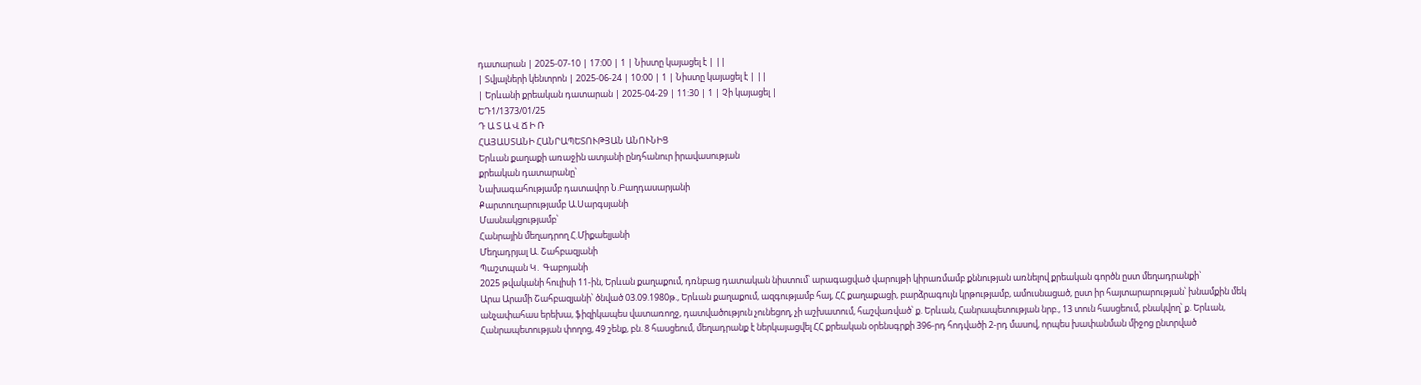դատարան | 2025-07-10 | 17:00 | 1 | Նիստը կայացել է | ||
| Տվյալների կենտրոն | 2025-06-24 | 10:00 | 1 | Նիստը կայացել է | ||
| Երևանի քրեական դատարան | 2025-04-29 | 11:30 | 1 | Չի կայացել |
ԵԴ1/1373/01/25
Դ Ա Տ Ա Վ Ճ Ի Ռ
ՀԱՅԱՍՏԱՆԻ ՀԱՆՐԱՊԵՏՈՒԹՅԱՆ ԱՆՈՒՆԻՑ
Երևան քաղաքի առաջին ատյանի ընդհանուր իրավասության
քրեական դատարանը՝
Նախագահությամբ դատավոր Ն.Բաղդասարյանի
Քարտուղարությամբ Ա.Սարգսյանի
Մասնակցությամբ՝
Հանրային մեղադրող Հ.Միքաելյանի
Մեղադրյալ Ա. Շահբազյանի
Պաշտպան Կ․ Գաբոյանի
2025 թվականի հուլիսի 11-ին, Երևան քաղաքում, դռնբաց դատական նիստում՝ արագացված վարույթի կիրառմամբ քննության առնելով քրեական գործն ըստ մեղադրանքի`
Արա Արամի Շահբազյանի՝ ծնված 03.09.1980թ., Երևան քաղաքում, ազգությամբ հայ, ՀՀ քաղաքացի, բարձրագույն կրթությամբ, ամուսնացած, ըստ իր հայտարարության՝ խնամքին մեկ անչափահաս երեխա, ֆիզիկապես վատառողջ, դատվածություն չունեցող, չի աշխատում, հաշվառված՝ ք. Երևան, Հանրապետության նրբ., 13 տուն հասցեում, բնակվող՝ ք. Երևան, Հանրապետության փողոց, 49 շենք, բն. 8 հասցեում, մեղադրանք է ներկայացվել ՀՀ քրեական օրենսգրքի 396-րդ հոդվածի 2-րդ մասով, որպես խափանման միջոց ընտրված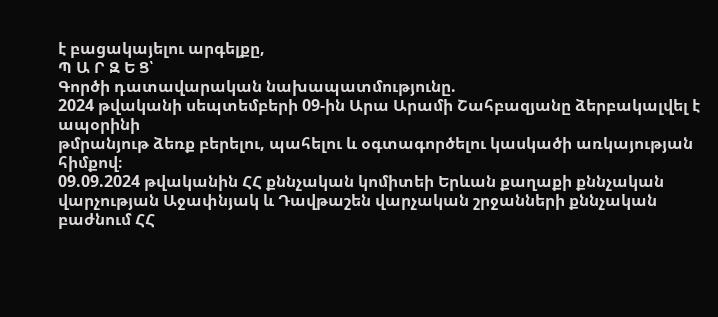է բացակայելու արգելքը,
Պ Ա Ր Զ Ե Ց՝
Գործի դատավարական նախապատմությունը.
2024 թվականի սեպտեմբերի 09-ին Արա Արամի Շահբազյանը ձերբակալվել է ապօրինի
թմրանյութ ձեռք բերելու, պահելու և օգտագործելու կասկածի առկայության հիմքով։
09.09.2024 թվականին ՀՀ քննչական կոմիտեի Երևան քաղաքի քննչական վարչության Աջափնյակ և Դավթաշեն վարչական շրջանների քննչական բաժնում ՀՀ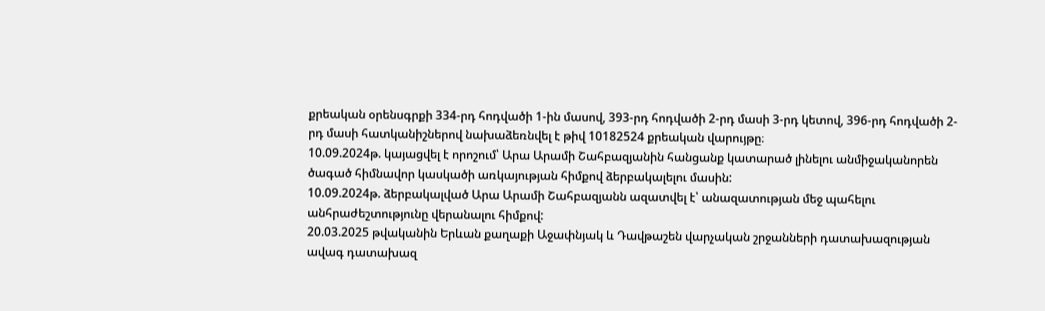քրեական օրենսգրքի 334-րդ հոդվածի 1-ին մասով, 393-րդ հոդվածի 2-րդ մասի 3-րդ կետով, 396-րդ հոդվածի 2-րդ մասի հատկանիշներով նախաձեռնվել է թիվ 10182524 քրեական վարույթը։
10.09.2024թ. կայացվել է որոշում՝ Արա Արամի Շահբազյանին հանցանք կատարած լինելու անմիջականորեն ծագած հիմնավոր կասկածի առկայության հիմքով ձերբակալելու մասին:
10.09.2024թ. ձերբակալված Արա Արամի Շահբազյանն ազատվել է՝ անազատության մեջ պահելու անհրաժեշտությունը վերանալու հիմքով:
20.03.2025 թվականին Երևան քաղաքի Աջափնյակ և Դավթաշեն վարչական շրջանների դատախազության ավագ դատախազ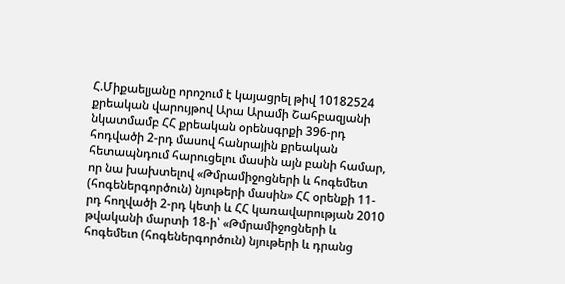Հ.Միքաելյանը որոշում է կայացրել թիվ 10182524 քրեական վարույթով Արա Արամի Շահբազյանի նկատմամբ ՀՀ քրեական օրենսգրքի 396-րդ հոդվածի 2-րդ մասով հանրային քրեական հետապնդում հարուցելու մասին այն բանի համար, որ նա խախտելով «Թմրամիջոցների և հոգեմետ (հոգեներգործուն) նյութերի մասին» ՀՀ օրենքի 11-րդ հողվածի 2-րդ կետի և ՀՀ կառավարության 2010 թվականի մարտի 18-ի՝ «Թմրամիջոցների և հոգեմեւո (հոգեներգործուն) նյութերի և դրանց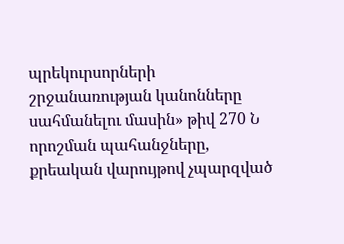պրեկուրսորների շրջանառության կանոնները սահմանելու մասին» թիվ 270 Ն որոշման պահանջները, քրեական վարույթով չպարզված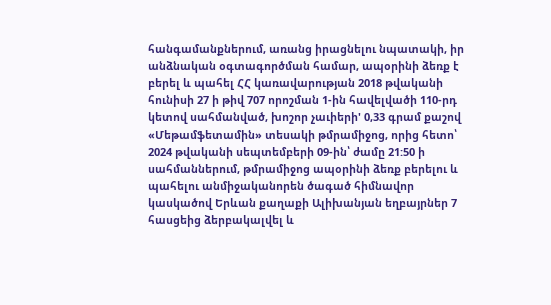հանգամանքներում, առանց իրացնելու նպատակի, իր անձնական օգտագործման համար, ապօրինի ձեռք է բերել և պահել ՀՀ կառավարության 2018 թվականի հունիսի 27 ի թիվ 707 որոշման 1-ին հավելվածի 110-րդ կետով սահմանված, խոշոր չաւիերի' 0,33 գրամ քաշով «Մեթամֆետամին» տեսակի թմրամիջոց, որից հետո՝ 2024 թվականի սեպտեմբերի 09-ին՝ ժամը 21:50 ի սահմաններում, թմրամիջոց ապօրինի ձեռք բերելու և պահելու անմիջականորեն ծագած հիմնավոր կասկածով Երևան քաղաքի Ալիխանյան եղբայրներ 7 հասցեից ձերբակալվել և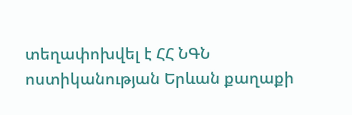տեղափոխվել է ՀՀ ՆԳՆ ոստիկանության Երևան քաղաքի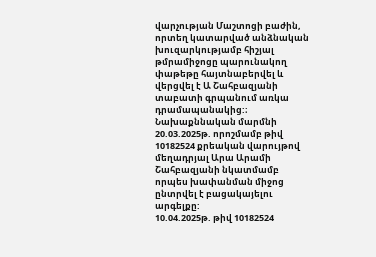վարչության Մաշտոցի բաժին, որտեղ կատարված անձնական խուզարկությամբ հիշյալ թմրամիջոցը պարունակող փաթեթը հայտնաբերվել և վերցվել է Ա Շահբազյանի տաբատի գրպանում առկա դրամապանակից:։
Նախաքննական մարմնի 20.03.2025թ. որոշմամբ թիվ 10182524 քրեական վարույթով մեղադրյալ Արա Արամի Շահբազյանի նկատմամբ որպես խափանման միջոց ընտրվել է բացակայելու արգելքը:
10.04.2025թ. թիվ 10182524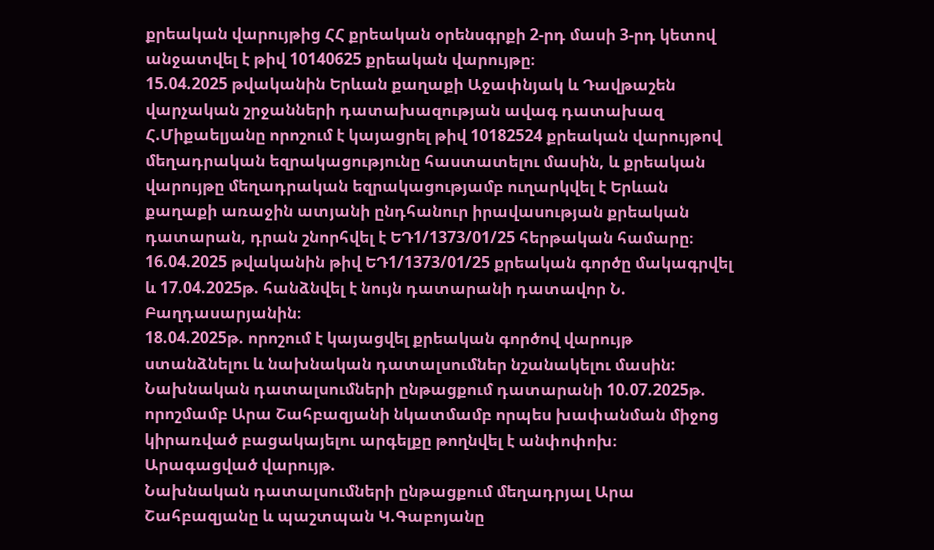քրեական վարույթից ՀՀ քրեական օրենսգրքի 2-րդ մասի 3-րդ կետով անջատվել է թիվ 10140625 քրեական վարույթը։
15.04.2025 թվականին Երևան քաղաքի Աջափնյակ և Դավթաշեն վարչական շրջանների դատախազության ավագ դատախազ Հ.Միքաելյանը որոշում է կայացրել թիվ 10182524 քրեական վարույթով մեղադրական եզրակացությունը հաստատելու մասին, և քրեական վարույթը մեղադրական եզրակացությամբ ուղարկվել է Երևան քաղաքի առաջին ատյանի ընդհանուր իրավասության քրեական դատարան, դրան շնորհվել է ԵԴ1/1373/01/25 հերթական համարը։
16.04.2025 թվականին թիվ ԵԴ1/1373/01/25 քրեական գործը մակագրվել և 17.04.2025թ. հանձնվել է նույն դատարանի դատավոր Ն. Բաղդասարյանին։
18.04.2025թ. որոշում է կայացվել քրեական գործով վարույթ ստանձնելու և նախնական դատալսումներ նշանակելու մասին:
Նախնական դատալսումների ընթացքում դատարանի 10.07.2025թ. որոշմամբ Արա Շահբազյանի նկատմամբ որպես խափանման միջոց կիրառված բացակայելու արգելքը թողնվել է անփոփոխ։
Արագացված վարույթ.
Նախնական դատալսումների ընթացքում մեղադրյալ Արա Շահբազյանը և պաշտպան Կ.Գաբոյանը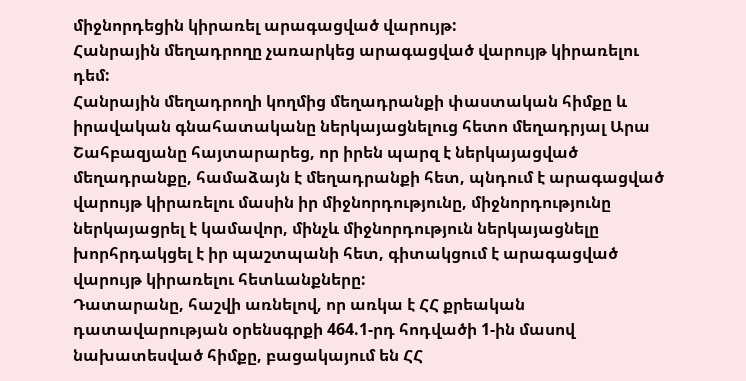միջնորդեցին կիրառել արագացված վարույթ:
Հանրային մեղադրողը չառարկեց արագացված վարույթ կիրառելու դեմ:
Հանրային մեղադրողի կողմից մեղադրանքի փաստական հիմքը և իրավական գնահատականը ներկայացնելուց հետո մեղադրյալ Արա Շահբազյանը հայտարարեց, որ իրեն պարզ է ներկայացված մեղադրանքը, համաձայն է մեղադրանքի հետ, պնդում է արագացված վարույթ կիրառելու մասին իր միջնորդությունը, միջնորդությունը ներկայացրել է կամավոր, մինչև միջնորդություն ներկայացնելը խորհրդակցել է իր պաշտպանի հետ, գիտակցում է արագացված վարույթ կիրառելու հետևանքները:
Դատարանը, հաշվի առնելով, որ առկա է ՀՀ քրեական դատավարության օրենսգրքի 464.1-րդ հոդվածի 1-ին մասով նախատեսված հիմքը, բացակայում են ՀՀ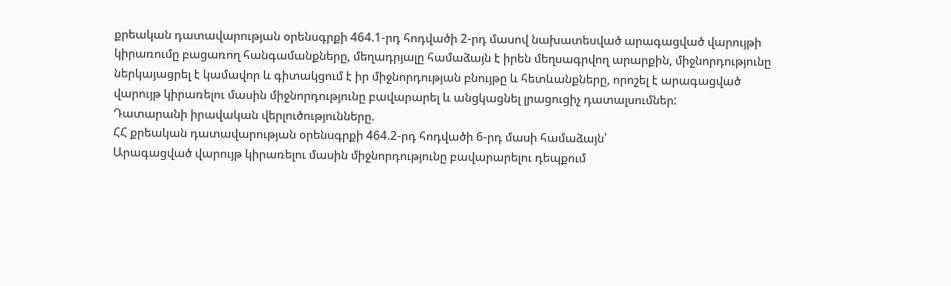քրեական դատավարության օրենսգրքի 464.1-րդ հոդվածի 2-րդ մասով նախատեսված արագացված վարույթի կիրառումը բացառող հանգամանքները, մեղադրյալը համաձայն է իրեն մեղսագրվող արարքին, միջնորդությունը ներկայացրել է կամավոր և գիտակցում է իր միջնորդության բնույթը և հետևանքները, որոշել է արագացված վարույթ կիրառելու մասին միջնորդությունը բավարարել և անցկացնել լրացուցիչ դատալսումներ:
Դատարանի իրավական վերլուծությունները.
ՀՀ քրեական դատավարության օրենսգրքի 464.2-րդ հոդվածի 6-րդ մասի համաձայն՝
Արագացված վարույթ կիրառելու մասին միջնորդությունը բավարարելու դեպքում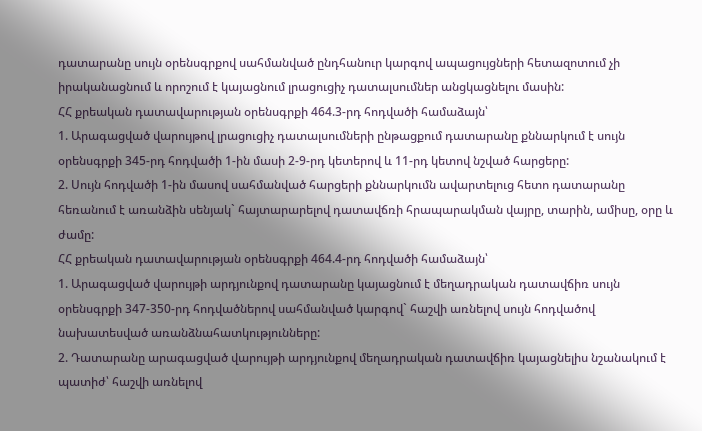դատարանը սույն օրենսգրքով սահմանված ընդհանուր կարգով ապացույցների հետազոտում չի իրականացնում և որոշում է կայացնում լրացուցիչ դատալսումներ անցկացնելու մասին:
ՀՀ քրեական դատավարության օրենսգրքի 464.3-րդ հոդվածի համաձայն՝
1. Արագացված վարույթով լրացուցիչ դատալսումների ընթացքում դատարանը քննարկում է սույն օրենսգրքի 345-րդ հոդվածի 1-ին մասի 2-9-րդ կետերով և 11-րդ կետով նշված հարցերը:
2. Սույն հոդվածի 1-ին մասով սահմանված հարցերի քննարկումն ավարտելուց հետո դատարանը հեռանում է առանձին սենյակ` հայտարարելով դատավճռի հրապարակման վայրը, տարին, ամիսը, օրը և ժամը:
ՀՀ քրեական դատավարության օրենսգրքի 464.4-րդ հոդվածի համաձայն՝
1. Արագացված վարույթի արդյունքով դատարանը կայացնում է մեղադրական դատավճիռ սույն օրենսգրքի 347-350-րդ հոդվածներով սահմանված կարգով` հաշվի առնելով սույն հոդվածով նախատեսված առանձնահատկությունները:
2. Դատարանը արագացված վարույթի արդյունքով մեղադրական դատավճիռ կայացնելիս նշանակում է պատիժ՝ հաշվի առնելով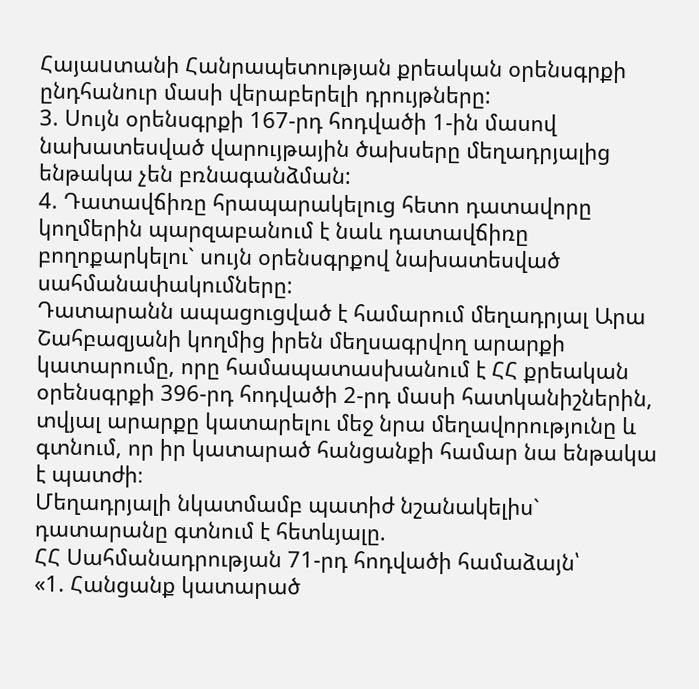Հայաuտանի Հանրապետության քրեական օրենսգրքի ընդհանուր մասի վերաբերելի դրույթները:
3. Սույն օրենսգրքի 167-րդ հոդվածի 1-ին մասով նախատեսված վարույթային ծախսերը մեղադրյալից ենթակա չեն բռնագանձման:
4. Դատավճիռը հրապարակելուց հետո դատավորը կողմերին պարզաբանում է նաև դատավճիռը բողոքարկելու` սույն օրենսգրքով նախատեսված սահմանափակումները:
Դատարանն ապացուցված է համարում մեղադրյալ Արա Շահբազյանի կողմից իրեն մեղսագրվող արարքի կատարումը, որը համապատասխանում է ՀՀ քրեական օրենսգրքի 396-րդ հոդվածի 2-րդ մասի հատկանիշներին, տվյալ արարքը կատարելու մեջ նրա մեղավորությունը և գտնում, որ իր կատարած հանցանքի համար նա ենթակա է պատժի։
Մեղադրյալի նկատմամբ պատիժ նշանակելիս` դատարանը գտնում է հետևյալը.
ՀՀ Սահմանադրության 71-րդ հոդվածի համաձայն՝
«1. Հանցանք կատարած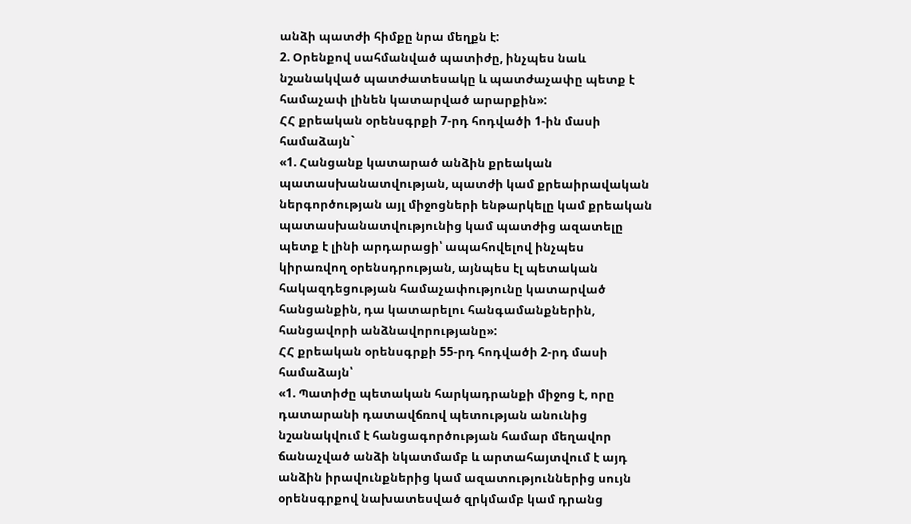անձի պատժի հիմքը նրա մեղքն է:
2. Օրենքով սահմանված պատիժը, ինչպես նաև նշանակված պատժատեսակը և պատժաչափը պետք է համաչափ լինեն կատարված արարքին»:
ՀՀ քրեական օրենսգրքի 7-րդ հոդվածի 1-ին մասի համաձայն`
«1. Հանցանք կատարած անձին քրեական պատասխանատվության, պատժի կամ քրեաիրավական ներգործության այլ միջոցների ենթարկելը կամ քրեական պատասխանատվությունից կամ պատժից ազատելը պետք է լինի արդարացի՝ ապահովելով ինչպես կիրառվող օրենսդրության, այնպես էլ պետական հակազդեցության համաչափությունը կատարված հանցանքին, դա կատարելու հանգամանքներին, հանցավորի անձնավորությանը»:
ՀՀ քրեական օրենսգրքի 55-րդ հոդվածի 2-րդ մասի համաձայն՝
«1. Պատիժը պետական հարկադրանքի միջոց է, որը դատարանի դատավճռով պետության անունից նշանակվում է հանցագործության համար մեղավոր ճանաչված անձի նկատմամբ և արտահայտվում է այդ անձին իրավունքներից կամ ազատություններից սույն օրենսգրքով նախատեսված զրկմամբ կամ դրանց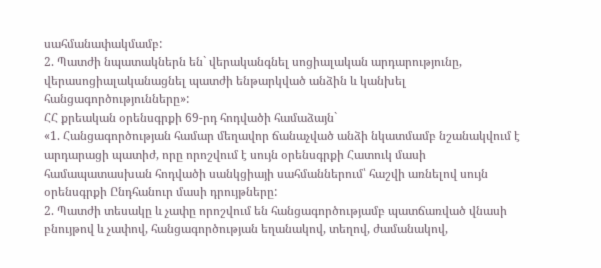սահմանափակմամբ:
2. Պատժի նպատակներն են` վերականգնել սոցիալական արդարությունը, վերասոցիալականացնել պատժի ենթարկված անձին և կանխել հանցագործությունները»:
ՀՀ քրեական օրենսգրքի 69-րդ հոդվածի համաձայն`
«1. Հանցագործության համար մեղավոր ճանաչված անձի նկատմամբ նշանակվում է արդարացի պատիժ, որը որոշվում է սույն օրենսգրքի Հատուկ մասի համապատասխան հոդվածի սանկցիայի սահմաններում՝ հաշվի առնելով սույն օրենսգրքի Ընդհանուր մասի դրույթները:
2. Պատժի տեսակը և չափը որոշվում են հանցագործությամբ պատճառված վնասի բնույթով և չափով, հանցագործության եղանակով, տեղով, ժամանակով,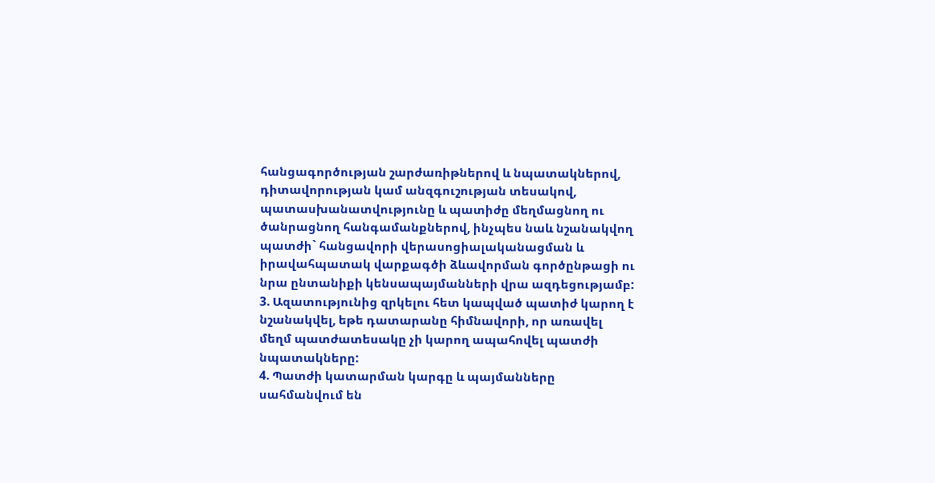հանցագործության շարժառիթներով և նպատակներով, դիտավորության կամ անզգուշության տեսակով, պատասխանատվությունը և պատիժը մեղմացնող ու ծանրացնող հանգամանքներով, ինչպես նաև նշանակվող պատժի` հանցավորի վերասոցիալականացման և իրավահպատակ վարքագծի ձևավորման գործընթացի ու նրա ընտանիքի կենսապայմանների վրա ազդեցությամբ:
3. Ազատությունից զրկելու հետ կապված պատիժ կարող է նշանակվել, եթե դատարանը հիմնավորի, որ առավել մեղմ պատժատեսակը չի կարող ապահովել պատժի նպատակները:
4. Պատժի կատարման կարգը և պայմանները սահմանվում են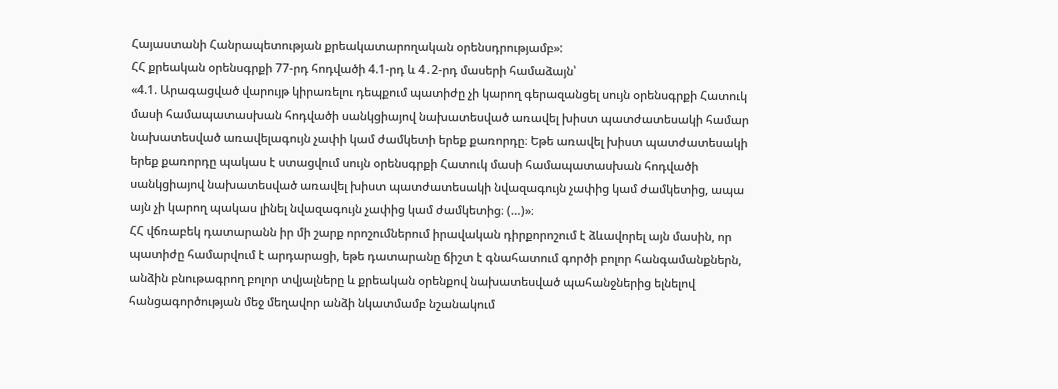Հայաստանի Հանրապետության քրեակատարողական օրենսդրությամբ»:
ՀՀ քրեական օրենսգրքի 77-րդ հոդվածի 4.1-րդ և 4․2-րդ մասերի համաձայն՝
«4.1. Արագացված վարույթ կիրառելու դեպքում պատիժը չի կարող գերազանցել սույն օրենսգրքի Հատուկ մասի համապատասխան հոդվածի սանկցիայով նախատեսված առավել խիստ պատժատեսակի համար նախատեսված առավելագույն չափի կամ ժամկետի երեք քառորդը։ Եթե առավել խիստ պատժատեսակի երեք քառորդը պակաս է ստացվում սույն օրենսգրքի Հատուկ մասի համապատասխան հոդվածի սանկցիայով նախատեսված առավել խիստ պատժատեսակի նվազագույն չափից կամ ժամկետից, ապա այն չի կարող պակաս լինել նվազագույն չափից կամ ժամկետից։ (…)»։
ՀՀ վճռաբեկ դատարանն իր մի շարք որոշումներում իրավական դիրքորոշում է ձևավորել այն մասին, որ պատիժը համարվում է արդարացի, եթե դատարանը ճիշտ է գնահատում գործի բոլոր հանգամանքներն, անձին բնութագրող բոլոր տվյալները և քրեական օրենքով նախատեսված պահանջներից ելնելով հանցագործության մեջ մեղավոր անձի նկատմամբ նշանակում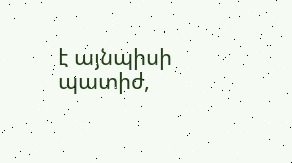է այնպիսի պատիժ,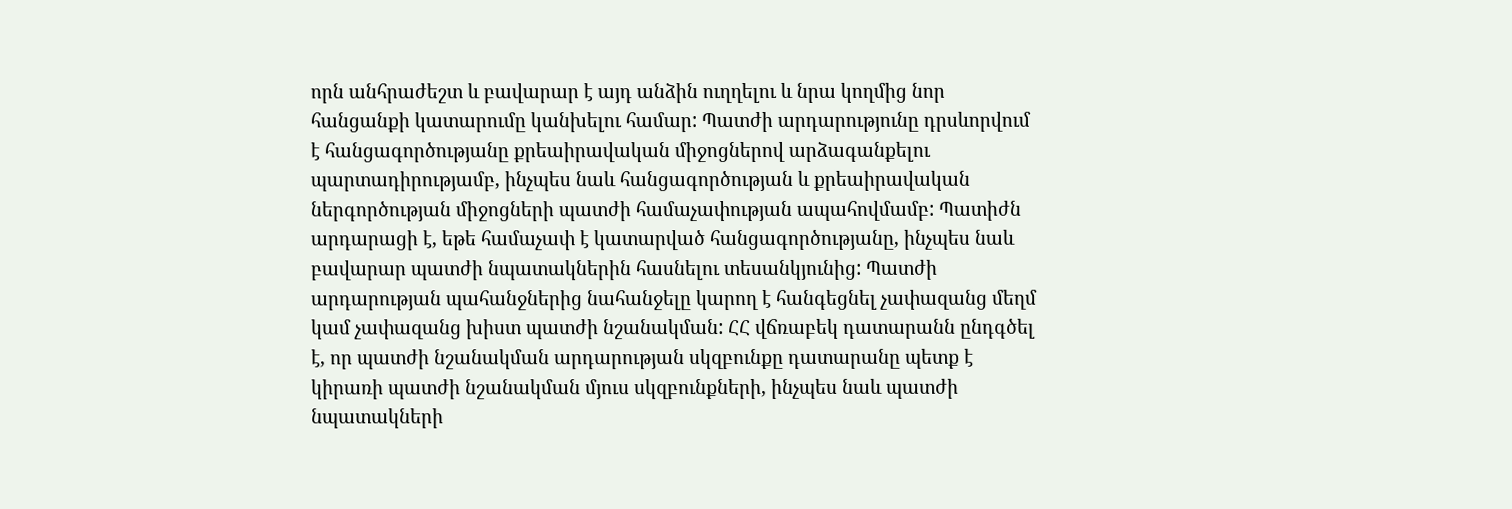որն անհրաժեշտ և բավարար է այդ անձին ուղղելու և նրա կողմից նոր հանցանքի կատարումը կանխելու համար: Պատժի արդարությունը դրսևորվում է հանցագործությանը քրեաիրավական միջոցներով արձագանքելու պարտադիրությամբ, ինչպես նաև հանցագործության և քրեաիրավական ներգործության միջոցների պատժի համաչափության ապահովմամբ: Պատիժն արդարացի է, եթե համաչափ է կատարված հանցագործությանը, ինչպես նաև բավարար պատժի նպատակներին հասնելու տեսանկյունից: Պատժի արդարության պահանջներից նահանջելը կարող է հանգեցնել չափազանց մեղմ կամ չափազանց խիստ պատժի նշանակման: ՀՀ վճռաբեկ դատարանն ընդգծել է, որ պատժի նշանակման արդարության սկզբունքը դատարանը պետք է կիրառի պատժի նշանակման մյուս սկզբունքների, ինչպես նաև պատժի նպատակների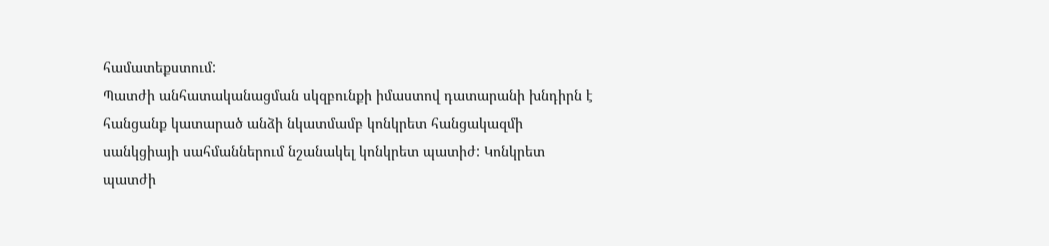համատեքստում:
Պատժի անհատականացման սկզբունքի իմաստով դատարանի խնդիրն է հանցանք կատարած անձի նկատմամբ կոնկրետ հանցակազմի սանկցիայի սահմաններում նշանակել կոնկրետ պատիժ: Կոնկրետ պատժի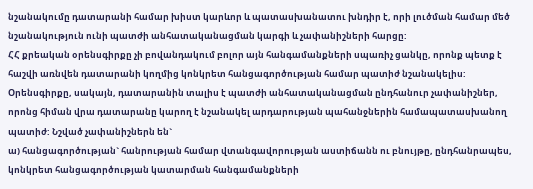նշանակումը դատարանի համար խիստ կարևոր և պատասխանատու խնդիր է, որի լուծման համար մեծ նշանակություն ունի պատժի անհատականացման կարգի և չափանիշների հարցը:
ՀՀ քրեական օրենսգիրքը չի բովանդակում բոլոր այն հանգամանքների սպառիչ ցանկը, որոնք պետք է հաշվի առնվեն դատարանի կողմից կոնկրետ հանցագործության համար պատիժ նշանակելիս: Օրենսգիրքը, սակայն, դատարանին տալիս է պատժի անհատականացման ընդհանուր չափանիշներ, որոնց հիման վրա դատարանը կարող է նշանակել արդարության պահանջներին համապատասխանող պատիժ: Նշված չափանիշներն են`
ա) հանցագործության` հանրության համար վտանգավորության աստիճանն ու բնույթը, ընդհանրապես, կոնկրետ հանցագործության կատարման հանգամանքների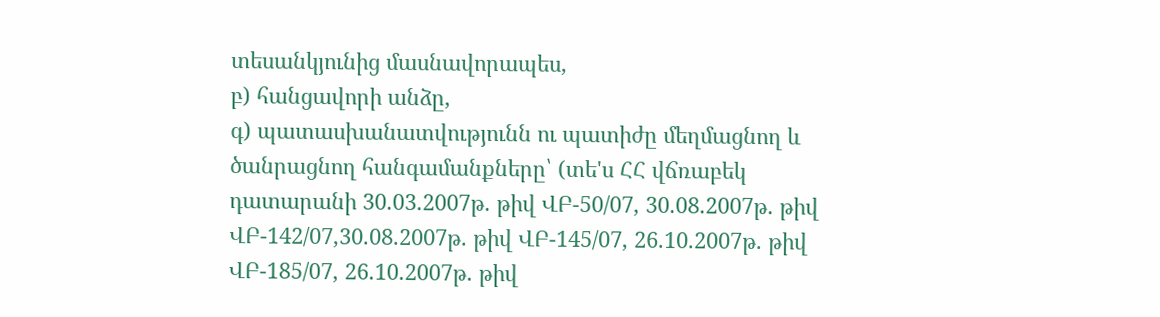տեսանկյունից մասնավորապես,
բ) հանցավորի անձը,
գ) պատասխանատվությունն ու պատիժը մեղմացնող և ծանրացնող հանգամանքները՝ (տե'ս ՀՀ վճռաբեկ դատարանի 30.03.2007թ. թիվ ՎԲ-50/07, 30.08.2007թ. թիվ ՎԲ-142/07,30.08.2007թ. թիվ ՎԲ-145/07, 26.10.2007թ. թիվ ՎԲ-185/07, 26.10.2007թ. թիվ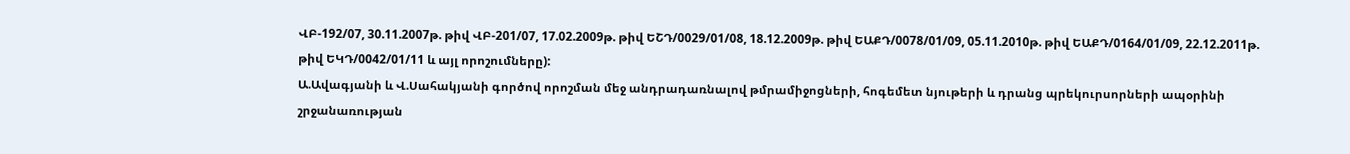ՎԲ-192/07, 30.11.2007թ. թիվ ՎԲ-201/07, 17.02.2009թ. թիվ ԵՇԴ/0029/01/08, 18.12.2009թ. թիվ ԵԱՔԴ/0078/01/09, 05.11.2010թ. թիվ ԵԱՔԴ/0164/01/09, 22.12.2011թ. թիվ ԵԿԴ/0042/01/11 և այլ որոշումները):
Ա.Ավագյանի և Վ.Սահակյանի գործով որոշման մեջ անդրադառնալով թմրամիջոցների, հոգեմետ նյութերի և դրանց պրեկուրսորների ապօրինի շրջանառության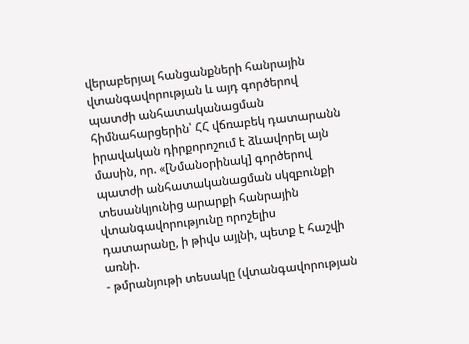վերաբերյալ հանցանքների հանրային վտանգավորության և այդ գործերով պատժի անհատականացման հիմնահարցերին՝ ՀՀ վճռաբեկ դատարանն իրավական դիրքորոշում է ձևավորել այն մասին, որ. «[Նմանօրինակ] գործերով պատժի անհատականացման սկզբունքի տեսանկյունից արարքի հանրային վտանգավորությունը որոշելիս դատարանը, ի թիվս այլնի, պետք է հաշվի առնի.
- թմրանյութի տեսակը (վտանգավորության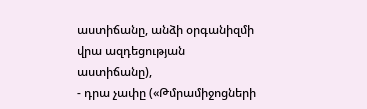աստիճանը, անձի օրգանիզմի վրա ազդեցության աստիճանը),
- դրա չափը («Թմրամիջոցների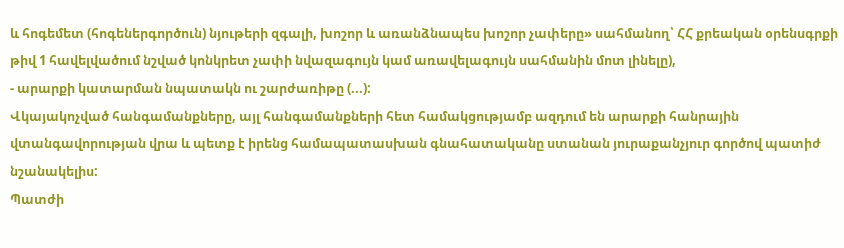և հոգեմետ (հոգեներգործուն) նյութերի զգալի, խոշոր և առանձնապես խոշոր չափերը» սահմանող՝ ՀՀ քրեական օրենսգրքի թիվ 1 հավելվածում նշված կոնկրետ չափի նվազագույն կամ առավելագույն սահմանին մոտ լինելը),
- արարքի կատարման նպատակն ու շարժառիթը (...):
Վկայակոչված հանգամանքները, այլ հանգամանքների հետ համակցությամբ ազդում են արարքի հանրային վտանգավորության վրա և պետք է իրենց համապատասխան գնահատականը ստանան յուրաքանչյուր գործով պատիժ նշանակելիս:
Պատժի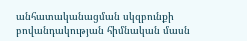անհատականացման սկզբունքի բովանդակության հիմնական մասն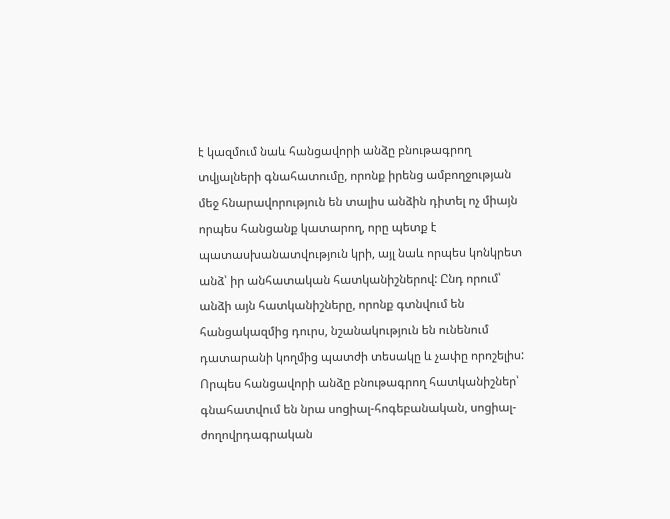է կազմում նաև հանցավորի անձը բնութագրող տվյալների գնահատումը, որոնք իրենց ամբողջության մեջ հնարավորություն են տալիս անձին դիտել ոչ միայն որպես հանցանք կատարող, որը պետք է պատասխանատվություն կրի, այլ նաև որպես կոնկրետ անձ՝ իր անհատական հատկանիշներով: Ընդ որում՝ անձի այն հատկանիշները, որոնք գտնվում են հանցակազմից դուրս, նշանակություն են ունենում դատարանի կողմից պատժի տեսակը և չափը որոշելիս: Որպես հանցավորի անձը բնութագրող հատկանիշներ՝ գնահատվում են նրա սոցիալ-հոգեբանական, սոցիալ-ժողովրդագրական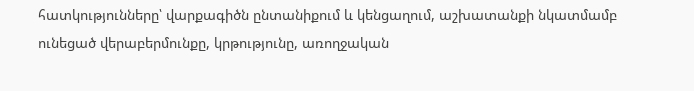հատկությունները՝ վարքագիծն ընտանիքում և կենցաղում, աշխատանքի նկատմամբ ունեցած վերաբերմունքը, կրթությունը, առողջական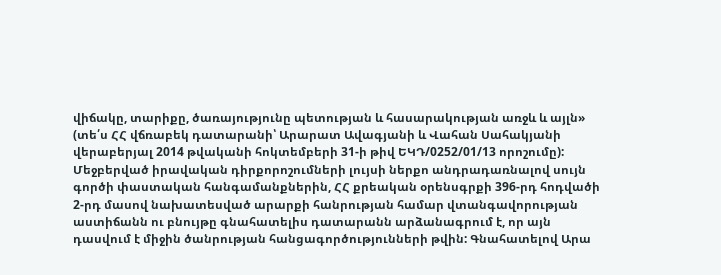վիճակը, տարիքը, ծառայությունը պետության և հասարակության առջև և այլն» (տե՛ս ՀՀ վճռաբեկ դատարանի՝ Արարատ Ավագյանի և Վահան Սահակյանի վերաբերյալ 2014 թվականի հոկտեմբերի 31-ի թիվ ԵԿԴ/0252/01/13 որոշումը):
Մեջբերված իրավական դիրքորոշումների լույսի ներքո անդրադառնալով սույն գործի փաստական հանգամանքներին, ՀՀ քրեական օրենսգրքի 396-րդ հոդվածի 2-րդ մասով նախատեսված արարքի հանրության համար վտանգավորության աստիճանն ու բնույթը գնահատելիս դատարանն արձանագրում է, որ այն դասվում է միջին ծանրության հանցագործությունների թվին: Գնահատելով Արա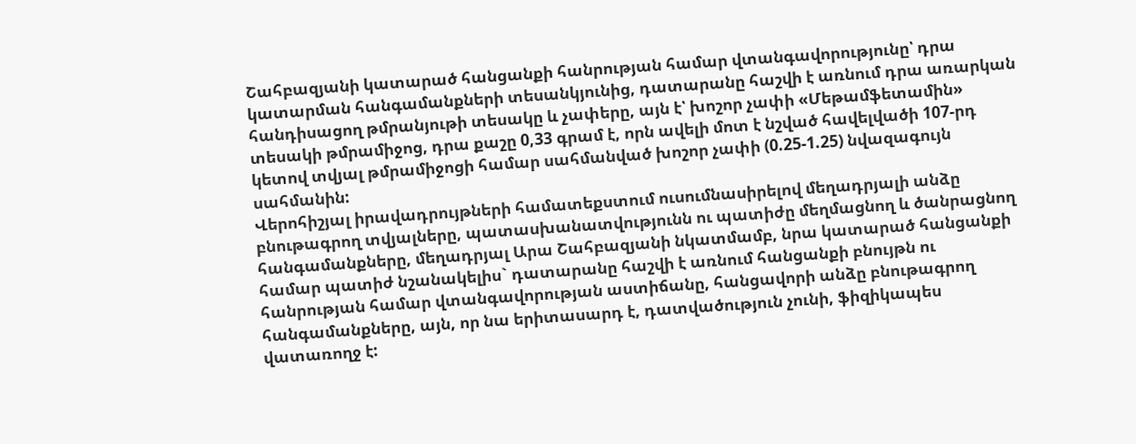Շահբազյանի կատարած հանցանքի հանրության համար վտանգավորությունը՝ դրա կատարման հանգամանքների տեսանկյունից, դատարանը հաշվի է առնում դրա առարկան հանդիսացող թմրանյութի տեսակը և չափերը, այն է՝ խոշոր չափի «Մեթամֆետամին» տեսակի թմրամիջոց, դրա քաշը 0,33 գրամ է, որն ավելի մոտ է նշված հավելվածի 107-րդ կետով տվյալ թմրամիջոցի համար սահմանված խոշոր չափի (0.25-1.25) նվազագույն սահմանին:
Վերոհիշյալ իրավադրույթների համատեքստում ուսումնասիրելով մեղադրյալի անձը բնութագրող տվյալները, պատասխանատվությունն ու պատիժը մեղմացնող և ծանրացնող հանգամանքները, մեղադրյալ Արա Շահբազյանի նկատմամբ, նրա կատարած հանցանքի համար պատիժ նշանակելիս` դատարանը հաշվի է առնում հանցանքի բնույթն ու հանրության համար վտանգավորության աստիճանը, հանցավորի անձը բնութագրող հանգամանքները, այն, որ նա երիտասարդ է, դատվածություն չունի, ֆիզիկապես վատառողջ է: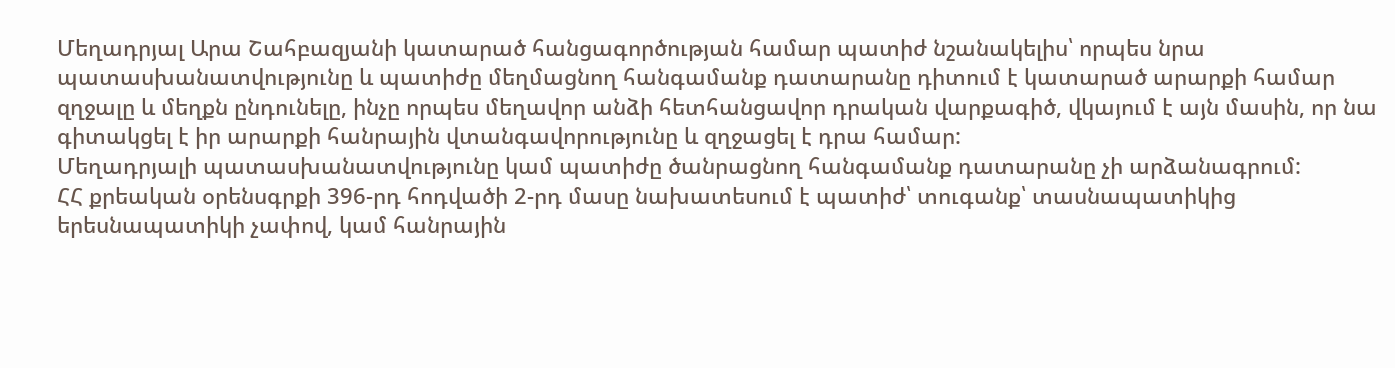Մեղադրյալ Արա Շահբազյանի կատարած հանցագործության համար պատիժ նշանակելիս՝ որպես նրա պատասխանատվությունը և պատիժը մեղմացնող հանգամանք դատարանը դիտում է կատարած արարքի համար զղջալը և մեղքն ընդունելը, ինչը որպես մեղավոր անձի հետհանցավոր դրական վարքագիծ, վկայում է այն մասին, որ նա գիտակցել է իր արարքի հանրային վտանգավորությունը և զղջացել է դրա համար:
Մեղադրյալի պատասխանատվությունը կամ պատիժը ծանրացնող հանգամանք դատարանը չի արձանագրում:
ՀՀ քրեական օրենսգրքի 396-րդ հոդվածի 2-րդ մասը նախատեսում է պատիժ՝ տուգանք՝ տասնապատիկից երեսնապատիկի չափով, կամ հանրային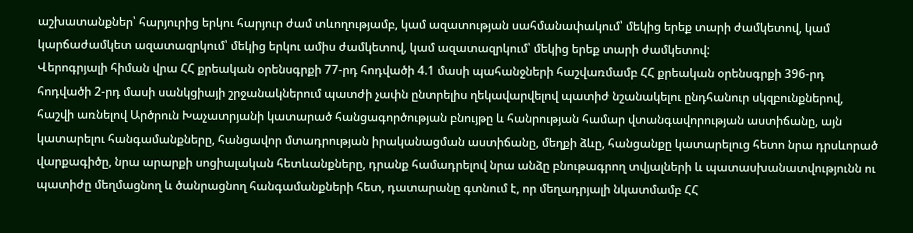աշխատանքներ՝ հարյուրից երկու հարյուր ժամ տևողությամբ, կամ ազատության սահմանափակում՝ մեկից երեք տարի ժամկետով, կամ կարճաժամկետ ազատազրկում՝ մեկից երկու ամիս ժամկետով, կամ ազատազրկում՝ մեկից երեք տարի ժամկետով:
Վերոգրյալի հիման վրա ՀՀ քրեական օրենսգրքի 77-րդ հոդվածի 4.1 մասի պահանջների հաշվառմամբ ՀՀ քրեական օրենսգրքի 396-րդ հոդվածի 2-րդ մասի սանկցիայի շրջանակներում պատժի չափն ընտրելիս ղեկավարվելով պատիժ նշանակելու ընդհանուր սկզբունքներով, հաշվի առնելով Արծրուն Խաչատրյանի կատարած հանցագործության բնույթը և հանրության համար վտանգավորության աստիճանը, այն կատարելու հանգամանքները, հանցավոր մտադրության իրականացման աստիճանը, մեղքի ձևը, հանցանքը կատարելուց հետո նրա դրսևորած վարքագիծը, նրա արարքի սոցիալական հետևանքները, դրանք համադրելով նրա անձը բնութագրող տվյալների և պատասխանատվությունն ու պատիժը մեղմացնող և ծանրացնող հանգամանքների հետ, դատարանը գտնում է, որ մեղադրյալի նկատմամբ ՀՀ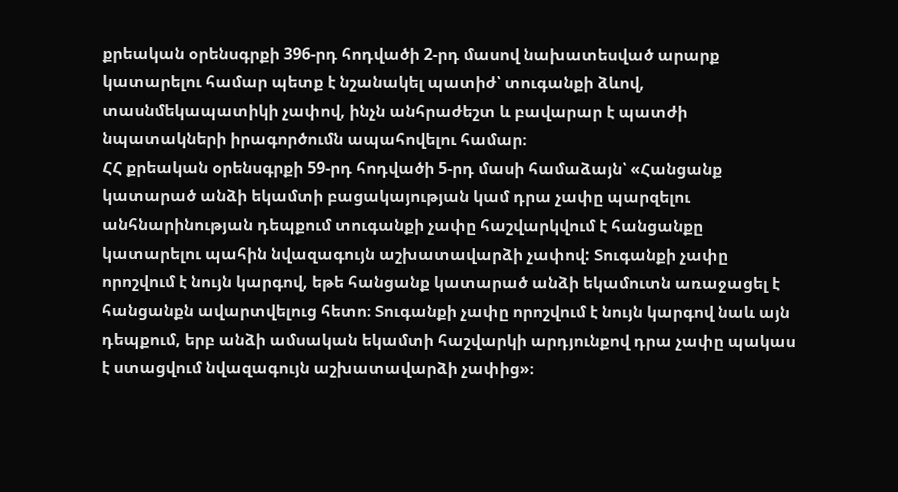քրեական օրենսգրքի 396-րդ հոդվածի 2-րդ մասով նախատեսված արարք կատարելու համար պետք է նշանակել պատիժ՝ տուգանքի ձևով, տասնմեկապատիկի չափով, ինչն անհրաժեշտ և բավարար է պատժի նպատակների իրագործումն ապահովելու համար։
ՀՀ քրեական օրենսգրքի 59-րդ հոդվածի 5-րդ մասի համաձայն՝ «Հանցանք կատարած անձի եկամտի բացակայության կամ դրա չափը պարզելու անհնարինության դեպքում տուգանքի չափը հաշվարկվում է հանցանքը կատարելու պահին նվազագույն աշխատավարձի չափով: Տուգանքի չափը որոշվում է նույն կարգով, եթե հանցանք կատարած անձի եկամուտն առաջացել է հանցանքն ավարտվելուց հետո։ Տուգանքի չափը որոշվում է նույն կարգով նաև այն դեպքում, երբ անձի ամսական եկամտի հաշվարկի արդյունքով դրա չափը պակաս է ստացվում նվազագույն աշխատավարձի չափից»։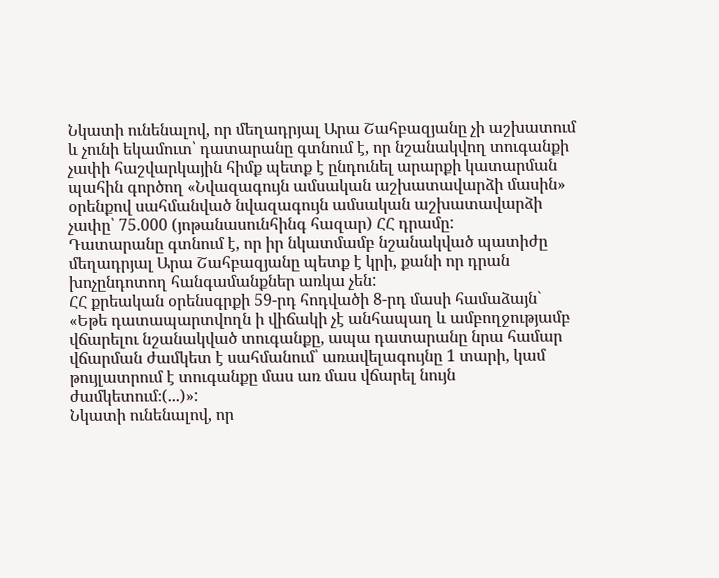Նկատի ունենալով, որ մեղադրյալ Արա Շահբազյանը չի աշխատում և չունի եկամուտ՝ դատարանը գտնում է, որ նշանակվող տուգանքի չափի հաշվարկային հիմք պետք է ընդունել արարքի կատարման պահին գործող «Նվազագույն ամսական աշխատավարձի մասին» օրենքով սահմանված նվազագույն ամսական աշխատավարձի չափը՝ 75.000 (յոթանասունհինգ հազար) ՀՀ դրամը:
Դատարանը գտնում է, որ իր նկատմամբ նշանակված պատիժը մեղադրյալ Արա Շահբազյանը պետք է կրի, քանի որ դրան խոչընդոտող հանգամանքներ առկա չեն:
ՀՀ քրեական օրենսգրքի 59-րդ հոդվածի 8-րդ մասի համաձայն` «Եթե դատապարտվողն ի վիճակի չէ անհապաղ և ամբողջությամբ վճարելու նշանակված տուգանքը, ապա դատարանը նրա համար վճարման ժամկետ է սահմանում՝ առավելագույնը 1 տարի, կամ թույլատրում է տուգանքը մաս առ մաս վճարել նույն ժամկետում։(...)»:
Նկատի ունենալով, որ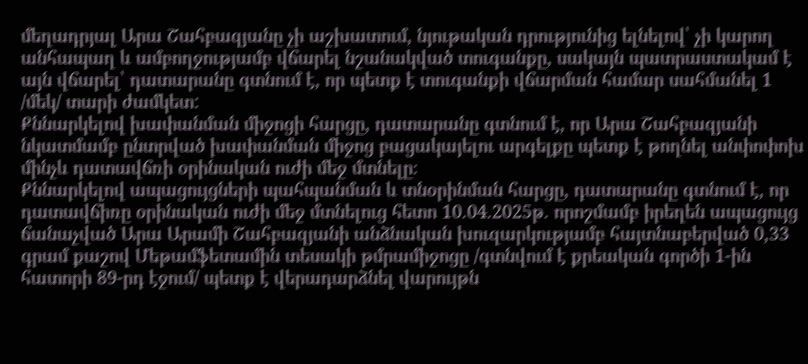մեղադրյալ Արա Շահբազյանը չի աշխատում, նյութական դրությունից ելնելով՝ չի կարող անհապաղ և ամբողջությամբ վճարել նշանակված տուգանքը, սակայն պատրաստակամ է այն վճարել՝ դատարանը գտնում է, որ պետք է տուգանքի վճարման համար սահմանել 1 /մեկ/ տարի ժամկետ:
Քննարկելով խափանման միջոցի հարցը, դատարանը գտնում է, որ Արա Շահբազյանի նկատմամբ ընտրված խափանման միջոց բացակայելու արգելքը պետք է թողնել անփոփոխ մինչև դատավճռի օրինական ուժի մեջ մտնելը։
Քննարկելով ապացույցների պահպանման և տնօրինման հարցը, դատարանը գտնում է, որ դատավճիռը օրինական ուժի մեջ մտնելուց հետո 10.04.2025թ. որոշմամբ իրեղեն ապացույց ճանաչված Արա Արամի Շահբազյանի անձնական խուզարկությամբ հայտնաբերված 0,33 գրամ քաշով Մեթամֆետամին տեսակի թմրամիջոցը /գտնվում է քրեական գործի 1-ին հատորի 89-րդ էջում/ պետք է վերադարձնել վարույթն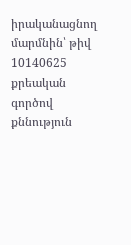իրականացնող մարմնին՝ թիվ 10140625 քրեական գործով քննություն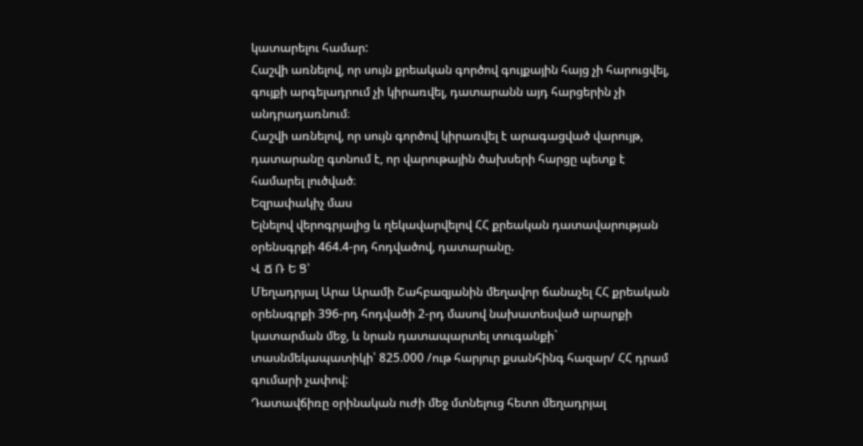կատարելու համար:
Հաշվի առնելով, որ սույն քրեական գործով գույքային հայց չի հարուցվել, գույքի արգելադրում չի կիրառվել, դատարանն այդ հարցերին չի անդրադառնում։
Հաշվի առնելով, որ սույն գործով կիրառվել է արագացված վարույթ, դատարանը գտնում է, որ վարութային ծախսերի հարցը պետք է համարել լուծված։
Եզրափակիչ մաս
Ելնելով վերոգրյալից և ղեկավարվելով ՀՀ քրեական դատավարության օրենսգրքի 464.4-րդ հոդվածով, դատարանը.
Վ Ճ Ռ Ե Ց՝
Մեղադրյալ Արա Արամի Շահբազյանին մեղավոր ճանաչել ՀՀ քրեական օրենսգրքի 396-րդ հոդվածի 2-րդ մասով նախատեսված արարքի կատարման մեջ, և նրան դատապարտել տուգանքի` տասնմեկապատիկի՝ 825.000 /ութ հարյուր քսանհինգ հազար/ ՀՀ դրամ գումարի չափով:
Դատավճիռը օրինական ուժի մեջ մտնելուց հետո մեղադրյալ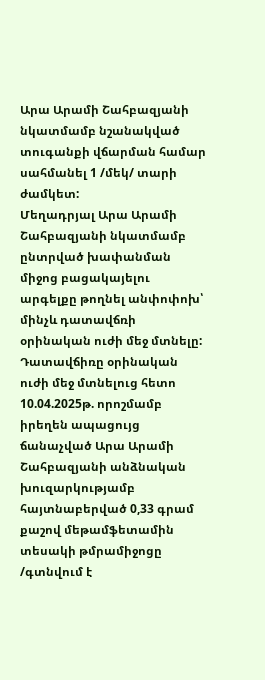Արա Արամի Շահբազյանի նկատմամբ նշանակված տուգանքի վճարման համար սահմանել 1 /մեկ/ տարի ժամկետ:
Մեղադրյալ Արա Արամի Շահբազյանի նկատմամբ ընտրված խափանման միջոց բացակայելու արգելքը թողնել անփոփոխ՝ մինչև դատավճռի օրինական ուժի մեջ մտնելը:
Դատավճիռը օրինական ուժի մեջ մտնելուց հետո 10.04.2025թ. որոշմամբ իրեղեն ապացույց ճանաչված Արա Արամի Շահբազյանի անձնական խուզարկությամբ հայտնաբերված 0,33 գրամ քաշով մեթամֆետամին տեսակի թմրամիջոցը /գտնվում է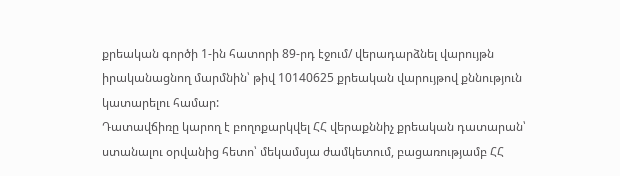քրեական գործի 1-ին հատորի 89-րդ էջում/ վերադարձնել վարույթն իրականացնող մարմնին՝ թիվ 10140625 քրեական վարույթով քննություն կատարելու համար:
Դատավճիռը կարող է բողոքարկվել ՀՀ վերաքննիչ քրեական դատարան՝ ստանալու օրվանից հետո՝ մեկամսյա ժամկետում, բացառությամբ ՀՀ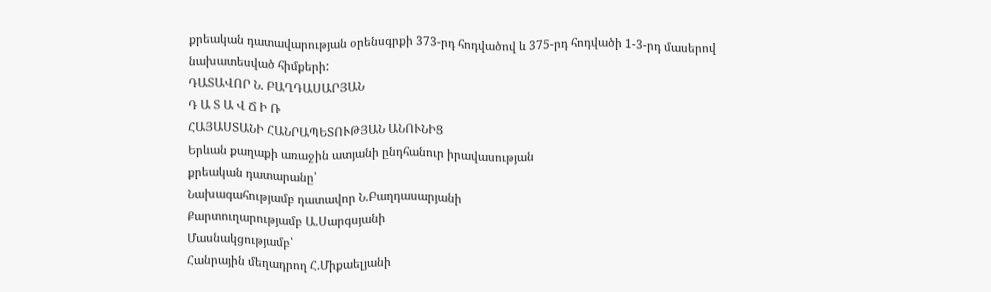քրեական դատավարության օրենսգրքի 373-րդ հոդվածով և 375-րդ հոդվածի 1-3-րդ մասերով նախատեսված հիմքերի:
ԴԱՏԱՎՈՐ Ն. ԲԱՂԴԱՍԱՐՅԱՆ
Դ Ա Տ Ա Վ Ճ Ի Ռ
ՀԱՅԱՍՏԱՆԻ ՀԱՆՐԱՊԵՏՈՒԹՅԱՆ ԱՆՈՒՆԻՑ
Երևան քաղաքի առաջին ատյանի ընդհանուր իրավասության
քրեական դատարանը՝
Նախագահությամբ դատավոր Ն.Բաղդասարյանի
Քարտուղարությամբ Ա.Սարգսյանի
Մասնակցությամբ՝
Հանրային մեղադրող Հ.Միքաելյանի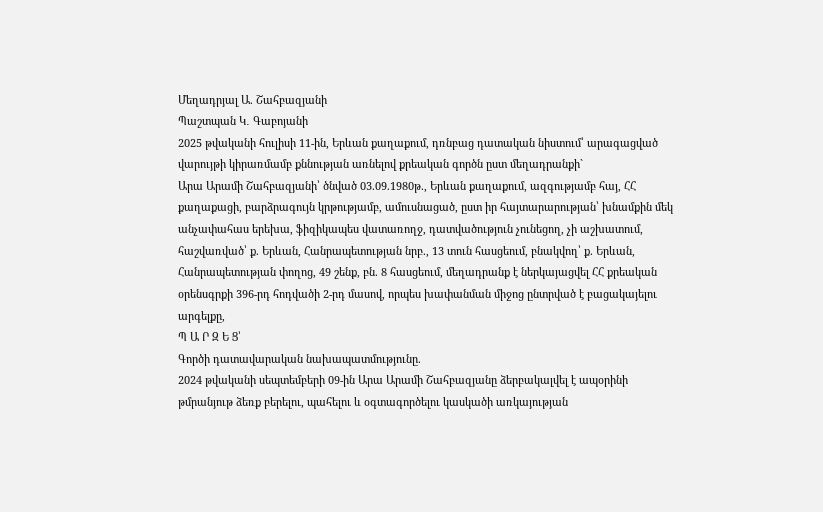Մեղադրյալ Ա. Շահբազյանի
Պաշտպան Կ․ Գաբոյանի
2025 թվականի հուլիսի 11-ին, Երևան քաղաքում, դռնբաց դատական նիստում՝ արագացված վարույթի կիրառմամբ քննության առնելով քրեական գործն ըստ մեղադրանքի`
Արա Արամի Շահբազյանի՝ ծնված 03.09.1980թ., Երևան քաղաքում, ազգությամբ հայ, ՀՀ քաղաքացի, բարձրագույն կրթությամբ, ամուսնացած, ըստ իր հայտարարության՝ խնամքին մեկ անչափահաս երեխա, ֆիզիկապես վատառողջ, դատվածություն չունեցող, չի աշխատում, հաշվառված՝ ք. Երևան, Հանրապետության նրբ., 13 տուն հասցեում, բնակվող՝ ք. Երևան, Հանրապետության փողոց, 49 շենք, բն. 8 հասցեում, մեղադրանք է ներկայացվել ՀՀ քրեական օրենսգրքի 396-րդ հոդվածի 2-րդ մասով, որպես խափանման միջոց ընտրված է բացակայելու արգելքը,
Պ Ա Ր Զ Ե Ց՝
Գործի դատավարական նախապատմությունը.
2024 թվականի սեպտեմբերի 09-ին Արա Արամի Շահբազյանը ձերբակալվել է ապօրինի
թմրանյութ ձեռք բերելու, պահելու և օգտագործելու կասկածի առկայության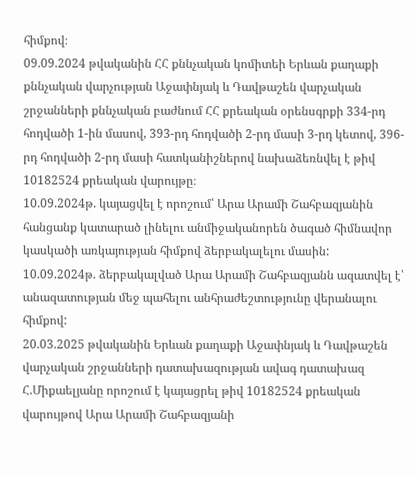հիմքով։
09.09.2024 թվականին ՀՀ քննչական կոմիտեի Երևան քաղաքի քննչական վարչության Աջափնյակ և Դավթաշեն վարչական շրջանների քննչական բաժնում ՀՀ քրեական օրենսգրքի 334-րդ հոդվածի 1-ին մասով, 393-րդ հոդվածի 2-րդ մասի 3-րդ կետով, 396-րդ հոդվածի 2-րդ մասի հատկանիշներով նախաձեռնվել է թիվ 10182524 քրեական վարույթը։
10.09.2024թ. կայացվել է որոշում՝ Արա Արամի Շահբազյանին հանցանք կատարած լինելու անմիջականորեն ծագած հիմնավոր կասկածի առկայության հիմքով ձերբակալելու մասին:
10.09.2024թ. ձերբակալված Արա Արամի Շահբազյանն ազատվել է՝ անազատության մեջ պահելու անհրաժեշտությունը վերանալու հիմքով:
20.03.2025 թվականին Երևան քաղաքի Աջափնյակ և Դավթաշեն վարչական շրջանների դատախազության ավագ դատախազ Հ.Միքաելյանը որոշում է կայացրել թիվ 10182524 քրեական վարույթով Արա Արամի Շահբազյանի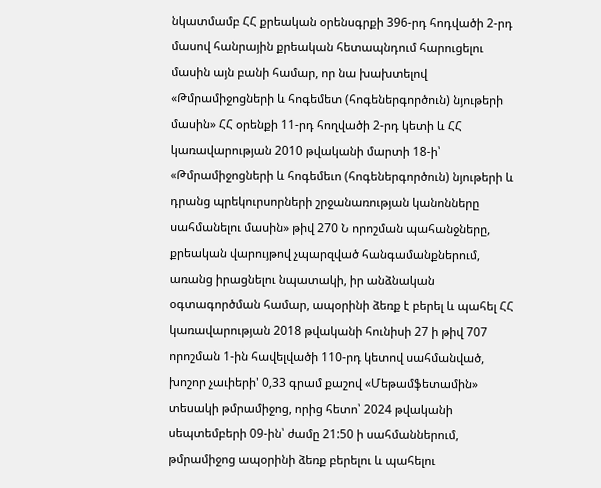նկատմամբ ՀՀ քրեական օրենսգրքի 396-րդ հոդվածի 2-րդ մասով հանրային քրեական հետապնդում հարուցելու մասին այն բանի համար, որ նա խախտելով «Թմրամիջոցների և հոգեմետ (հոգեներգործուն) նյութերի մասին» ՀՀ օրենքի 11-րդ հողվածի 2-րդ կետի և ՀՀ կառավարության 2010 թվականի մարտի 18-ի՝ «Թմրամիջոցների և հոգեմեւո (հոգեներգործուն) նյութերի և դրանց պրեկուրսորների շրջանառության կանոնները սահմանելու մասին» թիվ 270 Ն որոշման պահանջները, քրեական վարույթով չպարզված հանգամանքներում, առանց իրացնելու նպատակի, իր անձնական օգտագործման համար, ապօրինի ձեռք է բերել և պահել ՀՀ կառավարության 2018 թվականի հունիսի 27 ի թիվ 707 որոշման 1-ին հավելվածի 110-րդ կետով սահմանված, խոշոր չաւիերի' 0,33 գրամ քաշով «Մեթամֆետամին» տեսակի թմրամիջոց, որից հետո՝ 2024 թվականի սեպտեմբերի 09-ին՝ ժամը 21:50 ի սահմաններում, թմրամիջոց ապօրինի ձեռք բերելու և պահելու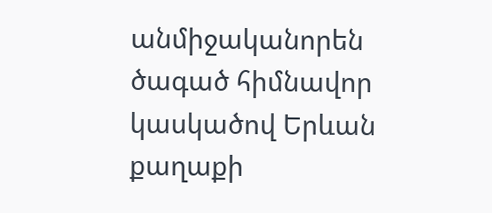անմիջականորեն ծագած հիմնավոր կասկածով Երևան քաղաքի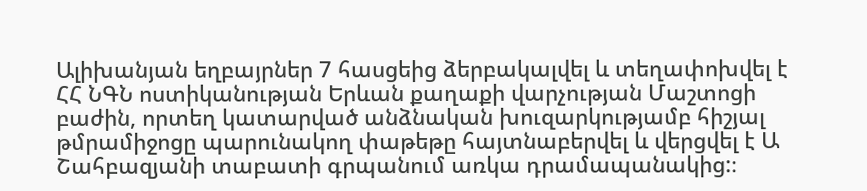Ալիխանյան եղբայրներ 7 հասցեից ձերբակալվել և տեղափոխվել է ՀՀ ՆԳՆ ոստիկանության Երևան քաղաքի վարչության Մաշտոցի բաժին, որտեղ կատարված անձնական խուզարկությամբ հիշյալ թմրամիջոցը պարունակող փաթեթը հայտնաբերվել և վերցվել է Ա Շահբազյանի տաբատի գրպանում առկա դրամապանակից:։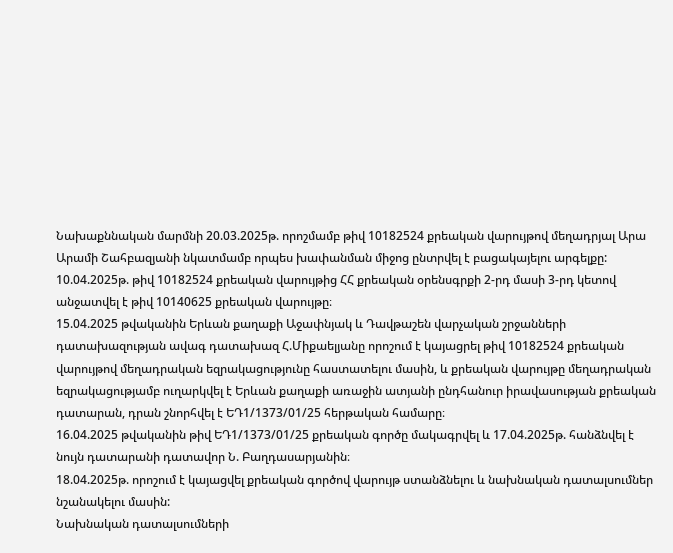Նախաքննական մարմնի 20.03.2025թ. որոշմամբ թիվ 10182524 քրեական վարույթով մեղադրյալ Արա Արամի Շահբազյանի նկատմամբ որպես խափանման միջոց ընտրվել է բացակայելու արգելքը:
10.04.2025թ. թիվ 10182524 քրեական վարույթից ՀՀ քրեական օրենսգրքի 2-րդ մասի 3-րդ կետով անջատվել է թիվ 10140625 քրեական վարույթը։
15.04.2025 թվականին Երևան քաղաքի Աջափնյակ և Դավթաշեն վարչական շրջանների դատախազության ավագ դատախազ Հ.Միքաելյանը որոշում է կայացրել թիվ 10182524 քրեական վարույթով մեղադրական եզրակացությունը հաստատելու մասին, և քրեական վարույթը մեղադրական եզրակացությամբ ուղարկվել է Երևան քաղաքի առաջին ատյանի ընդհանուր իրավասության քրեական դատարան, դրան շնորհվել է ԵԴ1/1373/01/25 հերթական համարը։
16.04.2025 թվականին թիվ ԵԴ1/1373/01/25 քրեական գործը մակագրվել և 17.04.2025թ. հանձնվել է նույն դատարանի դատավոր Ն. Բաղդասարյանին։
18.04.2025թ. որոշում է կայացվել քրեական գործով վարույթ ստանձնելու և նախնական դատալսումներ նշանակելու մասին:
Նախնական դատալսումների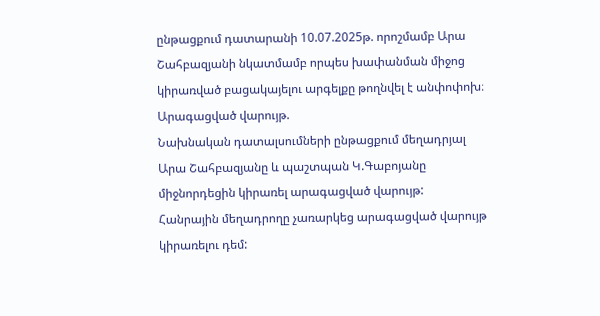ընթացքում դատարանի 10.07.2025թ. որոշմամբ Արա Շահբազյանի նկատմամբ որպես խափանման միջոց կիրառված բացակայելու արգելքը թողնվել է անփոփոխ։
Արագացված վարույթ.
Նախնական դատալսումների ընթացքում մեղադրյալ Արա Շահբազյանը և պաշտպան Կ.Գաբոյանը միջնորդեցին կիրառել արագացված վարույթ:
Հանրային մեղադրողը չառարկեց արագացված վարույթ կիրառելու դեմ: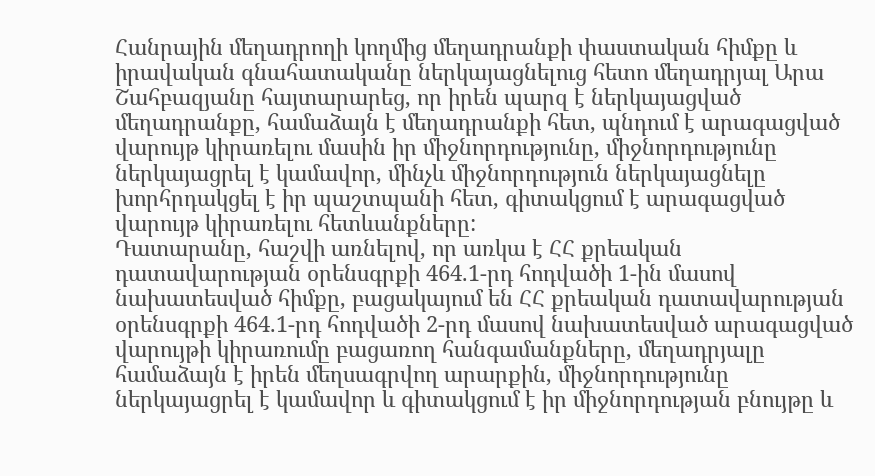Հանրային մեղադրողի կողմից մեղադրանքի փաստական հիմքը և իրավական գնահատականը ներկայացնելուց հետո մեղադրյալ Արա Շահբազյանը հայտարարեց, որ իրեն պարզ է ներկայացված մեղադրանքը, համաձայն է մեղադրանքի հետ, պնդում է արագացված վարույթ կիրառելու մասին իր միջնորդությունը, միջնորդությունը ներկայացրել է կամավոր, մինչև միջնորդություն ներկայացնելը խորհրդակցել է իր պաշտպանի հետ, գիտակցում է արագացված վարույթ կիրառելու հետևանքները:
Դատարանը, հաշվի առնելով, որ առկա է ՀՀ քրեական դատավարության օրենսգրքի 464.1-րդ հոդվածի 1-ին մասով նախատեսված հիմքը, բացակայում են ՀՀ քրեական դատավարության օրենսգրքի 464.1-րդ հոդվածի 2-րդ մասով նախատեսված արագացված վարույթի կիրառումը բացառող հանգամանքները, մեղադրյալը համաձայն է իրեն մեղսագրվող արարքին, միջնորդությունը ներկայացրել է կամավոր և գիտակցում է իր միջնորդության բնույթը և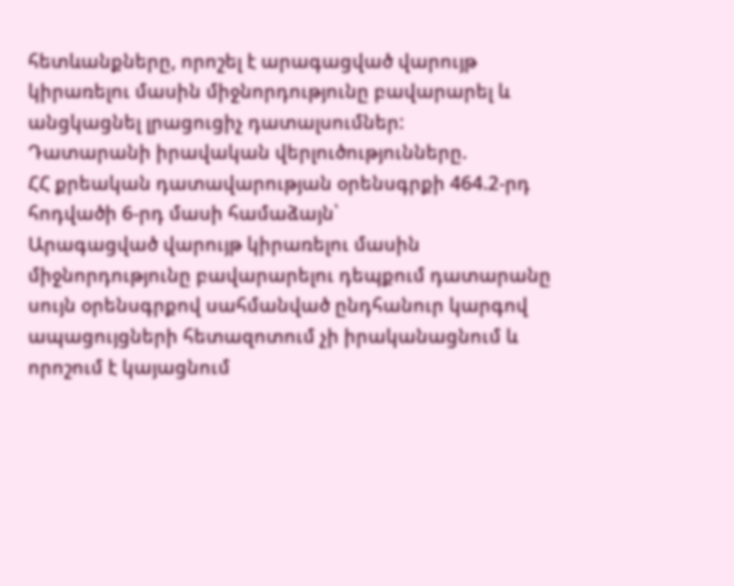հետևանքները, որոշել է արագացված վարույթ կիրառելու մասին միջնորդությունը բավարարել և անցկացնել լրացուցիչ դատալսումներ:
Դատարանի իրավական վերլուծությունները.
ՀՀ քրեական դատավարության օրենսգրքի 464.2-րդ հոդվածի 6-րդ մասի համաձայն՝
Արագացված վարույթ կիրառելու մասին միջնորդությունը բավարարելու դեպքում դատարանը սույն օրենսգրքով սահմանված ընդհանուր կարգով ապացույցների հետազոտում չի իրականացնում և որոշում է կայացնում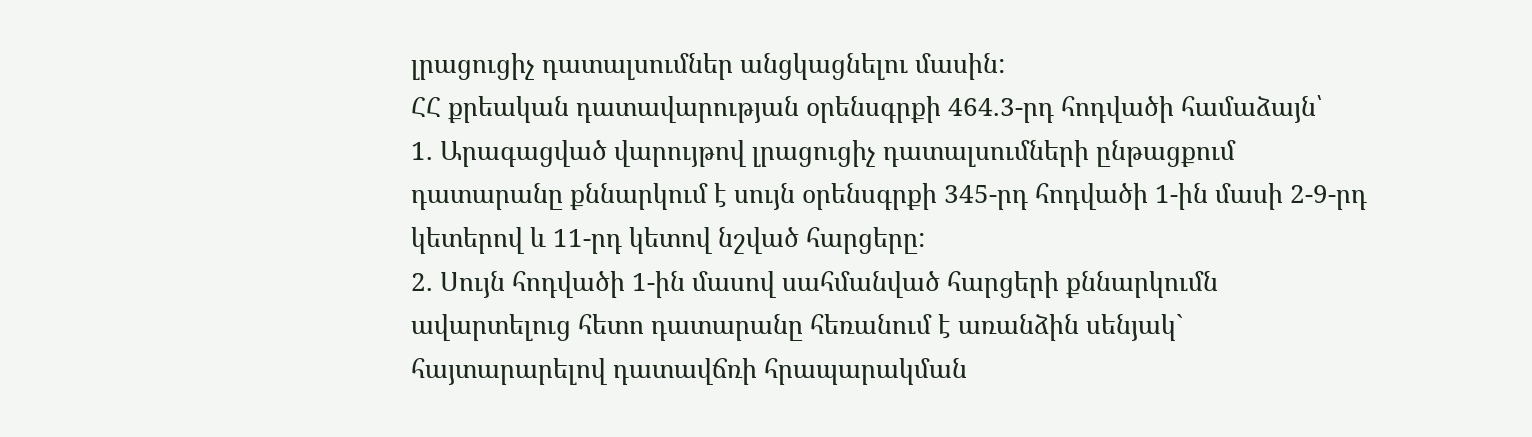լրացուցիչ դատալսումներ անցկացնելու մասին:
ՀՀ քրեական դատավարության օրենսգրքի 464.3-րդ հոդվածի համաձայն՝
1. Արագացված վարույթով լրացուցիչ դատալսումների ընթացքում դատարանը քննարկում է սույն օրենսգրքի 345-րդ հոդվածի 1-ին մասի 2-9-րդ կետերով և 11-րդ կետով նշված հարցերը:
2. Սույն հոդվածի 1-ին մասով սահմանված հարցերի քննարկումն ավարտելուց հետո դատարանը հեռանում է առանձին սենյակ` հայտարարելով դատավճռի հրապարակման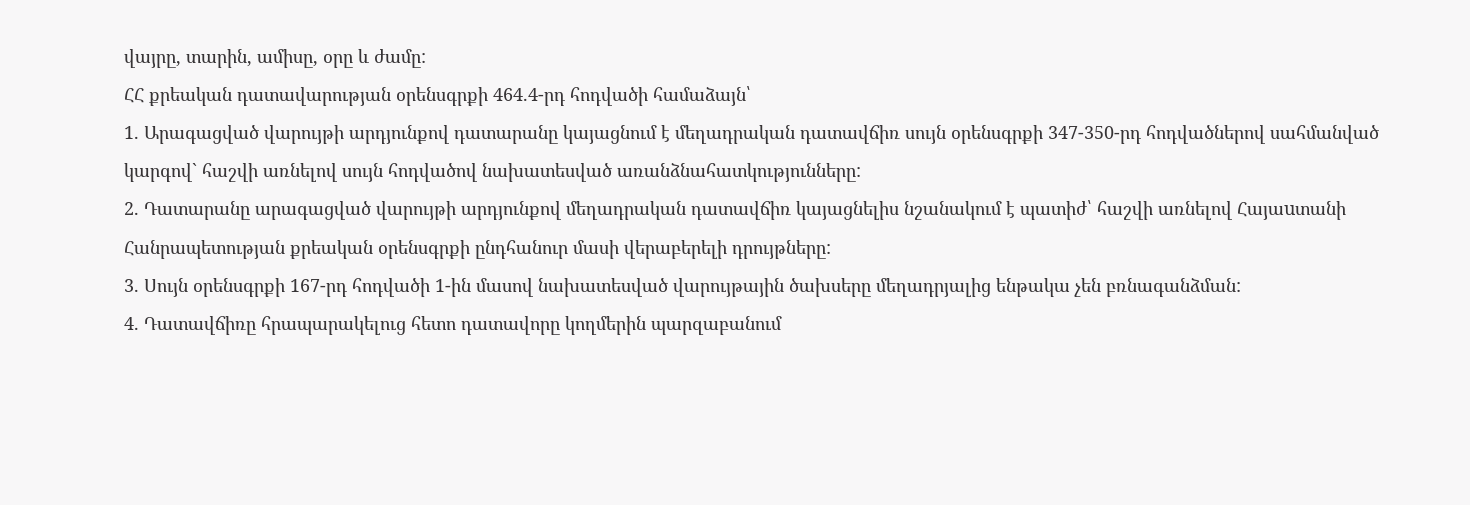վայրը, տարին, ամիսը, օրը և ժամը:
ՀՀ քրեական դատավարության օրենսգրքի 464.4-րդ հոդվածի համաձայն՝
1. Արագացված վարույթի արդյունքով դատարանը կայացնում է մեղադրական դատավճիռ սույն օրենսգրքի 347-350-րդ հոդվածներով սահմանված կարգով` հաշվի առնելով սույն հոդվածով նախատեսված առանձնահատկությունները:
2. Դատարանը արագացված վարույթի արդյունքով մեղադրական դատավճիռ կայացնելիս նշանակում է պատիժ՝ հաշվի առնելով Հայաuտանի Հանրապետության քրեական օրենսգրքի ընդհանուր մասի վերաբերելի դրույթները:
3. Սույն օրենսգրքի 167-րդ հոդվածի 1-ին մասով նախատեսված վարույթային ծախսերը մեղադրյալից ենթակա չեն բռնագանձման:
4. Դատավճիռը հրապարակելուց հետո դատավորը կողմերին պարզաբանում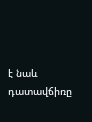է նաև դատավճիռը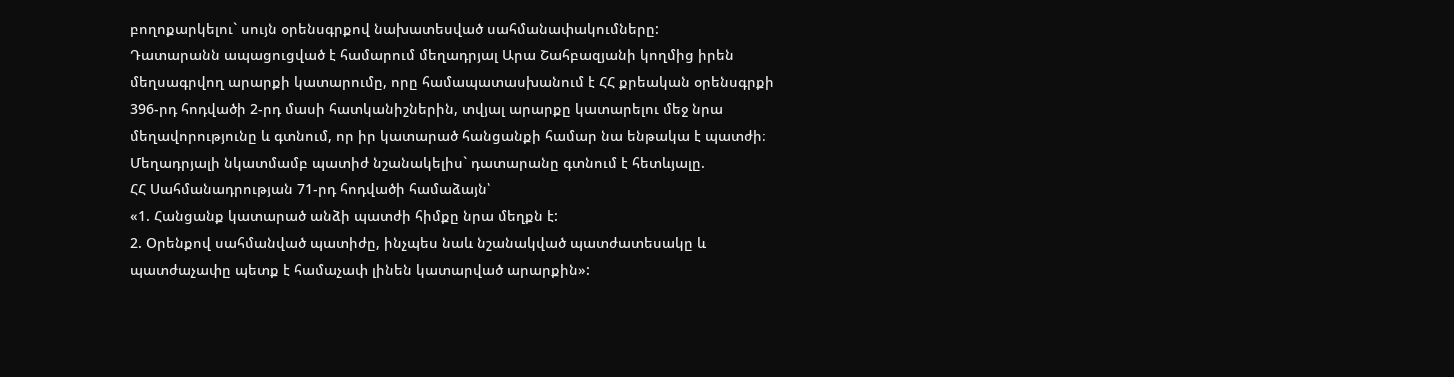բողոքարկելու` սույն օրենսգրքով նախատեսված սահմանափակումները:
Դատարանն ապացուցված է համարում մեղադրյալ Արա Շահբազյանի կողմից իրեն մեղսագրվող արարքի կատարումը, որը համապատասխանում է ՀՀ քրեական օրենսգրքի 396-րդ հոդվածի 2-րդ մասի հատկանիշներին, տվյալ արարքը կատարելու մեջ նրա մեղավորությունը և գտնում, որ իր կատարած հանցանքի համար նա ենթակա է պատժի։
Մեղադրյալի նկատմամբ պատիժ նշանակելիս` դատարանը գտնում է հետևյալը.
ՀՀ Սահմանադրության 71-րդ հոդվածի համաձայն՝
«1. Հանցանք կատարած անձի պատժի հիմքը նրա մեղքն է:
2. Օրենքով սահմանված պատիժը, ինչպես նաև նշանակված պատժատեսակը և պատժաչափը պետք է համաչափ լինեն կատարված արարքին»: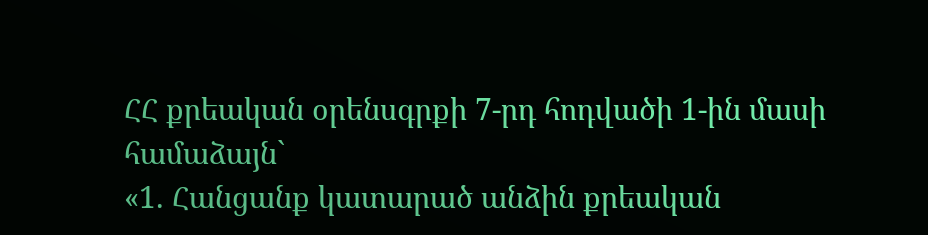ՀՀ քրեական օրենսգրքի 7-րդ հոդվածի 1-ին մասի համաձայն`
«1. Հանցանք կատարած անձին քրեական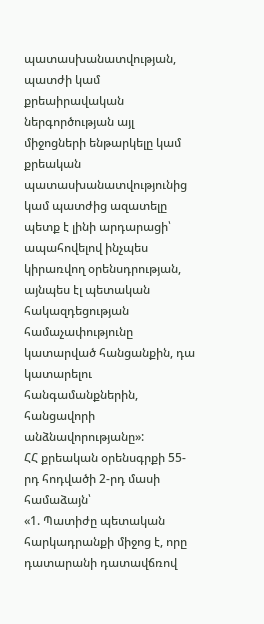պատասխանատվության, պատժի կամ քրեաիրավական ներգործության այլ միջոցների ենթարկելը կամ քրեական պատասխանատվությունից կամ պատժից ազատելը պետք է լինի արդարացի՝ ապահովելով ինչպես կիրառվող օրենսդրության, այնպես էլ պետական հակազդեցության համաչափությունը կատարված հանցանքին, դա կատարելու հանգամանքներին, հանցավորի անձնավորությանը»:
ՀՀ քրեական օրենսգրքի 55-րդ հոդվածի 2-րդ մասի համաձայն՝
«1. Պատիժը պետական հարկադրանքի միջոց է, որը դատարանի դատավճռով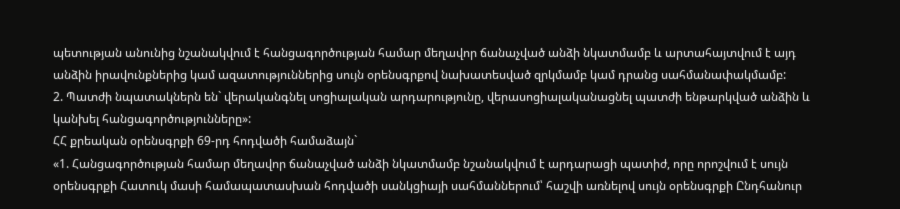պետության անունից նշանակվում է հանցագործության համար մեղավոր ճանաչված անձի նկատմամբ և արտահայտվում է այդ անձին իրավունքներից կամ ազատություններից սույն օրենսգրքով նախատեսված զրկմամբ կամ դրանց սահմանափակմամբ:
2. Պատժի նպատակներն են` վերականգնել սոցիալական արդարությունը, վերասոցիալականացնել պատժի ենթարկված անձին և կանխել հանցագործությունները»:
ՀՀ քրեական օրենսգրքի 69-րդ հոդվածի համաձայն`
«1. Հանցագործության համար մեղավոր ճանաչված անձի նկատմամբ նշանակվում է արդարացի պատիժ, որը որոշվում է սույն օրենսգրքի Հատուկ մասի համապատասխան հոդվածի սանկցիայի սահմաններում՝ հաշվի առնելով սույն օրենսգրքի Ընդհանուր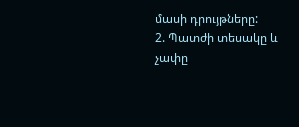մասի դրույթները:
2. Պատժի տեսակը և չափը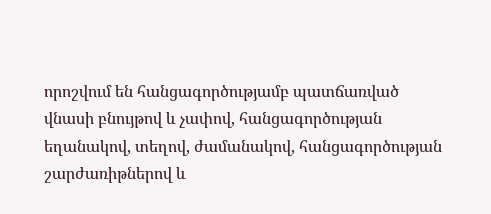որոշվում են հանցագործությամբ պատճառված վնասի բնույթով և չափով, հանցագործության եղանակով, տեղով, ժամանակով, հանցագործության շարժառիթներով և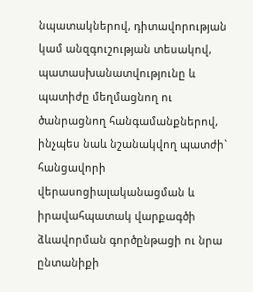նպատակներով, դիտավորության կամ անզգուշության տեսակով, պատասխանատվությունը և պատիժը մեղմացնող ու ծանրացնող հանգամանքներով, ինչպես նաև նշանակվող պատժի` հանցավորի վերասոցիալականացման և իրավահպատակ վարքագծի ձևավորման գործընթացի ու նրա ընտանիքի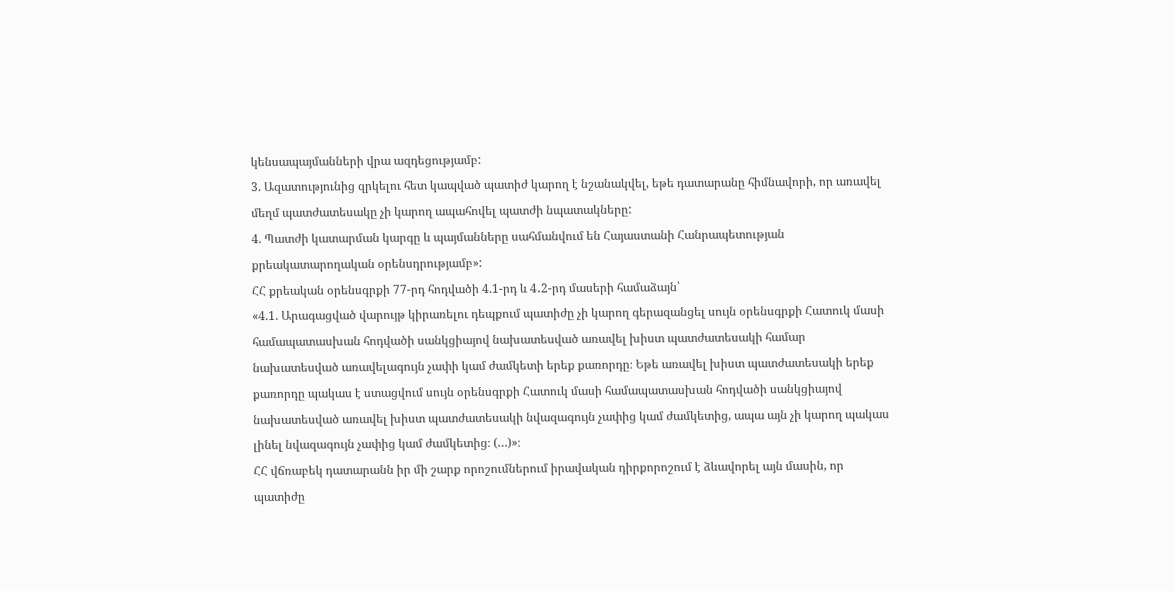կենսապայմանների վրա ազդեցությամբ:
3. Ազատությունից զրկելու հետ կապված պատիժ կարող է նշանակվել, եթե դատարանը հիմնավորի, որ առավել մեղմ պատժատեսակը չի կարող ապահովել պատժի նպատակները:
4. Պատժի կատարման կարգը և պայմանները սահմանվում են Հայաստանի Հանրապետության քրեակատարողական օրենսդրությամբ»:
ՀՀ քրեական օրենսգրքի 77-րդ հոդվածի 4.1-րդ և 4․2-րդ մասերի համաձայն՝
«4.1. Արագացված վարույթ կիրառելու դեպքում պատիժը չի կարող գերազանցել սույն օրենսգրքի Հատուկ մասի համապատասխան հոդվածի սանկցիայով նախատեսված առավել խիստ պատժատեսակի համար նախատեսված առավելագույն չափի կամ ժամկետի երեք քառորդը։ Եթե առավել խիստ պատժատեսակի երեք քառորդը պակաս է ստացվում սույն օրենսգրքի Հատուկ մասի համապատասխան հոդվածի սանկցիայով նախատեսված առավել խիստ պատժատեսակի նվազագույն չափից կամ ժամկետից, ապա այն չի կարող պակաս լինել նվազագույն չափից կամ ժամկետից։ (…)»։
ՀՀ վճռաբեկ դատարանն իր մի շարք որոշումներում իրավական դիրքորոշում է ձևավորել այն մասին, որ պատիժը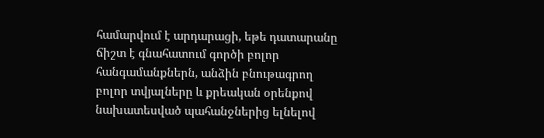համարվում է արդարացի, եթե դատարանը ճիշտ է գնահատում գործի բոլոր հանգամանքներն, անձին բնութագրող բոլոր տվյալները և քրեական օրենքով նախատեսված պահանջներից ելնելով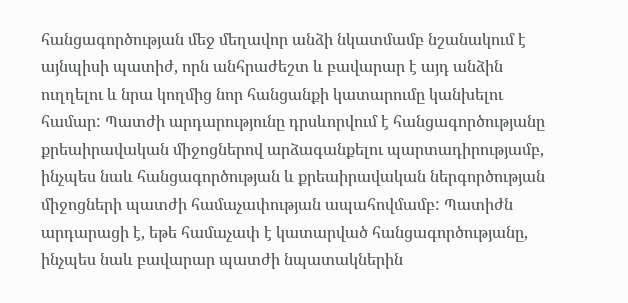հանցագործության մեջ մեղավոր անձի նկատմամբ նշանակում է այնպիսի պատիժ, որն անհրաժեշտ և բավարար է այդ անձին ուղղելու և նրա կողմից նոր հանցանքի կատարումը կանխելու համար: Պատժի արդարությունը դրսևորվում է հանցագործությանը քրեաիրավական միջոցներով արձագանքելու պարտադիրությամբ, ինչպես նաև հանցագործության և քրեաիրավական ներգործության միջոցների պատժի համաչափության ապահովմամբ: Պատիժն արդարացի է, եթե համաչափ է կատարված հանցագործությանը, ինչպես նաև բավարար պատժի նպատակներին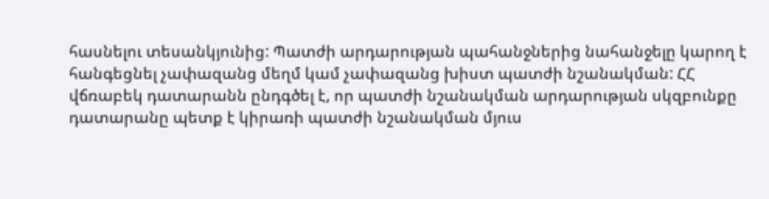հասնելու տեսանկյունից: Պատժի արդարության պահանջներից նահանջելը կարող է հանգեցնել չափազանց մեղմ կամ չափազանց խիստ պատժի նշանակման: ՀՀ վճռաբեկ դատարանն ընդգծել է, որ պատժի նշանակման արդարության սկզբունքը դատարանը պետք է կիրառի պատժի նշանակման մյուս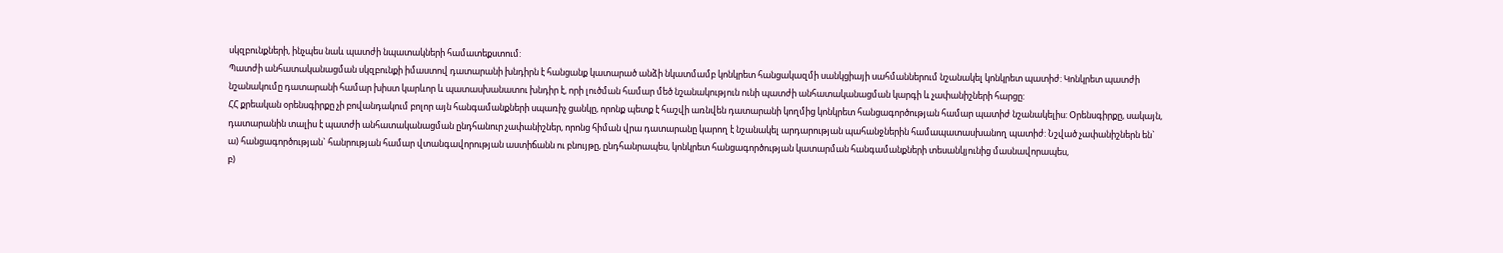սկզբունքների, ինչպես նաև պատժի նպատակների համատեքստում:
Պատժի անհատականացման սկզբունքի իմաստով դատարանի խնդիրն է հանցանք կատարած անձի նկատմամբ կոնկրետ հանցակազմի սանկցիայի սահմաններում նշանակել կոնկրետ պատիժ: Կոնկրետ պատժի նշանակումը դատարանի համար խիստ կարևոր և պատասխանատու խնդիր է, որի լուծման համար մեծ նշանակություն ունի պատժի անհատականացման կարգի և չափանիշների հարցը:
ՀՀ քրեական օրենսգիրքը չի բովանդակում բոլոր այն հանգամանքների սպառիչ ցանկը, որոնք պետք է հաշվի առնվեն դատարանի կողմից կոնկրետ հանցագործության համար պատիժ նշանակելիս: Օրենսգիրքը, սակայն, դատարանին տալիս է պատժի անհատականացման ընդհանուր չափանիշներ, որոնց հիման վրա դատարանը կարող է նշանակել արդարության պահանջներին համապատասխանող պատիժ: Նշված չափանիշներն են`
ա) հանցագործության` հանրության համար վտանգավորության աստիճանն ու բնույթը, ընդհանրապես, կոնկրետ հանցագործության կատարման հանգամանքների տեսանկյունից մասնավորապես,
բ)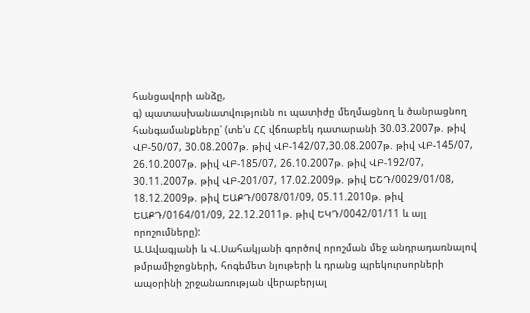հանցավորի անձը,
գ) պատասխանատվությունն ու պատիժը մեղմացնող և ծանրացնող հանգամանքները՝ (տե'ս ՀՀ վճռաբեկ դատարանի 30.03.2007թ. թիվ ՎԲ-50/07, 30.08.2007թ. թիվ ՎԲ-142/07,30.08.2007թ. թիվ ՎԲ-145/07, 26.10.2007թ. թիվ ՎԲ-185/07, 26.10.2007թ. թիվ ՎԲ-192/07, 30.11.2007թ. թիվ ՎԲ-201/07, 17.02.2009թ. թիվ ԵՇԴ/0029/01/08, 18.12.2009թ. թիվ ԵԱՔԴ/0078/01/09, 05.11.2010թ. թիվ ԵԱՔԴ/0164/01/09, 22.12.2011թ. թիվ ԵԿԴ/0042/01/11 և այլ որոշումները):
Ա.Ավագյանի և Վ.Սահակյանի գործով որոշման մեջ անդրադառնալով թմրամիջոցների, հոգեմետ նյութերի և դրանց պրեկուրսորների ապօրինի շրջանառության վերաբերյալ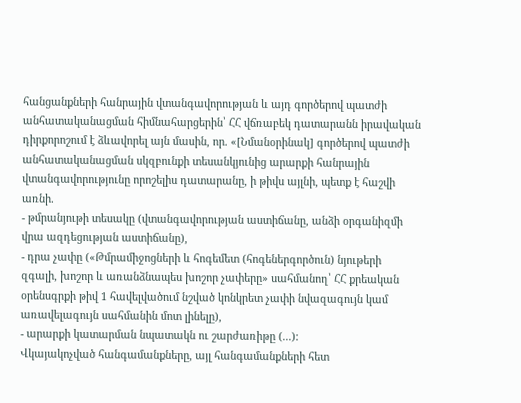հանցանքների հանրային վտանգավորության և այդ գործերով պատժի անհատականացման հիմնահարցերին՝ ՀՀ վճռաբեկ դատարանն իրավական դիրքորոշում է ձևավորել այն մասին, որ. «[Նմանօրինակ] գործերով պատժի անհատականացման սկզբունքի տեսանկյունից արարքի հանրային վտանգավորությունը որոշելիս դատարանը, ի թիվս այլնի, պետք է հաշվի առնի.
- թմրանյութի տեսակը (վտանգավորության աստիճանը, անձի օրգանիզմի վրա ազդեցության աստիճանը),
- դրա չափը («Թմրամիջոցների և հոգեմետ (հոգեներգործուն) նյութերի զգալի, խոշոր և առանձնապես խոշոր չափերը» սահմանող՝ ՀՀ քրեական օրենսգրքի թիվ 1 հավելվածում նշված կոնկրետ չափի նվազագույն կամ առավելագույն սահմանին մոտ լինելը),
- արարքի կատարման նպատակն ու շարժառիթը (...):
Վկայակոչված հանգամանքները, այլ հանգամանքների հետ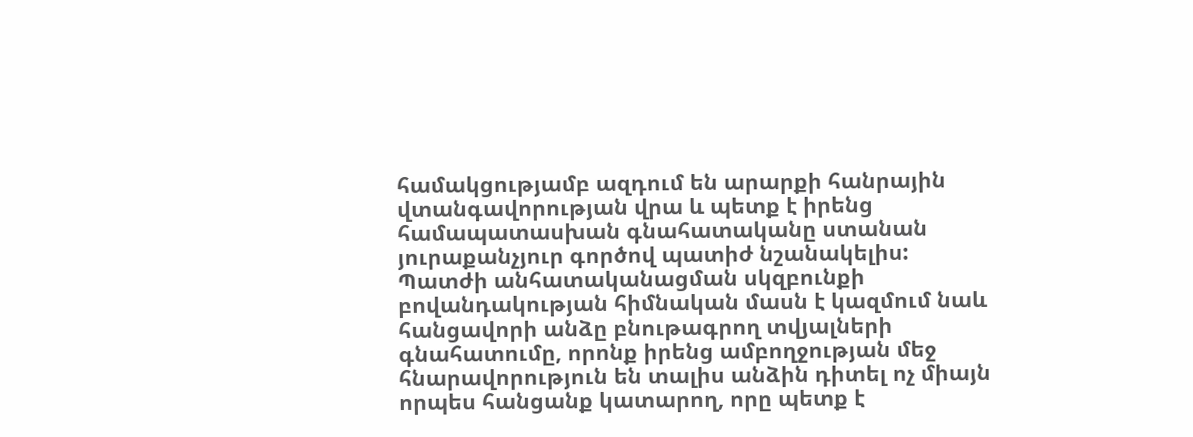համակցությամբ ազդում են արարքի հանրային վտանգավորության վրա և պետք է իրենց համապատասխան գնահատականը ստանան յուրաքանչյուր գործով պատիժ նշանակելիս:
Պատժի անհատականացման սկզբունքի բովանդակության հիմնական մասն է կազմում նաև հանցավորի անձը բնութագրող տվյալների գնահատումը, որոնք իրենց ամբողջության մեջ հնարավորություն են տալիս անձին դիտել ոչ միայն որպես հանցանք կատարող, որը պետք է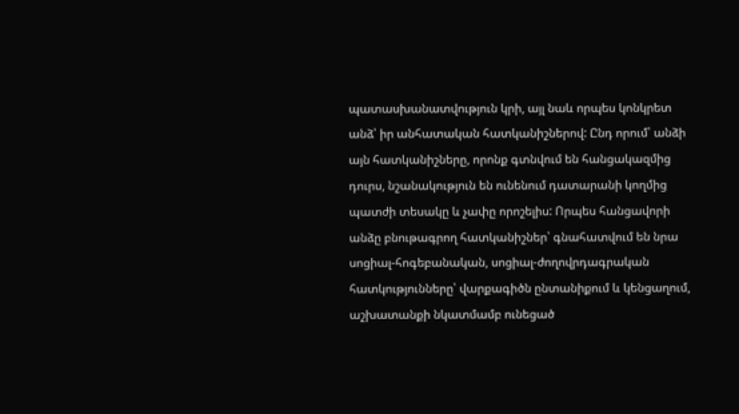պատասխանատվություն կրի, այլ նաև որպես կոնկրետ անձ՝ իր անհատական հատկանիշներով: Ընդ որում՝ անձի այն հատկանիշները, որոնք գտնվում են հանցակազմից դուրս, նշանակություն են ունենում դատարանի կողմից պատժի տեսակը և չափը որոշելիս: Որպես հանցավորի անձը բնութագրող հատկանիշներ՝ գնահատվում են նրա սոցիալ-հոգեբանական, սոցիալ-ժողովրդագրական հատկությունները՝ վարքագիծն ընտանիքում և կենցաղում, աշխատանքի նկատմամբ ունեցած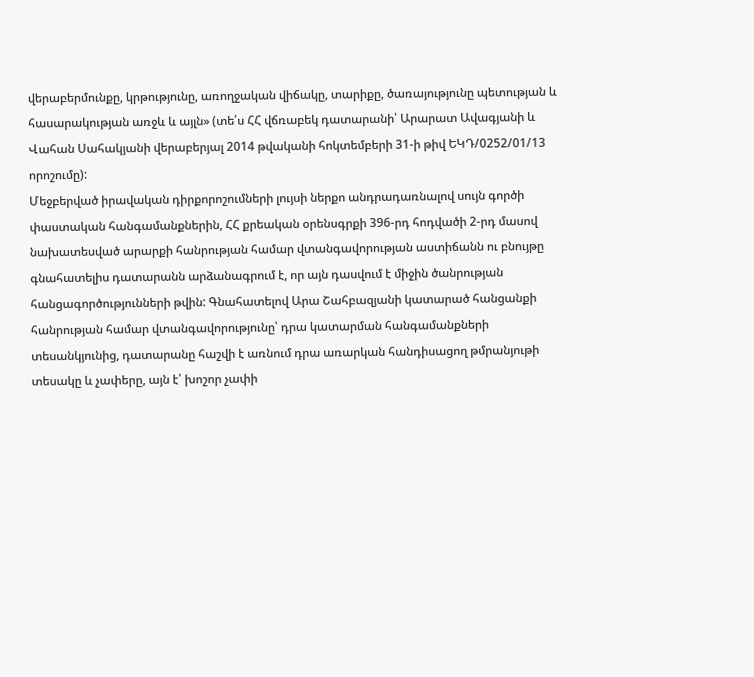վերաբերմունքը, կրթությունը, առողջական վիճակը, տարիքը, ծառայությունը պետության և հասարակության առջև և այլն» (տե՛ս ՀՀ վճռաբեկ դատարանի՝ Արարատ Ավագյանի և Վահան Սահակյանի վերաբերյալ 2014 թվականի հոկտեմբերի 31-ի թիվ ԵԿԴ/0252/01/13 որոշումը):
Մեջբերված իրավական դիրքորոշումների լույսի ներքո անդրադառնալով սույն գործի փաստական հանգամանքներին, ՀՀ քրեական օրենսգրքի 396-րդ հոդվածի 2-րդ մասով նախատեսված արարքի հանրության համար վտանգավորության աստիճանն ու բնույթը գնահատելիս դատարանն արձանագրում է, որ այն դասվում է միջին ծանրության հանցագործությունների թվին: Գնահատելով Արա Շահբազյանի կատարած հանցանքի հանրության համար վտանգավորությունը՝ դրա կատարման հանգամանքների տեսանկյունից, դատարանը հաշվի է առնում դրա առարկան հանդիսացող թմրանյութի տեսակը և չափերը, այն է՝ խոշոր չափի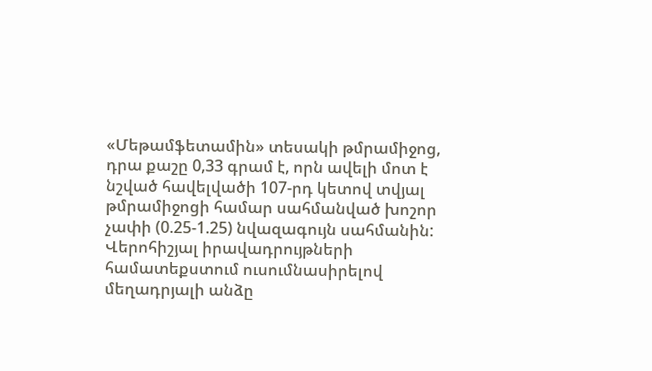«Մեթամֆետամին» տեսակի թմրամիջոց, դրա քաշը 0,33 գրամ է, որն ավելի մոտ է նշված հավելվածի 107-րդ կետով տվյալ թմրամիջոցի համար սահմանված խոշոր չափի (0.25-1.25) նվազագույն սահմանին:
Վերոհիշյալ իրավադրույթների համատեքստում ուսումնասիրելով մեղադրյալի անձը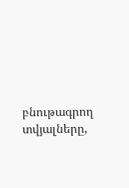բնութագրող տվյալները,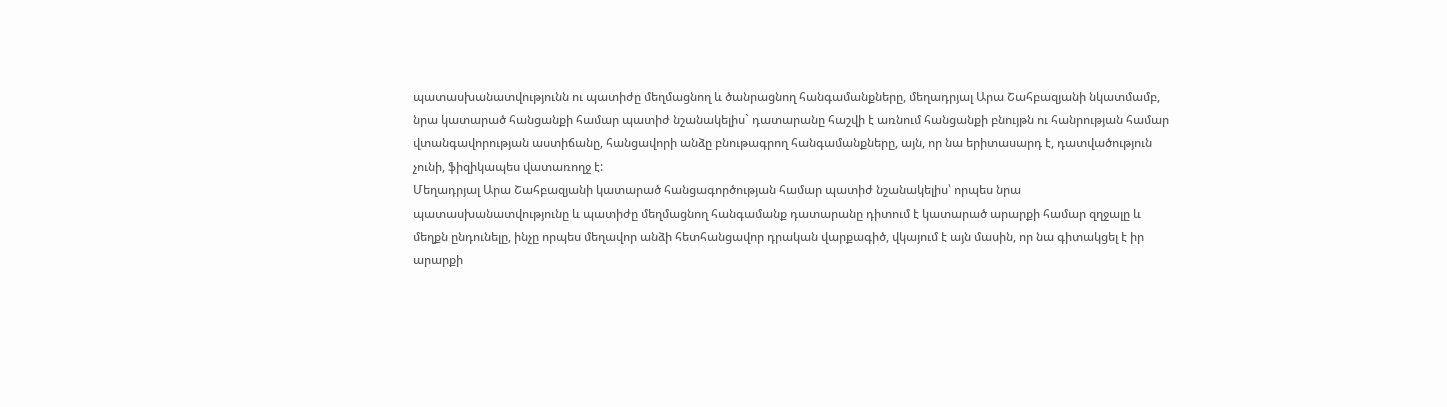պատասխանատվությունն ու պատիժը մեղմացնող և ծանրացնող հանգամանքները, մեղադրյալ Արա Շահբազյանի նկատմամբ, նրա կատարած հանցանքի համար պատիժ նշանակելիս` դատարանը հաշվի է առնում հանցանքի բնույթն ու հանրության համար վտանգավորության աստիճանը, հանցավորի անձը բնութագրող հանգամանքները, այն, որ նա երիտասարդ է, դատվածություն չունի, ֆիզիկապես վատառողջ է:
Մեղադրյալ Արա Շահբազյանի կատարած հանցագործության համար պատիժ նշանակելիս՝ որպես նրա պատասխանատվությունը և պատիժը մեղմացնող հանգամանք դատարանը դիտում է կատարած արարքի համար զղջալը և մեղքն ընդունելը, ինչը որպես մեղավոր անձի հետհանցավոր դրական վարքագիծ, վկայում է այն մասին, որ նա գիտակցել է իր արարքի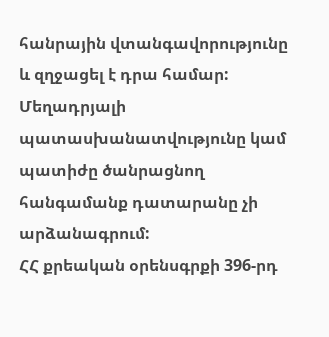հանրային վտանգավորությունը և զղջացել է դրա համար:
Մեղադրյալի պատասխանատվությունը կամ պատիժը ծանրացնող հանգամանք դատարանը չի արձանագրում:
ՀՀ քրեական օրենսգրքի 396-րդ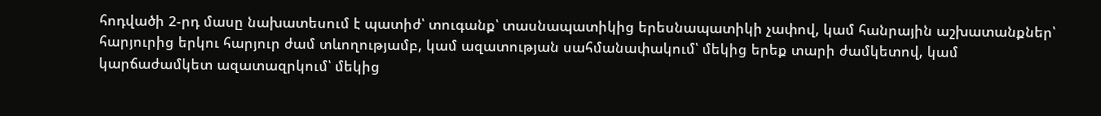հոդվածի 2-րդ մասը նախատեսում է պատիժ՝ տուգանք՝ տասնապատիկից երեսնապատիկի չափով, կամ հանրային աշխատանքներ՝ հարյուրից երկու հարյուր ժամ տևողությամբ, կամ ազատության սահմանափակում՝ մեկից երեք տարի ժամկետով, կամ կարճաժամկետ ազատազրկում՝ մեկից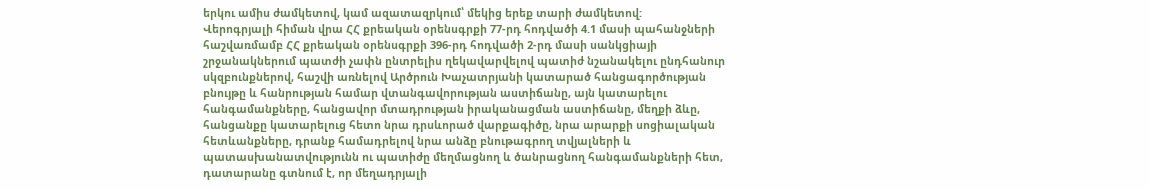երկու ամիս ժամկետով, կամ ազատազրկում՝ մեկից երեք տարի ժամկետով:
Վերոգրյալի հիման վրա ՀՀ քրեական օրենսգրքի 77-րդ հոդվածի 4.1 մասի պահանջների հաշվառմամբ ՀՀ քրեական օրենսգրքի 396-րդ հոդվածի 2-րդ մասի սանկցիայի շրջանակներում պատժի չափն ընտրելիս ղեկավարվելով պատիժ նշանակելու ընդհանուր սկզբունքներով, հաշվի առնելով Արծրուն Խաչատրյանի կատարած հանցագործության բնույթը և հանրության համար վտանգավորության աստիճանը, այն կատարելու հանգամանքները, հանցավոր մտադրության իրականացման աստիճանը, մեղքի ձևը, հանցանքը կատարելուց հետո նրա դրսևորած վարքագիծը, նրա արարքի սոցիալական հետևանքները, դրանք համադրելով նրա անձը բնութագրող տվյալների և պատասխանատվությունն ու պատիժը մեղմացնող և ծանրացնող հանգամանքների հետ, դատարանը գտնում է, որ մեղադրյալի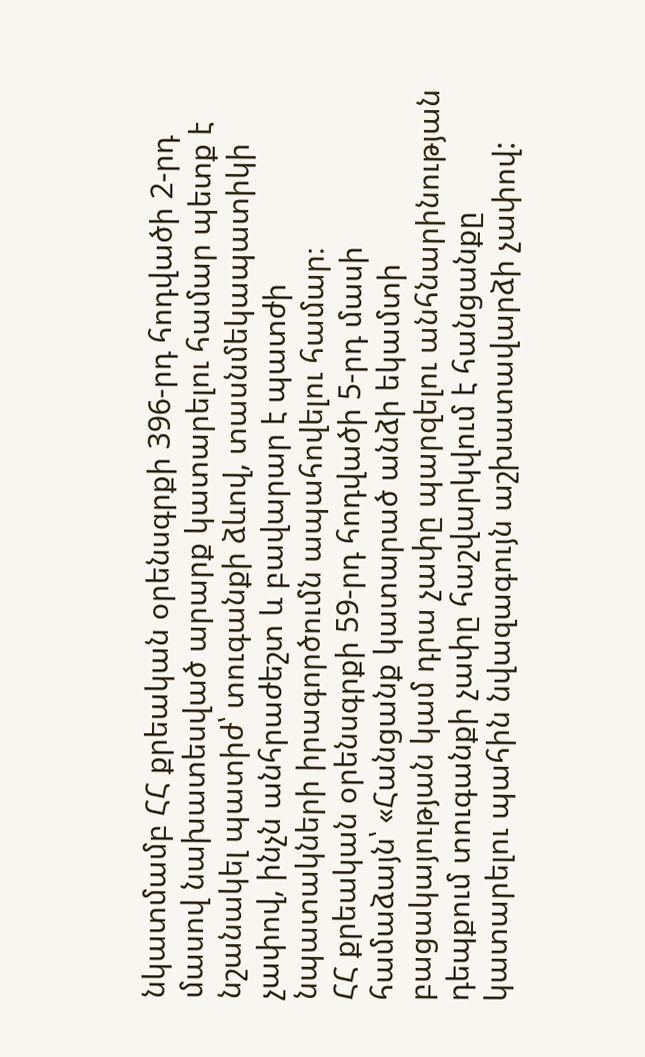նկատմամբ ՀՀ քրեական օրենսգրքի 396-րդ հոդվածի 2-րդ մասով նախատեսված արարք կատարելու համար պետք է նշանակել պատիժ՝ տուգանքի ձևով, տասնմեկապատիկի չափով, ինչն անհրաժեշտ և բավարար է պատժի նպատակների իրագործումն ապահովելու համար։
ՀՀ քրեական օրենսգրքի 59-րդ հոդվածի 5-րդ մասի համաձայն՝ «Հանցանք կատարած անձի եկամտի բացակայության կամ դրա չափը պարզելու անհնարինության դեպքում տուգանքի չափը հաշվարկվում է հանցանքը կատարելու պահին նվազագույն աշխատավարձի չափով: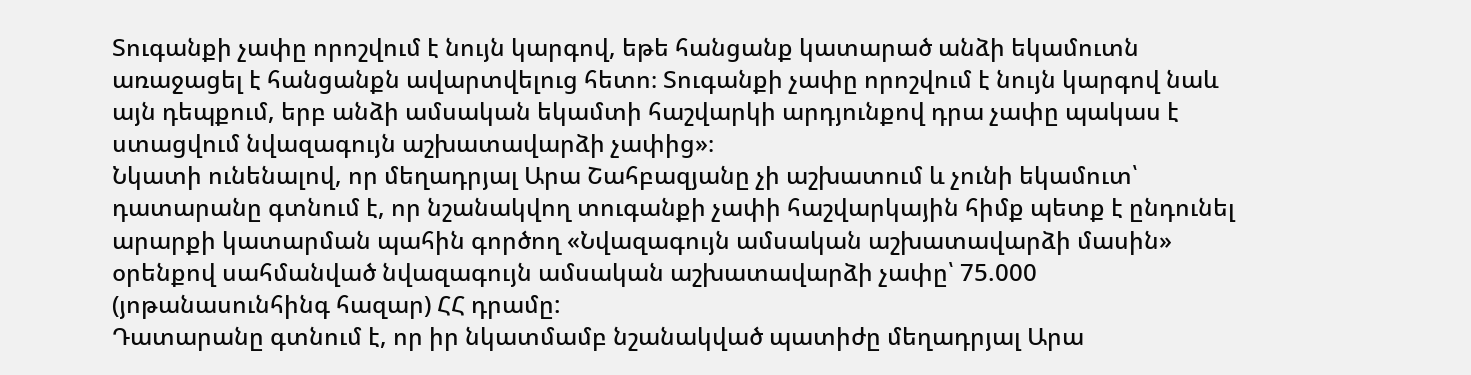Տուգանքի չափը որոշվում է նույն կարգով, եթե հանցանք կատարած անձի եկամուտն առաջացել է հանցանքն ավարտվելուց հետո։ Տուգանքի չափը որոշվում է նույն կարգով նաև այն դեպքում, երբ անձի ամսական եկամտի հաշվարկի արդյունքով դրա չափը պակաս է ստացվում նվազագույն աշխատավարձի չափից»։
Նկատի ունենալով, որ մեղադրյալ Արա Շահբազյանը չի աշխատում և չունի եկամուտ՝ դատարանը գտնում է, որ նշանակվող տուգանքի չափի հաշվարկային հիմք պետք է ընդունել արարքի կատարման պահին գործող «Նվազագույն ամսական աշխատավարձի մասին» օրենքով սահմանված նվազագույն ամսական աշխատավարձի չափը՝ 75.000 (յոթանասունհինգ հազար) ՀՀ դրամը:
Դատարանը գտնում է, որ իր նկատմամբ նշանակված պատիժը մեղադրյալ Արա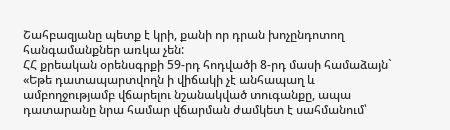Շահբազյանը պետք է կրի, քանի որ դրան խոչընդոտող հանգամանքներ առկա չեն:
ՀՀ քրեական օրենսգրքի 59-րդ հոդվածի 8-րդ մասի համաձայն` «Եթե դատապարտվողն ի վիճակի չէ անհապաղ և ամբողջությամբ վճարելու նշանակված տուգանքը, ապա դատարանը նրա համար վճարման ժամկետ է սահմանում՝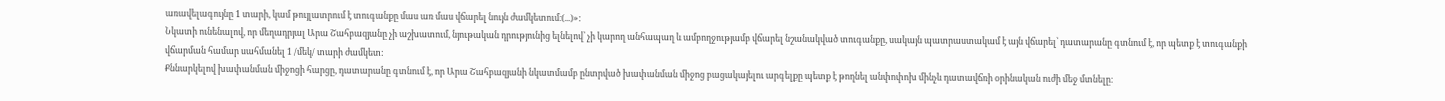առավելագույնը 1 տարի, կամ թույլատրում է տուգանքը մաս առ մաս վճարել նույն ժամկետում։(...)»:
Նկատի ունենալով, որ մեղադրյալ Արա Շահբազյանը չի աշխատում, նյութական դրությունից ելնելով՝ չի կարող անհապաղ և ամբողջությամբ վճարել նշանակված տուգանքը, սակայն պատրաստակամ է այն վճարել՝ դատարանը գտնում է, որ պետք է տուգանքի վճարման համար սահմանել 1 /մեկ/ տարի ժամկետ:
Քննարկելով խափանման միջոցի հարցը, դատարանը գտնում է, որ Արա Շահբազյանի նկատմամբ ընտրված խափանման միջոց բացակայելու արգելքը պետք է թողնել անփոփոխ մինչև դատավճռի օրինական ուժի մեջ մտնելը։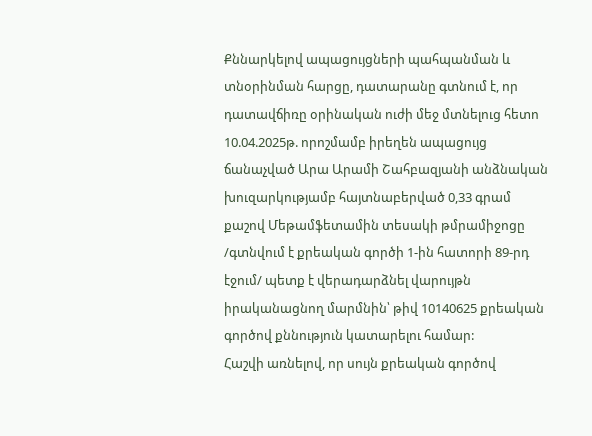Քննարկելով ապացույցների պահպանման և տնօրինման հարցը, դատարանը գտնում է, որ դատավճիռը օրինական ուժի մեջ մտնելուց հետո 10.04.2025թ. որոշմամբ իրեղեն ապացույց ճանաչված Արա Արամի Շահբազյանի անձնական խուզարկությամբ հայտնաբերված 0,33 գրամ քաշով Մեթամֆետամին տեսակի թմրամիջոցը /գտնվում է քրեական գործի 1-ին հատորի 89-րդ էջում/ պետք է վերադարձնել վարույթն իրականացնող մարմնին՝ թիվ 10140625 քրեական գործով քննություն կատարելու համար:
Հաշվի առնելով, որ սույն քրեական գործով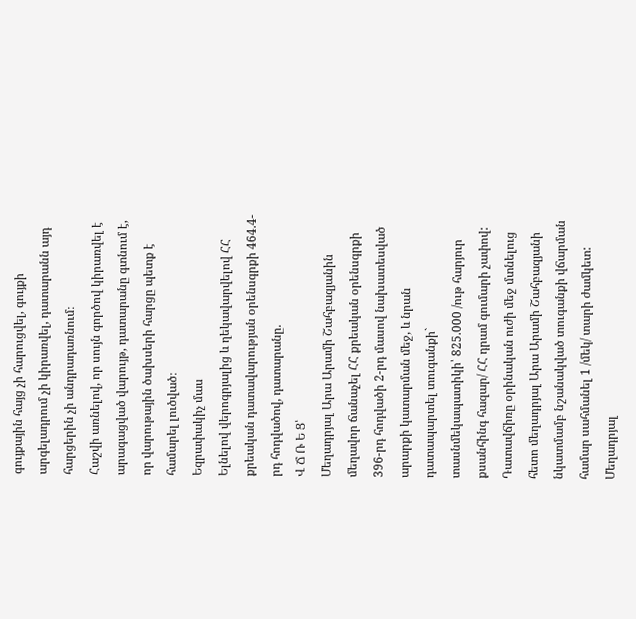գույքային հայց չի հարուցվել, գույքի արգելադրում չի կիրառվել, դատարանն այդ հարցերին չի անդրադառնում։
Հաշվի առնելով, որ սույն գործով կիրառվել է արագացված վարույթ, դատարանը գտնում է, որ վարութային ծախսերի հարցը պետք է համարել լուծված։
Եզրափակիչ մաս
Ելնելով վերոգրյալից և ղեկավարվելով ՀՀ քրեական դատավարության օրենսգրքի 464.4-րդ հոդվածով, դատարանը.
Վ Ճ Ռ Ե Ց՝
Մեղադրյալ Արա Արամի Շահբազյանին մեղավոր ճանաչել ՀՀ քրեական օրենսգրքի 396-րդ հոդվածի 2-րդ մասով նախատեսված արարքի կատարման մեջ, և նրան դատապարտել տուգանքի` տասնմեկապատիկի՝ 825.000 /ութ հարյուր քսանհինգ հազար/ ՀՀ դրամ գումարի չափով:
Դատավճիռը օրինական ուժի մեջ մտնելուց հետո մեղադրյալ Արա Արամի Շահբազյանի նկատմամբ նշանակված տուգանքի վճարման համար սահմանել 1 /մեկ/ տարի ժամկետ:
Մեղադրյալ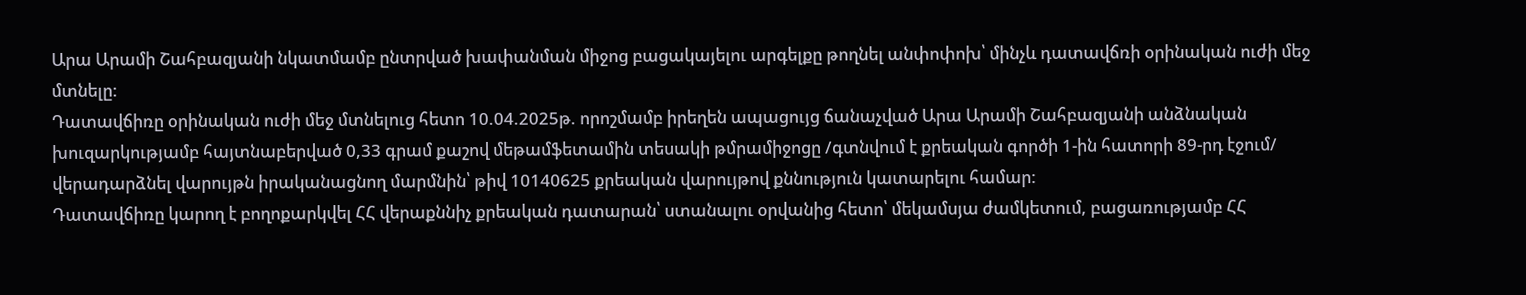Արա Արամի Շահբազյանի նկատմամբ ընտրված խափանման միջոց բացակայելու արգելքը թողնել անփոփոխ՝ մինչև դատավճռի օրինական ուժի մեջ մտնելը:
Դատավճիռը օրինական ուժի մեջ մտնելուց հետո 10.04.2025թ. որոշմամբ իրեղեն ապացույց ճանաչված Արա Արամի Շահբազյանի անձնական խուզարկությամբ հայտնաբերված 0,33 գրամ քաշով մեթամֆետամին տեսակի թմրամիջոցը /գտնվում է քրեական գործի 1-ին հատորի 89-րդ էջում/ վերադարձնել վարույթն իրականացնող մարմնին՝ թիվ 10140625 քրեական վարույթով քննություն կատարելու համար:
Դատավճիռը կարող է բողոքարկվել ՀՀ վերաքննիչ քրեական դատարան՝ ստանալու օրվանից հետո՝ մեկամսյա ժամկետում, բացառությամբ ՀՀ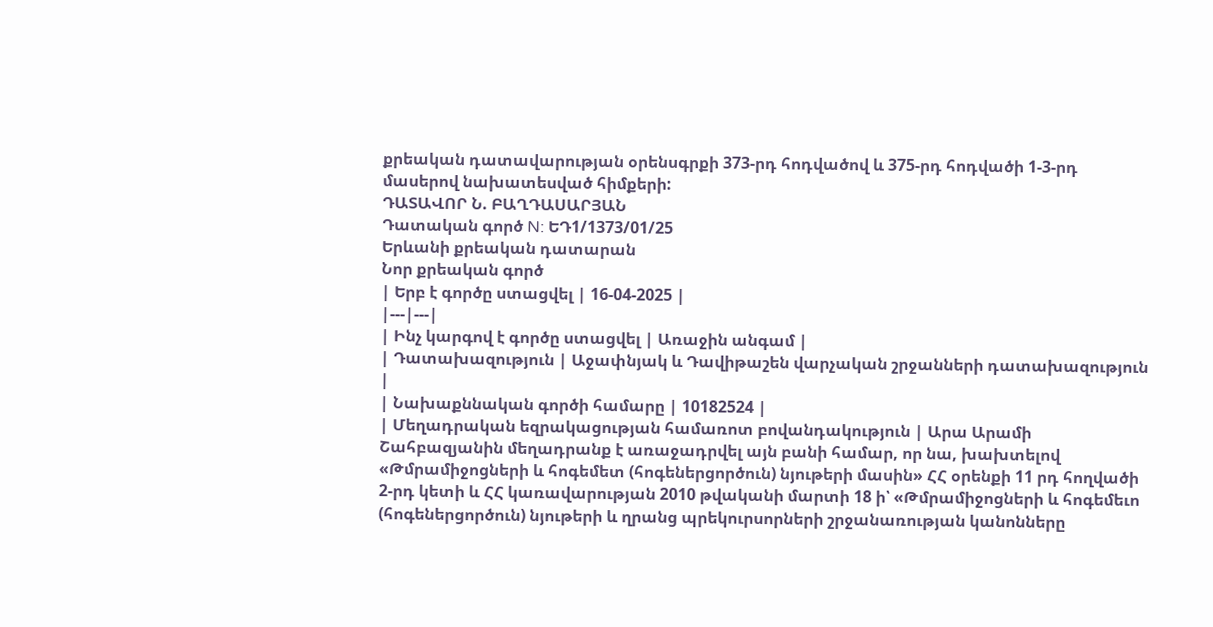քրեական դատավարության օրենսգրքի 373-րդ հոդվածով և 375-րդ հոդվածի 1-3-րդ մասերով նախատեսված հիմքերի:
ԴԱՏԱՎՈՐ Ն. ԲԱՂԴԱՍԱՐՅԱՆ
Դատական գործ N: ԵԴ1/1373/01/25
Երևանի քրեական դատարան
Նոր քրեական գործ
| Երբ է գործը ստացվել | 16-04-2025 |
|---|---|
| Ինչ կարգով է գործը ստացվել | Առաջին անգամ |
| Դատախազություն | Աջափնյակ և Դավիթաշեն վարչական շրջանների դատախազություն |
| Նախաքննական գործի համարը | 10182524 |
| Մեղադրական եզրակացության համառոտ բովանդակություն | Արա Արամի Շահբազյանին մեղադրանք է առաջադրվել այն բանի համար, որ նա, խախտելով «Թմրամիջոցների և հոգեմետ (հոգեներցործուն) նյութերի մասին» ՀՀ օրենքի 11 րդ հողվածի 2-րդ կետի և ՀՀ կառավարության 2010 թվականի մարտի 18 ի՝ «Թմրամիջոցների և հոգեմեւո (հոգեներցործուն) նյութերի և ղրանց պրեկուրսորների շրջանառության կանոնները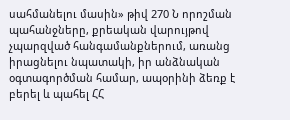սահմանելու մասին» թիվ 270 Ն որոշման պահանջները, քրեական վարույթով չպարզված հանգամանքներում, առանց իրացնելու նպատակի, իր անձնական օգտագործման համար, ապօրինի ձեռք է բերել և պահել ՀՀ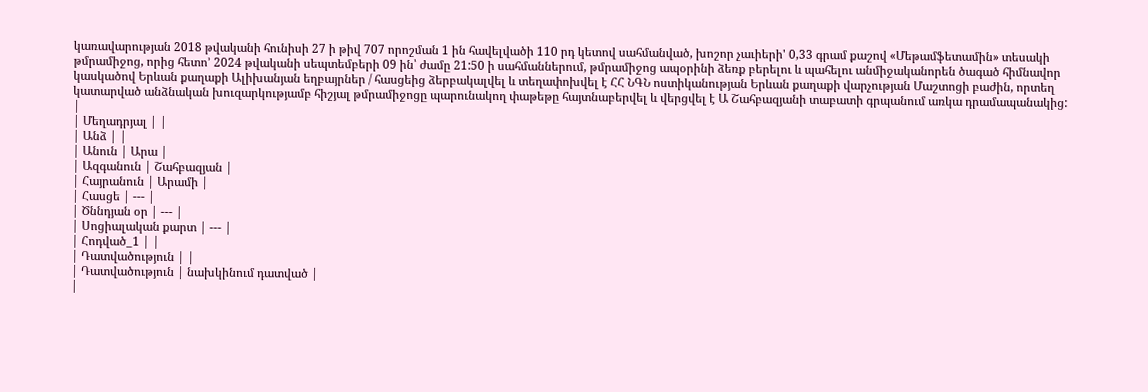կառավարության 2018 թվականի հունիսի 27 ի թիվ 707 որոշման 1 ին հավելվածի 110 րդ կետով սահմանված, խոշոր չաւիերի' 0,33 գրամ քաշով «Մեթամֆետամին» տեսակի թմրամիջոց, որից հետո’ 2024 թվականի սեպտեմբերի 09 ին՝ ժամը 21:50 ի սահմաններում, թմրամիջոց ապօրինի ձեռք բերելու և պահելու անմիջականորեն ծագած հիմնավոր կասկածով Երևան քաղաքի Ալիխանյան եղբայրներ / հասցեից ձերբակալվել և տեղափոխվել է ՀՀ ՆԳՆ ոստիկանության Երևան քաղաքի վարչության Մաշտոցի բաժին, որտեղ կատարված անձնական խուզարկությամբ հիշյալ թմրամիջոցը պարունակող փաթեթը հայտնաբերվել և վերցվել է Ա Շահբազյանի տաբատի գրպանում առկա դրամապանակից: |
| Մեղադրյալ | |
| Անձ | |
| Անուն | Արա |
| Ազգանուն | Շահբազյան |
| Հայրանուն | Արամի |
| Հասցե | --- |
| Ծննդյան օր | --- |
| Սոցիալական քարտ | --- |
| Հոդված_1 | |
| Դատվածություն | |
| Դատվածություն | նախկինում դատված |
|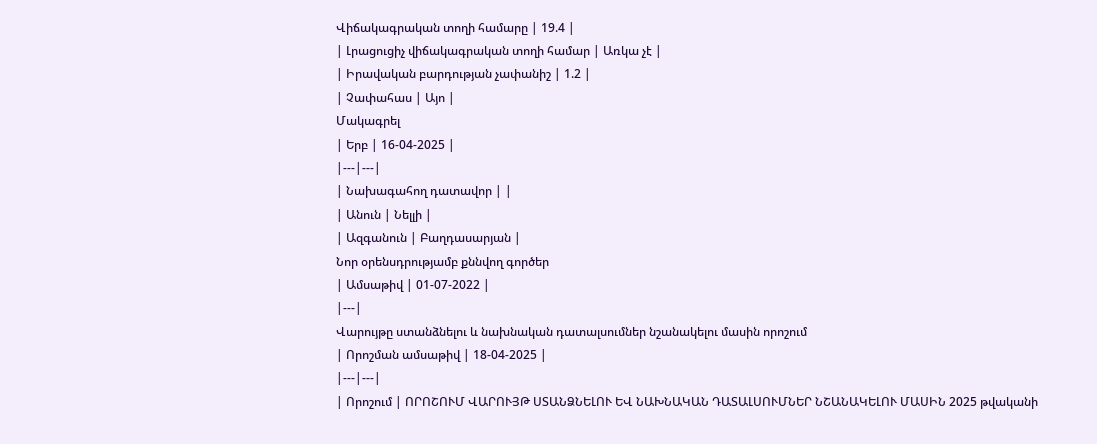Վիճակագրական տողի համարը | 19.4 |
| Լրացուցիչ վիճակագրական տողի համար | Առկա չէ |
| Իրավական բարդության չափանիշ | 1.2 |
| Չափահաս | Այո |
Մակագրել
| Երբ | 16-04-2025 |
|---|---|
| Նախագահող դատավոր | |
| Անուն | Նելլի |
| Ազգանուն | Բաղդասարյան |
Նոր օրենսդրությամբ քննվող գործեր
| Ամսաթիվ | 01-07-2022 |
|---|
Վարույթը ստանձնելու և նախնական դատալսումներ նշանակելու մասին որոշում
| Որոշման ամսաթիվ | 18-04-2025 |
|---|---|
| Որոշում | ՈՐՈՇՈՒՄ ՎԱՐՈՒՅԹ ՍՏԱՆՁՆԵԼՈՒ ԵՎ ՆԱԽՆԱԿԱՆ ԴԱՏԱԼՍՈՒՄՆԵՐ ՆՇԱՆԱԿԵԼՈՒ ՄԱՍԻՆ 2025 թվականի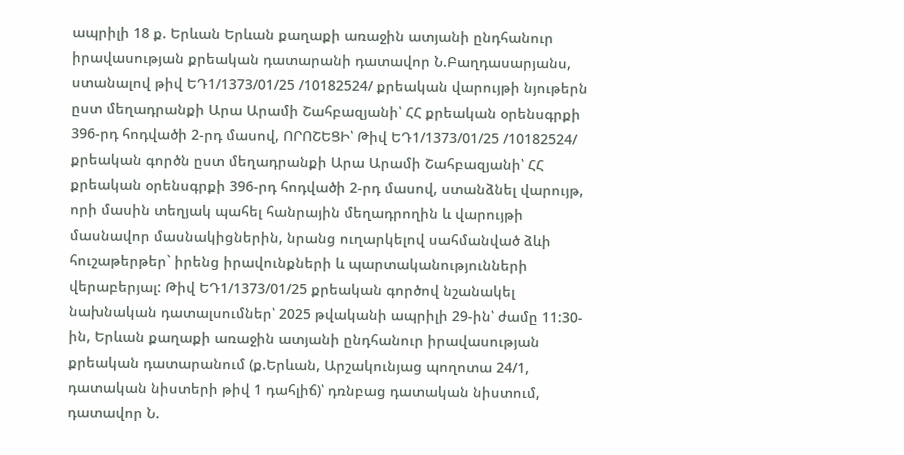ապրիլի 18 ք. Երևան Երևան քաղաքի առաջին ատյանի ընդհանուր իրավասության քրեական դատարանի դատավոր Ն.Բաղդասարյանս, ստանալով թիվ ԵԴ1/1373/01/25 /10182524/ քրեական վարույթի նյութերն ըստ մեղադրանքի Արա Արամի Շահբազյանի՝ ՀՀ քրեական օրենսգրքի 396-րդ հոդվածի 2-րդ մասով, ՈՐՈՇԵՑԻ՝ Թիվ ԵԴ1/1373/01/25 /10182524/ քրեական գործն ըստ մեղադրանքի Արա Արամի Շահբազյանի՝ ՀՀ քրեական օրենսգրքի 396-րդ հոդվածի 2-րդ մասով, ստանձնել վարույթ, որի մասին տեղյակ պահել հանրային մեղադրողին և վարույթի մասնավոր մասնակիցներին, նրանց ուղարկելով սահմանված ձևի հուշաթերթեր` իրենց իրավունքների և պարտականությունների վերաբերյալ: Թիվ ԵԴ1/1373/01/25 քրեական գործով նշանակել նախնական դատալսումներ՝ 2025 թվականի ապրիլի 29-ին՝ ժամը 11:30-ին, Երևան քաղաքի առաջին ատյանի ընդհանուր իրավասության քրեական դատարանում (ք.Երևան, Արշակունյաց պողոտա 24/1, դատական նիստերի թիվ 1 դահլիճ)՝ դռնբաց դատական նիստում, դատավոր Ն.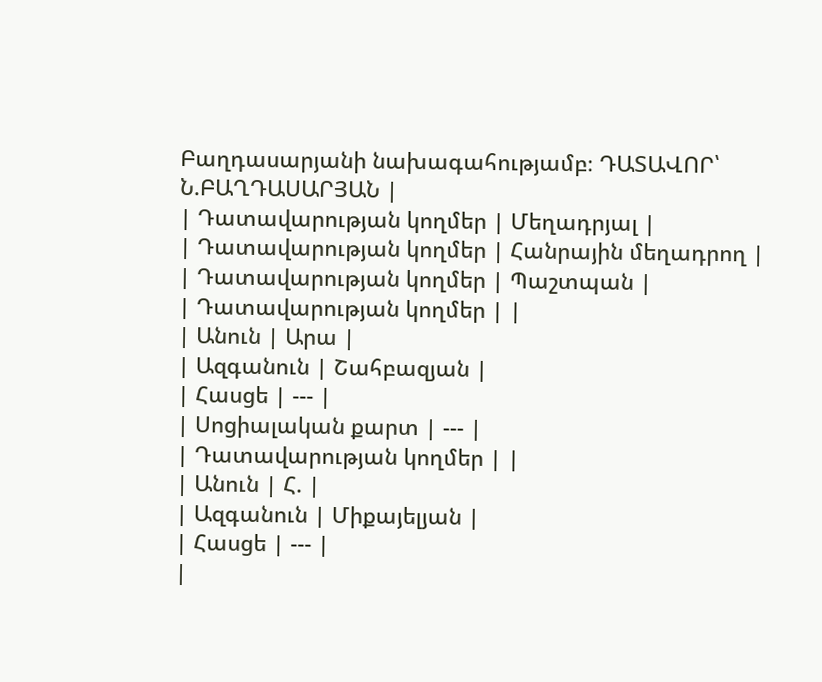Բաղդասարյանի նախագահությամբ։ ԴԱՏԱՎՈՐ՝ Ն.ԲԱՂԴԱՍԱՐՅԱՆ |
| Դատավարության կողմեր | Մեղադրյալ |
| Դատավարության կողմեր | Հանրային մեղադրող |
| Դատավարության կողմեր | Պաշտպան |
| Դատավարության կողմեր | |
| Անուն | Արա |
| Ազգանուն | Շահբազյան |
| Հասցե | --- |
| Սոցիալական քարտ | --- |
| Դատավարության կողմեր | |
| Անուն | Հ. |
| Ազգանուն | Միքայելյան |
| Հասցե | --- |
|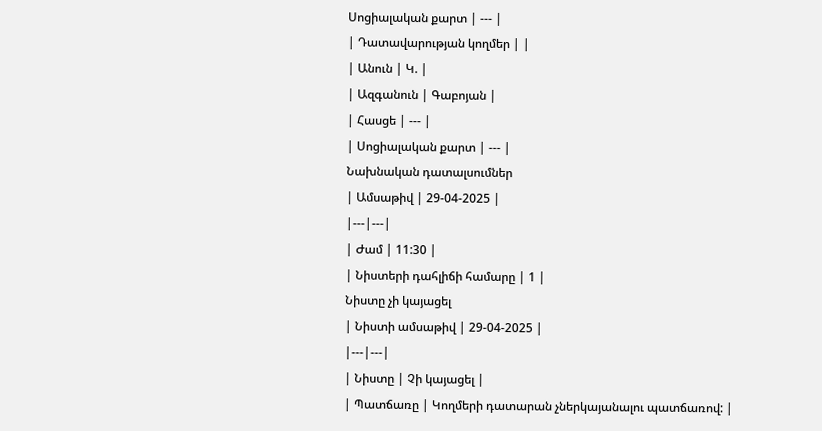Սոցիալական քարտ | --- |
| Դատավարության կողմեր | |
| Անուն | Կ. |
| Ազգանուն | Գաբոյան |
| Հասցե | --- |
| Սոցիալական քարտ | --- |
Նախնական դատալսումներ
| Ամսաթիվ | 29-04-2025 |
|---|---|
| Ժամ | 11:30 |
| Նիստերի դահլիճի համարը | 1 |
Նիստը չի կայացել
| Նիստի ամսաթիվ | 29-04-2025 |
|---|---|
| Նիստը | Չի կայացել |
| Պատճառը | Կողմերի դատարան չներկայանալու պատճառով: |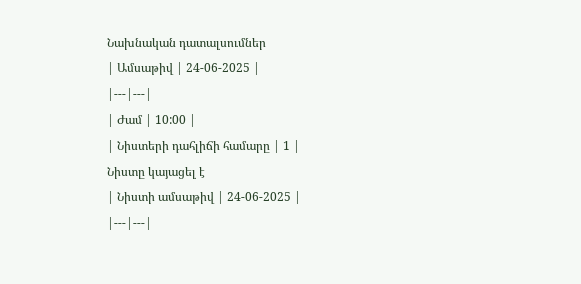Նախնական դատալսումներ
| Ամսաթիվ | 24-06-2025 |
|---|---|
| Ժամ | 10:00 |
| Նիստերի դահլիճի համարը | 1 |
Նիստը կայացել է
| Նիստի ամսաթիվ | 24-06-2025 |
|---|---|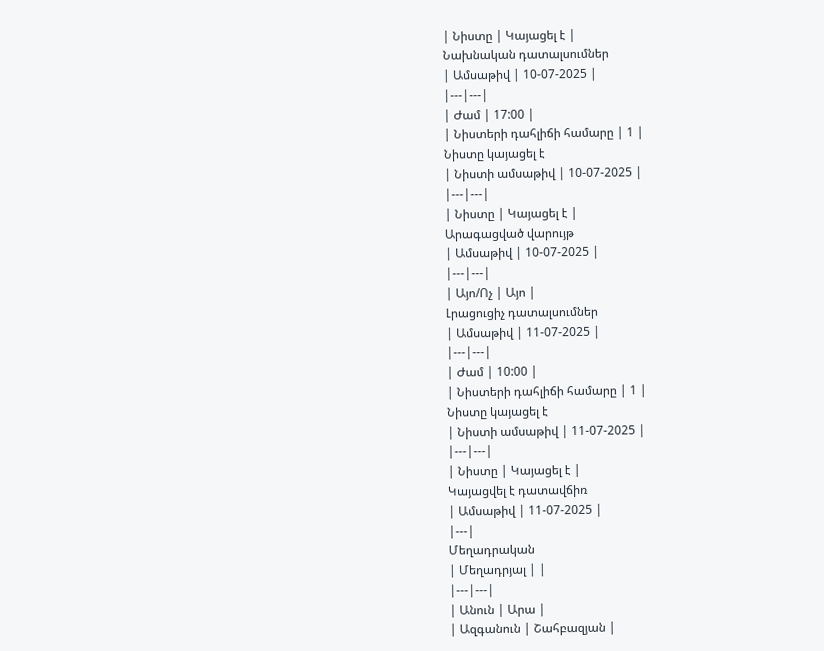| Նիստը | Կայացել է |
Նախնական դատալսումներ
| Ամսաթիվ | 10-07-2025 |
|---|---|
| Ժամ | 17:00 |
| Նիստերի դահլիճի համարը | 1 |
Նիստը կայացել է
| Նիստի ամսաթիվ | 10-07-2025 |
|---|---|
| Նիստը | Կայացել է |
Արագացված վարույթ
| Ամսաթիվ | 10-07-2025 |
|---|---|
| Այո/Ոչ | Այո |
Լրացուցիչ դատալսումներ
| Ամսաթիվ | 11-07-2025 |
|---|---|
| Ժամ | 10:00 |
| Նիստերի դահլիճի համարը | 1 |
Նիստը կայացել է
| Նիստի ամսաթիվ | 11-07-2025 |
|---|---|
| Նիստը | Կայացել է |
Կայացվել է դատավճիռ
| Ամսաթիվ | 11-07-2025 |
|---|
Մեղադրական
| Մեղադրյալ | |
|---|---|
| Անուն | Արա |
| Ազգանուն | Շահբազյան |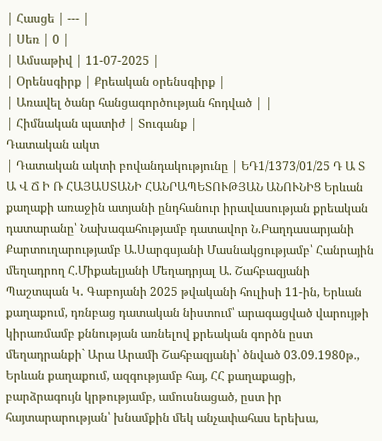| Հասցե | --- |
| Սեռ | 0 |
| Ամսաթիվ | 11-07-2025 |
| Օրենսգիրք | Քրեական օրենսգիրք |
| Առավել ծանր հանցագործության հոդված | |
| Հիմնական պատիժ | Տուգանք |
Դատական ակտ
| Դատական ակտի բովանդակությունը | ԵԴ1/1373/01/25 Դ Ա Տ Ա Վ Ճ Ի Ռ ՀԱՅԱՍՏԱՆԻ ՀԱՆՐԱՊԵՏՈՒԹՅԱՆ ԱՆՈՒՆԻՑ Երևան քաղաքի առաջին ատյանի ընդհանուր իրավասության քրեական դատարանը՝ Նախագահությամբ դատավոր Ն.Բաղդասարյանի Քարտուղարությամբ Ա.Սարգսյանի Մասնակցությամբ՝ Հանրային մեղադրող Հ.Միքաելյանի Մեղադրյալ Ա. Շահբազյանի Պաշտպան Կ․ Գաբոյանի 2025 թվականի հուլիսի 11-ին, Երևան քաղաքում, դռնբաց դատական նիստում՝ արագացված վարույթի կիրառմամբ քննության առնելով քրեական գործն ըստ մեղադրանքի` Արա Արամի Շահբազյանի՝ ծնված 03.09.1980թ., Երևան քաղաքում, ազգությամբ հայ, ՀՀ քաղաքացի, բարձրագույն կրթությամբ, ամուսնացած, ըստ իր հայտարարության՝ խնամքին մեկ անչափահաս երեխա,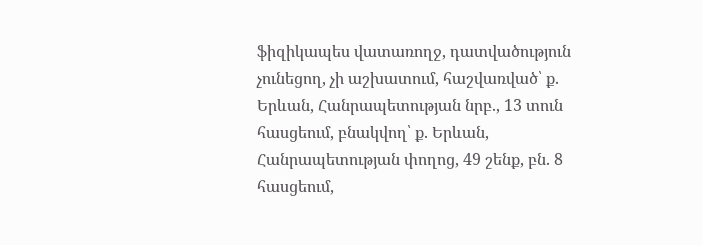ֆիզիկապես վատառողջ, դատվածություն չունեցող, չի աշխատում, հաշվառված՝ ք. Երևան, Հանրապետության նրբ., 13 տուն հասցեում, բնակվող՝ ք. Երևան, Հանրապետության փողոց, 49 շենք, բն. 8 հասցեում,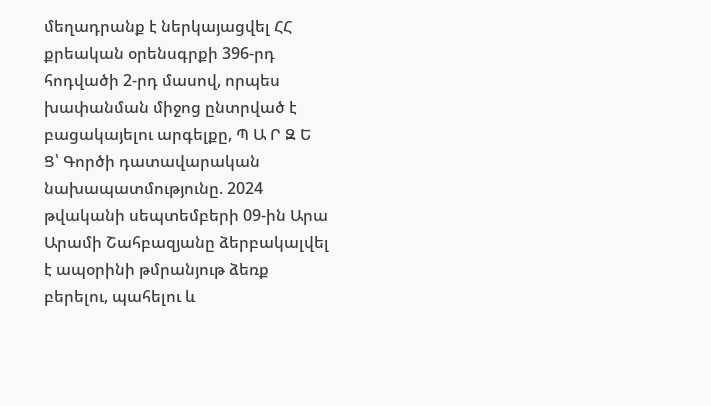մեղադրանք է ներկայացվել ՀՀ քրեական օրենսգրքի 396-րդ հոդվածի 2-րդ մասով, որպես խափանման միջոց ընտրված է բացակայելու արգելքը, Պ Ա Ր Զ Ե Ց՝ Գործի դատավարական նախապատմությունը. 2024 թվականի սեպտեմբերի 09-ին Արա Արամի Շահբազյանը ձերբակալվել է ապօրինի թմրանյութ ձեռք բերելու, պահելու և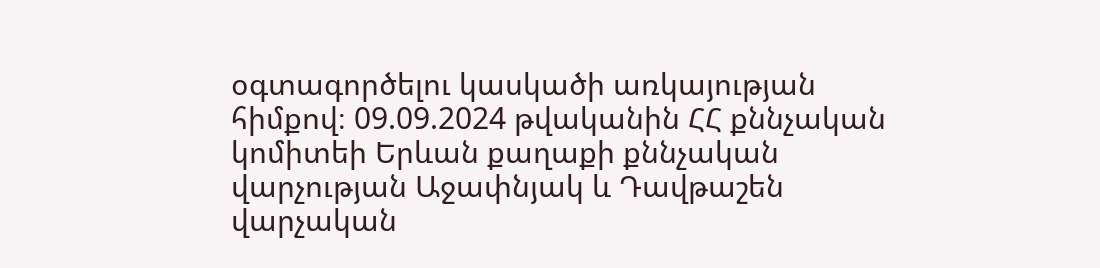օգտագործելու կասկածի առկայության հիմքով։ 09.09.2024 թվականին ՀՀ քննչական կոմիտեի Երևան քաղաքի քննչական վարչության Աջափնյակ և Դավթաշեն վարչական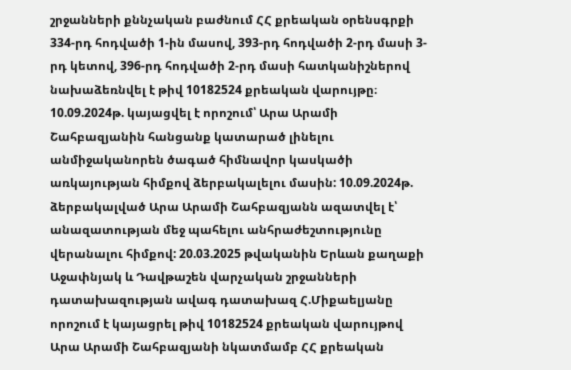շրջանների քննչական բաժնում ՀՀ քրեական օրենսգրքի 334-րդ հոդվածի 1-ին մասով, 393-րդ հոդվածի 2-րդ մասի 3-րդ կետով, 396-րդ հոդվածի 2-րդ մասի հատկանիշներով նախաձեռնվել է թիվ 10182524 քրեական վարույթը։ 10.09.2024թ. կայացվել է որոշում՝ Արա Արամի Շահբազյանին հանցանք կատարած լինելու անմիջականորեն ծագած հիմնավոր կասկածի առկայության հիմքով ձերբակալելու մասին: 10.09.2024թ. ձերբակալված Արա Արամի Շահբազյանն ազատվել է՝ անազատության մեջ պահելու անհրաժեշտությունը վերանալու հիմքով: 20.03.2025 թվականին Երևան քաղաքի Աջափնյակ և Դավթաշեն վարչական շրջանների դատախազության ավագ դատախազ Հ.Միքաելյանը որոշում է կայացրել թիվ 10182524 քրեական վարույթով Արա Արամի Շահբազյանի նկատմամբ ՀՀ քրեական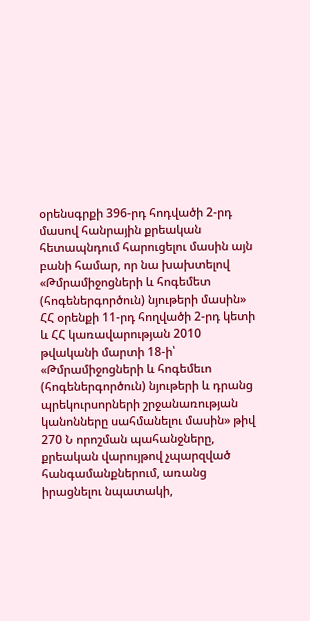օրենսգրքի 396-րդ հոդվածի 2-րդ մասով հանրային քրեական հետապնդում հարուցելու մասին այն բանի համար, որ նա խախտելով «Թմրամիջոցների և հոգեմետ (հոգեներգործուն) նյութերի մասին» ՀՀ օրենքի 11-րդ հողվածի 2-րդ կետի և ՀՀ կառավարության 2010 թվականի մարտի 18-ի՝ «Թմրամիջոցների և հոգեմեւո (հոգեներգործուն) նյութերի և դրանց պրեկուրսորների շրջանառության կանոնները սահմանելու մասին» թիվ 270 Ն որոշման պահանջները, քրեական վարույթով չպարզված հանգամանքներում, առանց իրացնելու նպատակի,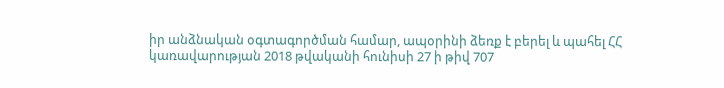իր անձնական օգտագործման համար, ապօրինի ձեռք է բերել և պահել ՀՀ կառավարության 2018 թվականի հունիսի 27 ի թիվ 707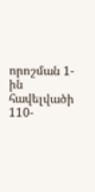որոշման 1-ին հավելվածի 110-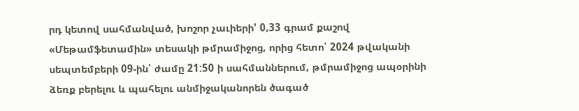րդ կետով սահմանված, խոշոր չաւիերի' 0,33 գրամ քաշով «Մեթամֆետամին» տեսակի թմրամիջոց, որից հետո՝ 2024 թվականի սեպտեմբերի 09-ին՝ ժամը 21:50 ի սահմաններում, թմրամիջոց ապօրինի ձեռք բերելու և պահելու անմիջականորեն ծագած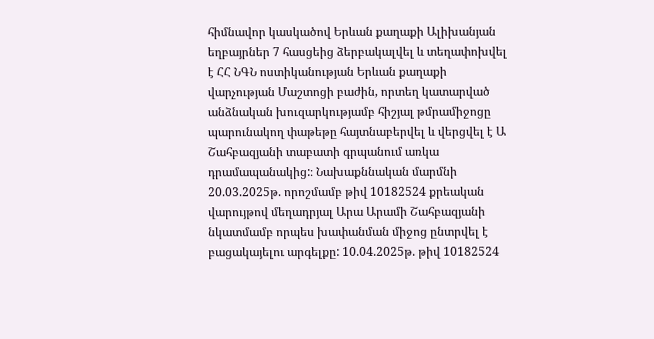հիմնավոր կասկածով Երևան քաղաքի Ալիխանյան եղբայրներ 7 հասցեից ձերբակալվել և տեղափոխվել է ՀՀ ՆԳՆ ոստիկանության Երևան քաղաքի վարչության Մաշտոցի բաժին, որտեղ կատարված անձնական խուզարկությամբ հիշյալ թմրամիջոցը պարունակող փաթեթը հայտնաբերվել և վերցվել է Ա Շահբազյանի տաբատի գրպանում առկա դրամապանակից:։ Նախաքննական մարմնի 20.03.2025թ. որոշմամբ թիվ 10182524 քրեական վարույթով մեղադրյալ Արա Արամի Շահբազյանի նկատմամբ որպես խափանման միջոց ընտրվել է բացակայելու արգելքը: 10.04.2025թ. թիվ 10182524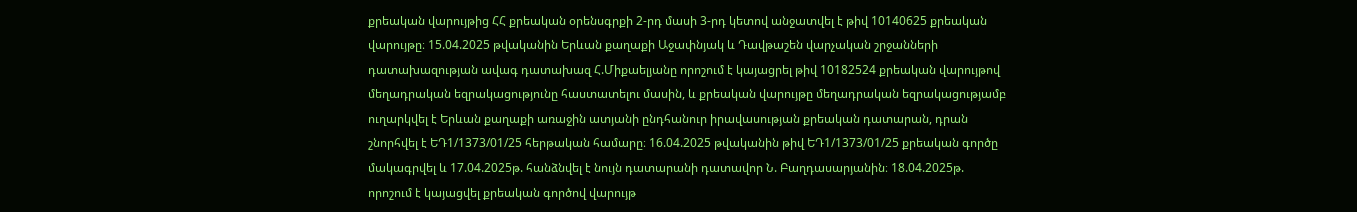քրեական վարույթից ՀՀ քրեական օրենսգրքի 2-րդ մասի 3-րդ կետով անջատվել է թիվ 10140625 քրեական վարույթը։ 15.04.2025 թվականին Երևան քաղաքի Աջափնյակ և Դավթաշեն վարչական շրջանների դատախազության ավագ դատախազ Հ.Միքաելյանը որոշում է կայացրել թիվ 10182524 քրեական վարույթով մեղադրական եզրակացությունը հաստատելու մասին, և քրեական վարույթը մեղադրական եզրակացությամբ ուղարկվել է Երևան քաղաքի առաջին ատյանի ընդհանուր իրավասության քրեական դատարան, դրան շնորհվել է ԵԴ1/1373/01/25 հերթական համարը։ 16.04.2025 թվականին թիվ ԵԴ1/1373/01/25 քրեական գործը մակագրվել և 17.04.2025թ. հանձնվել է նույն դատարանի դատավոր Ն. Բաղդասարյանին։ 18.04.2025թ. որոշում է կայացվել քրեական գործով վարույթ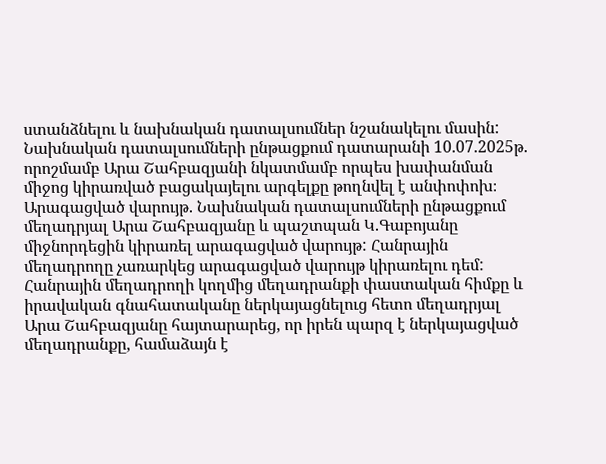ստանձնելու և նախնական դատալսումներ նշանակելու մասին: Նախնական դատալսումների ընթացքում դատարանի 10.07.2025թ. որոշմամբ Արա Շահբազյանի նկատմամբ որպես խափանման միջոց կիրառված բացակայելու արգելքը թողնվել է անփոփոխ։ Արագացված վարույթ. Նախնական դատալսումների ընթացքում մեղադրյալ Արա Շահբազյանը և պաշտպան Կ.Գաբոյանը միջնորդեցին կիրառել արագացված վարույթ: Հանրային մեղադրողը չառարկեց արագացված վարույթ կիրառելու դեմ: Հանրային մեղադրողի կողմից մեղադրանքի փաստական հիմքը և իրավական գնահատականը ներկայացնելուց հետո մեղադրյալ Արա Շահբազյանը հայտարարեց, որ իրեն պարզ է ներկայացված մեղադրանքը, համաձայն է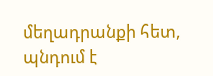մեղադրանքի հետ, պնդում է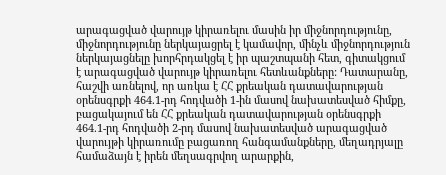արագացված վարույթ կիրառելու մասին իր միջնորդությունը, միջնորդությունը ներկայացրել է կամավոր, մինչև միջնորդություն ներկայացնելը խորհրդակցել է իր պաշտպանի հետ, գիտակցում է արագացված վարույթ կիրառելու հետևանքները: Դատարանը, հաշվի առնելով, որ առկա է ՀՀ քրեական դատավարության օրենսգրքի 464.1-րդ հոդվածի 1-ին մասով նախատեսված հիմքը, բացակայում են ՀՀ քրեական դատավարության օրենսգրքի 464.1-րդ հոդվածի 2-րդ մասով նախատեսված արագացված վարույթի կիրառումը բացառող հանգամանքները, մեղադրյալը համաձայն է իրեն մեղսագրվող արարքին,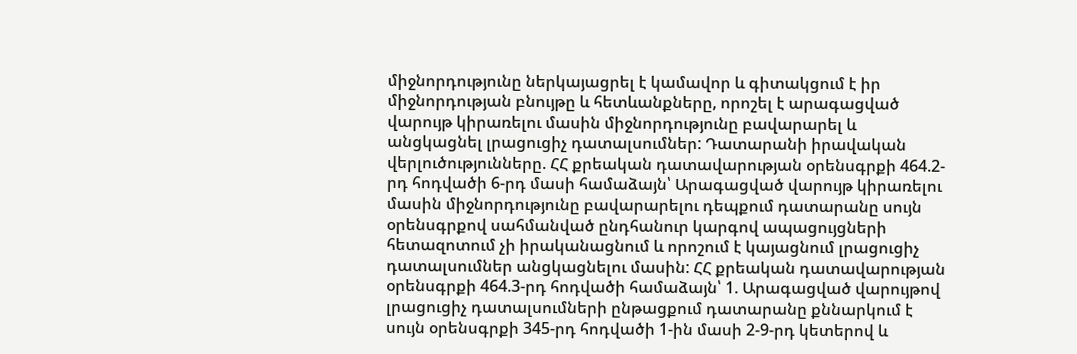միջնորդությունը ներկայացրել է կամավոր և գիտակցում է իր միջնորդության բնույթը և հետևանքները, որոշել է արագացված վարույթ կիրառելու մասին միջնորդությունը բավարարել և անցկացնել լրացուցիչ դատալսումներ: Դատարանի իրավական վերլուծությունները. ՀՀ քրեական դատավարության օրենսգրքի 464.2-րդ հոդվածի 6-րդ մասի համաձայն՝ Արագացված վարույթ կիրառելու մասին միջնորդությունը բավարարելու դեպքում դատարանը սույն օրենսգրքով սահմանված ընդհանուր կարգով ապացույցների հետազոտում չի իրականացնում և որոշում է կայացնում լրացուցիչ դատալսումներ անցկացնելու մասին: ՀՀ քրեական դատավարության օրենսգրքի 464.3-րդ հոդվածի համաձայն՝ 1. Արագացված վարույթով լրացուցիչ դատալսումների ընթացքում դատարանը քննարկում է սույն օրենսգրքի 345-րդ հոդվածի 1-ին մասի 2-9-րդ կետերով և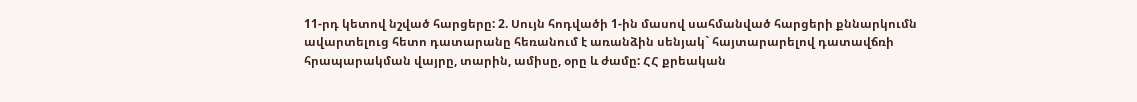11-րդ կետով նշված հարցերը: 2. Սույն հոդվածի 1-ին մասով սահմանված հարցերի քննարկումն ավարտելուց հետո դատարանը հեռանում է առանձին սենյակ` հայտարարելով դատավճռի հրապարակման վայրը, տարին, ամիսը, օրը և ժամը: ՀՀ քրեական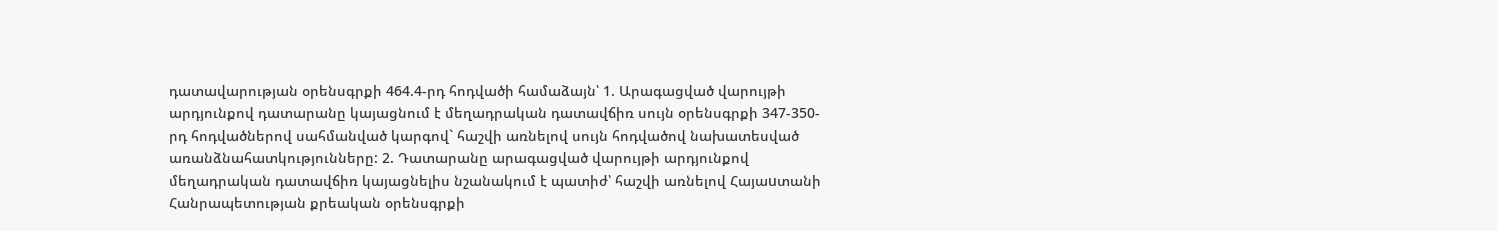դատավարության օրենսգրքի 464.4-րդ հոդվածի համաձայն՝ 1. Արագացված վարույթի արդյունքով դատարանը կայացնում է մեղադրական դատավճիռ սույն օրենսգրքի 347-350-րդ հոդվածներով սահմանված կարգով` հաշվի առնելով սույն հոդվածով նախատեսված առանձնահատկությունները: 2. Դատարանը արագացված վարույթի արդյունքով մեղադրական դատավճիռ կայացնելիս նշանակում է պատիժ՝ հաշվի առնելով Հայաuտանի Հանրապետության քրեական օրենսգրքի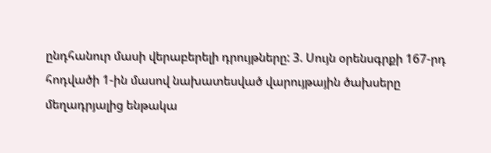ընդհանուր մասի վերաբերելի դրույթները: 3. Սույն օրենսգրքի 167-րդ հոդվածի 1-ին մասով նախատեսված վարույթային ծախսերը մեղադրյալից ենթակա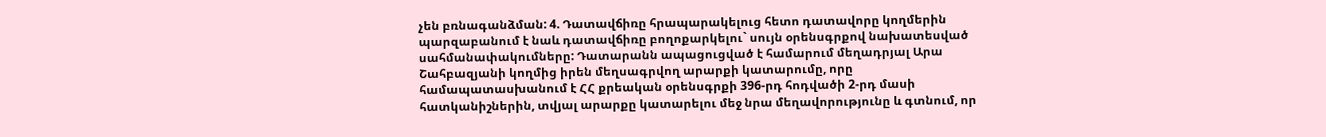չեն բռնագանձման: 4. Դատավճիռը հրապարակելուց հետո դատավորը կողմերին պարզաբանում է նաև դատավճիռը բողոքարկելու` սույն օրենսգրքով նախատեսված սահմանափակումները: Դատարանն ապացուցված է համարում մեղադրյալ Արա Շահբազյանի կողմից իրեն մեղսագրվող արարքի կատարումը, որը համապատասխանում է ՀՀ քրեական օրենսգրքի 396-րդ հոդվածի 2-րդ մասի հատկանիշներին, տվյալ արարքը կատարելու մեջ նրա մեղավորությունը և գտնում, որ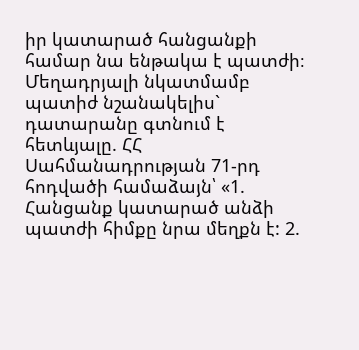իր կատարած հանցանքի համար նա ենթակա է պատժի։ Մեղադրյալի նկատմամբ պատիժ նշանակելիս` դատարանը գտնում է հետևյալը. ՀՀ Սահմանադրության 71-րդ հոդվածի համաձայն՝ «1. Հանցանք կատարած անձի պատժի հիմքը նրա մեղքն է: 2.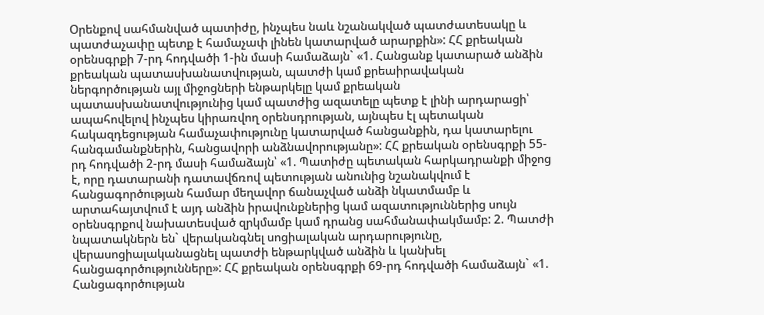Օրենքով սահմանված պատիժը, ինչպես նաև նշանակված պատժատեսակը և պատժաչափը պետք է համաչափ լինեն կատարված արարքին»: ՀՀ քրեական օրենսգրքի 7-րդ հոդվածի 1-ին մասի համաձայն` «1. Հանցանք կատարած անձին քրեական պատասխանատվության, պատժի կամ քրեաիրավական ներգործության այլ միջոցների ենթարկելը կամ քրեական պատասխանատվությունից կամ պատժից ազատելը պետք է լինի արդարացի՝ ապահովելով ինչպես կիրառվող օրենսդրության, այնպես էլ պետական հակազդեցության համաչափությունը կատարված հանցանքին, դա կատարելու հանգամանքներին, հանցավորի անձնավորությանը»: ՀՀ քրեական օրենսգրքի 55-րդ հոդվածի 2-րդ մասի համաձայն՝ «1. Պատիժը պետական հարկադրանքի միջոց է, որը դատարանի դատավճռով պետության անունից նշանակվում է հանցագործության համար մեղավոր ճանաչված անձի նկատմամբ և արտահայտվում է այդ անձին իրավունքներից կամ ազատություններից սույն օրենսգրքով նախատեսված զրկմամբ կամ դրանց սահմանափակմամբ: 2. Պատժի նպատակներն են` վերականգնել սոցիալական արդարությունը, վերասոցիալականացնել պատժի ենթարկված անձին և կանխել հանցագործությունները»: ՀՀ քրեական օրենսգրքի 69-րդ հոդվածի համաձայն` «1. Հանցագործության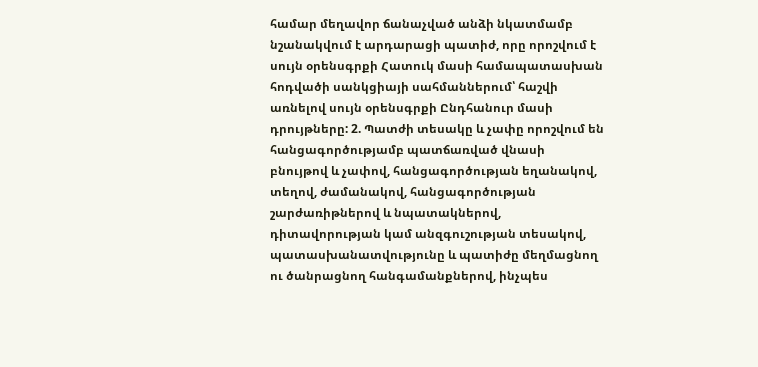համար մեղավոր ճանաչված անձի նկատմամբ նշանակվում է արդարացի պատիժ, որը որոշվում է սույն օրենսգրքի Հատուկ մասի համապատասխան հոդվածի սանկցիայի սահմաններում՝ հաշվի առնելով սույն օրենսգրքի Ընդհանուր մասի դրույթները: 2. Պատժի տեսակը և չափը որոշվում են հանցագործությամբ պատճառված վնասի բնույթով և չափով, հանցագործության եղանակով, տեղով, ժամանակով, հանցագործության շարժառիթներով և նպատակներով, դիտավորության կամ անզգուշության տեսակով, պատասխանատվությունը և պատիժը մեղմացնող ու ծանրացնող հանգամանքներով, ինչպես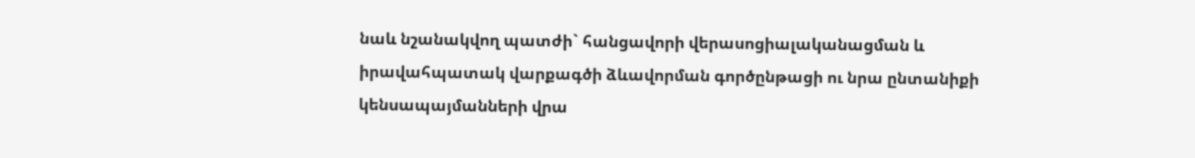նաև նշանակվող պատժի` հանցավորի վերասոցիալականացման և իրավահպատակ վարքագծի ձևավորման գործընթացի ու նրա ընտանիքի կենսապայմանների վրա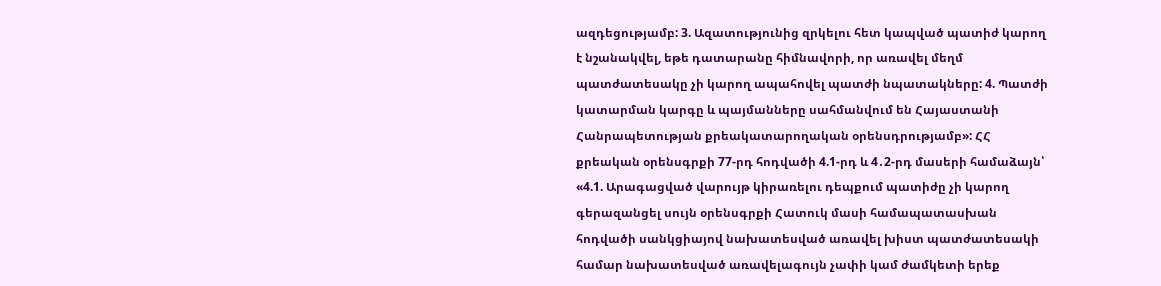ազդեցությամբ: 3. Ազատությունից զրկելու հետ կապված պատիժ կարող է նշանակվել, եթե դատարանը հիմնավորի, որ առավել մեղմ պատժատեսակը չի կարող ապահովել պատժի նպատակները: 4. Պատժի կատարման կարգը և պայմանները սահմանվում են Հայաստանի Հանրապետության քրեակատարողական օրենսդրությամբ»: ՀՀ քրեական օրենսգրքի 77-րդ հոդվածի 4.1-րդ և 4․2-րդ մասերի համաձայն՝ «4.1. Արագացված վարույթ կիրառելու դեպքում պատիժը չի կարող գերազանցել սույն օրենսգրքի Հատուկ մասի համապատասխան հոդվածի սանկցիայով նախատեսված առավել խիստ պատժատեսակի համար նախատեսված առավելագույն չափի կամ ժամկետի երեք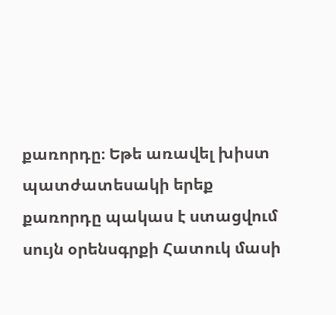քառորդը։ Եթե առավել խիստ պատժատեսակի երեք քառորդը պակաս է ստացվում սույն օրենսգրքի Հատուկ մասի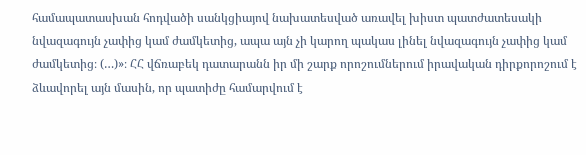համապատասխան հոդվածի սանկցիայով նախատեսված առավել խիստ պատժատեսակի նվազագույն չափից կամ ժամկետից, ապա այն չի կարող պակաս լինել նվազագույն չափից կամ ժամկետից։ (…)»։ ՀՀ վճռաբեկ դատարանն իր մի շարք որոշումներում իրավական դիրքորոշում է ձևավորել այն մասին, որ պատիժը համարվում է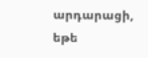արդարացի, եթե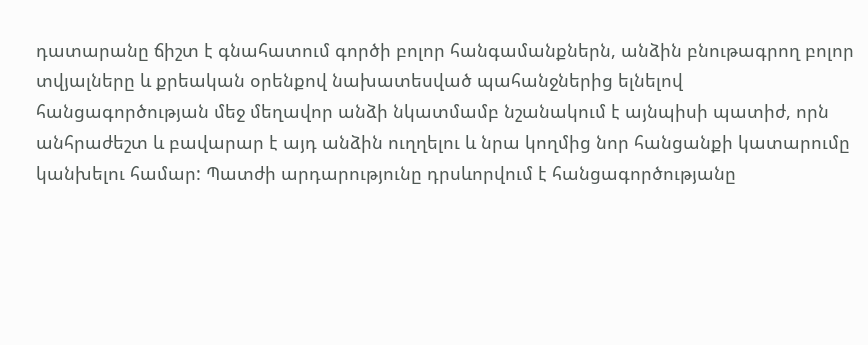դատարանը ճիշտ է գնահատում գործի բոլոր հանգամանքներն, անձին բնութագրող բոլոր տվյալները և քրեական օրենքով նախատեսված պահանջներից ելնելով հանցագործության մեջ մեղավոր անձի նկատմամբ նշանակում է այնպիսի պատիժ, որն անհրաժեշտ և բավարար է այդ անձին ուղղելու և նրա կողմից նոր հանցանքի կատարումը կանխելու համար: Պատժի արդարությունը դրսևորվում է հանցագործությանը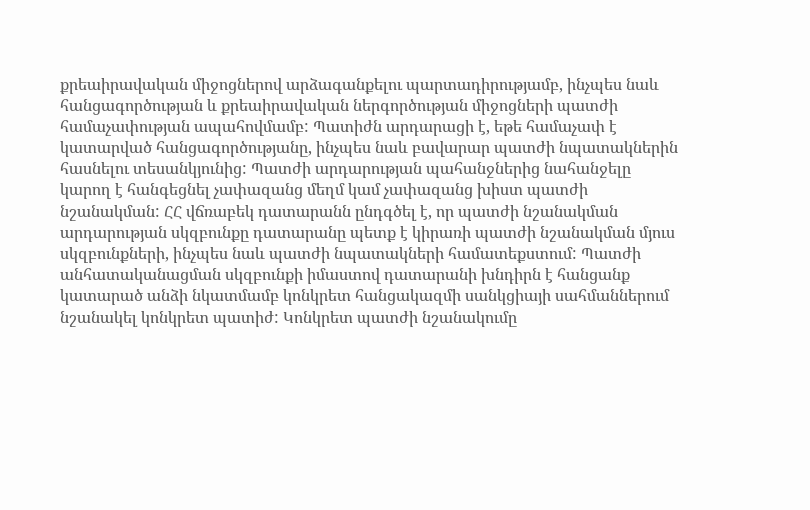քրեաիրավական միջոցներով արձագանքելու պարտադիրությամբ, ինչպես նաև հանցագործության և քրեաիրավական ներգործության միջոցների պատժի համաչափության ապահովմամբ: Պատիժն արդարացի է, եթե համաչափ է կատարված հանցագործությանը, ինչպես նաև բավարար պատժի նպատակներին հասնելու տեսանկյունից: Պատժի արդարության պահանջներից նահանջելը կարող է հանգեցնել չափազանց մեղմ կամ չափազանց խիստ պատժի նշանակման: ՀՀ վճռաբեկ դատարանն ընդգծել է, որ պատժի նշանակման արդարության սկզբունքը դատարանը պետք է կիրառի պատժի նշանակման մյուս սկզբունքների, ինչպես նաև պատժի նպատակների համատեքստում: Պատժի անհատականացման սկզբունքի իմաստով դատարանի խնդիրն է հանցանք կատարած անձի նկատմամբ կոնկրետ հանցակազմի սանկցիայի սահմաններում նշանակել կոնկրետ պատիժ: Կոնկրետ պատժի նշանակումը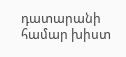դատարանի համար խիստ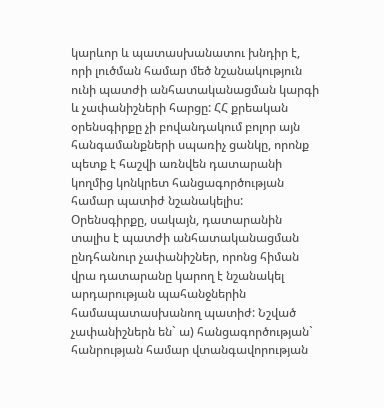կարևոր և պատասխանատու խնդիր է, որի լուծման համար մեծ նշանակություն ունի պատժի անհատականացման կարգի և չափանիշների հարցը: ՀՀ քրեական օրենսգիրքը չի բովանդակում բոլոր այն հանգամանքների սպառիչ ցանկը, որոնք պետք է հաշվի առնվեն դատարանի կողմից կոնկրետ հանցագործության համար պատիժ նշանակելիս: Օրենսգիրքը, սակայն, դատարանին տալիս է պատժի անհատականացման ընդհանուր չափանիշներ, որոնց հիման վրա դատարանը կարող է նշանակել արդարության պահանջներին համապատասխանող պատիժ: Նշված չափանիշներն են` ա) հանցագործության` հանրության համար վտանգավորության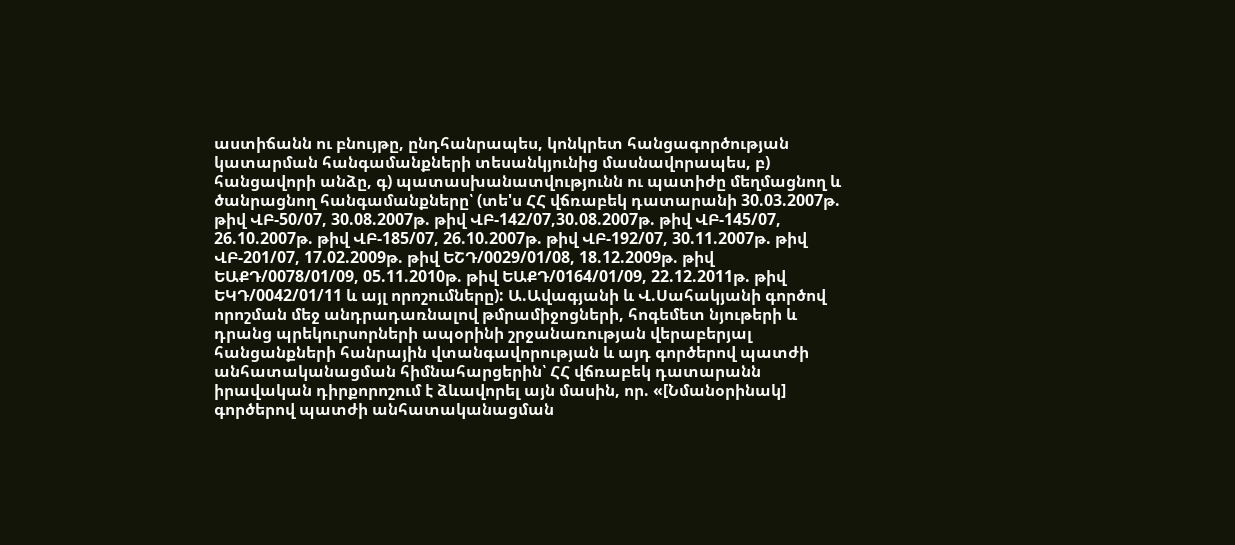աստիճանն ու բնույթը, ընդհանրապես, կոնկրետ հանցագործության կատարման հանգամանքների տեսանկյունից մասնավորապես, բ) հանցավորի անձը, գ) պատասխանատվությունն ու պատիժը մեղմացնող և ծանրացնող հանգամանքները՝ (տե'ս ՀՀ վճռաբեկ դատարանի 30.03.2007թ. թիվ ՎԲ-50/07, 30.08.2007թ. թիվ ՎԲ-142/07,30.08.2007թ. թիվ ՎԲ-145/07, 26.10.2007թ. թիվ ՎԲ-185/07, 26.10.2007թ. թիվ ՎԲ-192/07, 30.11.2007թ. թիվ ՎԲ-201/07, 17.02.2009թ. թիվ ԵՇԴ/0029/01/08, 18.12.2009թ. թիվ ԵԱՔԴ/0078/01/09, 05.11.2010թ. թիվ ԵԱՔԴ/0164/01/09, 22.12.2011թ. թիվ ԵԿԴ/0042/01/11 և այլ որոշումները): Ա.Ավագյանի և Վ.Սահակյանի գործով որոշման մեջ անդրադառնալով թմրամիջոցների, հոգեմետ նյութերի և դրանց պրեկուրսորների ապօրինի շրջանառության վերաբերյալ հանցանքների հանրային վտանգավորության և այդ գործերով պատժի անհատականացման հիմնահարցերին՝ ՀՀ վճռաբեկ դատարանն իրավական դիրքորոշում է ձևավորել այն մասին, որ. «[Նմանօրինակ] գործերով պատժի անհատականացման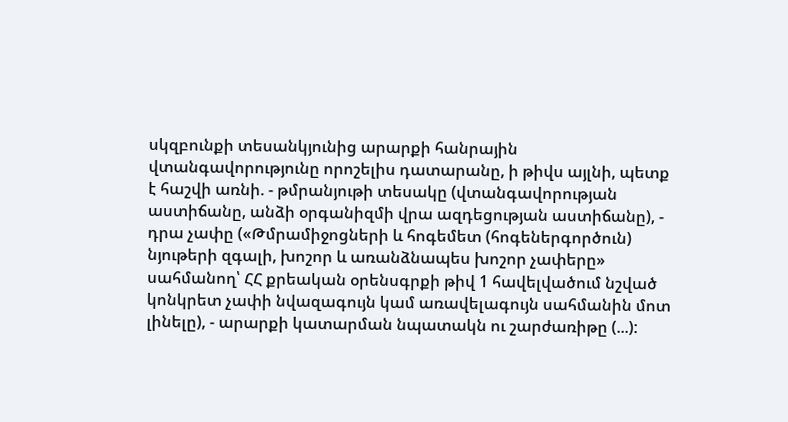սկզբունքի տեսանկյունից արարքի հանրային վտանգավորությունը որոշելիս դատարանը, ի թիվս այլնի, պետք է հաշվի առնի. - թմրանյութի տեսակը (վտանգավորության աստիճանը, անձի օրգանիզմի վրա ազդեցության աստիճանը), - դրա չափը («Թմրամիջոցների և հոգեմետ (հոգեներգործուն) նյութերի զգալի, խոշոր և առանձնապես խոշոր չափերը» սահմանող՝ ՀՀ քրեական օրենսգրքի թիվ 1 հավելվածում նշված կոնկրետ չափի նվազագույն կամ առավելագույն սահմանին մոտ լինելը), - արարքի կատարման նպատակն ու շարժառիթը (...):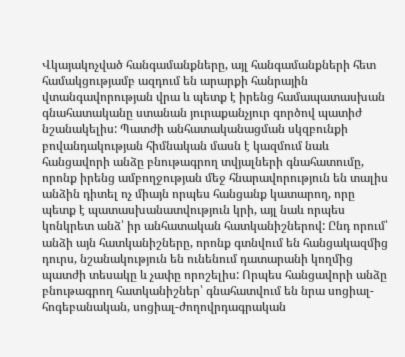Վկայակոչված հանգամանքները, այլ հանգամանքների հետ համակցությամբ ազդում են արարքի հանրային վտանգավորության վրա և պետք է իրենց համապատասխան գնահատականը ստանան յուրաքանչյուր գործով պատիժ նշանակելիս: Պատժի անհատականացման սկզբունքի բովանդակության հիմնական մասն է կազմում նաև հանցավորի անձը բնութագրող տվյալների գնահատումը, որոնք իրենց ամբողջության մեջ հնարավորություն են տալիս անձին դիտել ոչ միայն որպես հանցանք կատարող, որը պետք է պատասխանատվություն կրի, այլ նաև որպես կոնկրետ անձ՝ իր անհատական հատկանիշներով: Ընդ որում՝ անձի այն հատկանիշները, որոնք գտնվում են հանցակազմից դուրս, նշանակություն են ունենում դատարանի կողմից պատժի տեսակը և չափը որոշելիս: Որպես հանցավորի անձը բնութագրող հատկանիշներ՝ գնահատվում են նրա սոցիալ-հոգեբանական, սոցիալ-ժողովրդագրական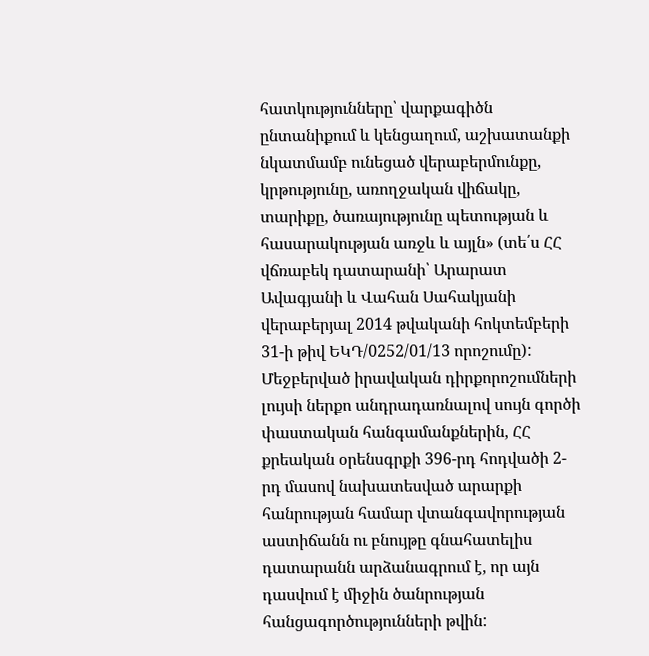հատկությունները՝ վարքագիծն ընտանիքում և կենցաղում, աշխատանքի նկատմամբ ունեցած վերաբերմունքը, կրթությունը, առողջական վիճակը, տարիքը, ծառայությունը պետության և հասարակության առջև և այլն» (տե՛ս ՀՀ վճռաբեկ դատարանի՝ Արարատ Ավագյանի և Վահան Սահակյանի վերաբերյալ 2014 թվականի հոկտեմբերի 31-ի թիվ ԵԿԴ/0252/01/13 որոշումը): Մեջբերված իրավական դիրքորոշումների լույսի ներքո անդրադառնալով սույն գործի փաստական հանգամանքներին, ՀՀ քրեական օրենսգրքի 396-րդ հոդվածի 2-րդ մասով նախատեսված արարքի հանրության համար վտանգավորության աստիճանն ու բնույթը գնահատելիս դատարանն արձանագրում է, որ այն դասվում է միջին ծանրության հանցագործությունների թվին: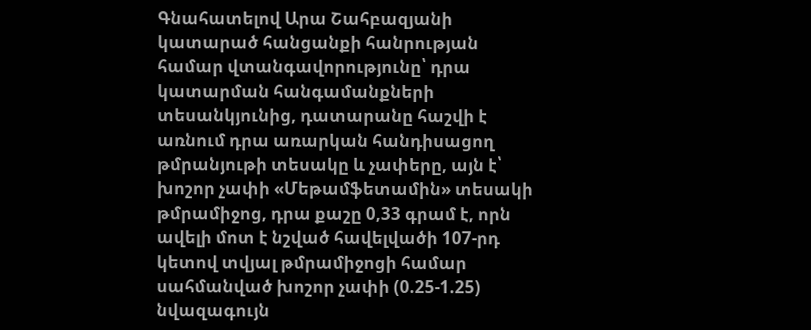Գնահատելով Արա Շահբազյանի կատարած հանցանքի հանրության համար վտանգավորությունը՝ դրա կատարման հանգամանքների տեսանկյունից, դատարանը հաշվի է առնում դրա առարկան հանդիսացող թմրանյութի տեսակը և չափերը, այն է՝ խոշոր չափի «Մեթամֆետամին» տեսակի թմրամիջոց, դրա քաշը 0,33 գրամ է, որն ավելի մոտ է նշված հավելվածի 107-րդ կետով տվյալ թմրամիջոցի համար սահմանված խոշոր չափի (0.25-1.25) նվազագույն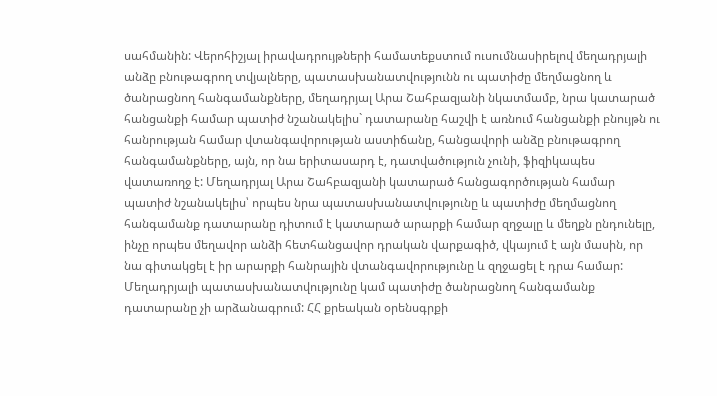սահմանին: Վերոհիշյալ իրավադրույթների համատեքստում ուսումնասիրելով մեղադրյալի անձը բնութագրող տվյալները, պատասխանատվությունն ու պատիժը մեղմացնող և ծանրացնող հանգամանքները, մեղադրյալ Արա Շահբազյանի նկատմամբ, նրա կատարած հանցանքի համար պատիժ նշանակելիս` դատարանը հաշվի է առնում հանցանքի բնույթն ու հանրության համար վտանգավորության աստիճանը, հանցավորի անձը բնութագրող հանգամանքները, այն, որ նա երիտասարդ է, դատվածություն չունի, ֆիզիկապես վատառողջ է: Մեղադրյալ Արա Շահբազյանի կատարած հանցագործության համար պատիժ նշանակելիս՝ որպես նրա պատասխանատվությունը և պատիժը մեղմացնող հանգամանք դատարանը դիտում է կատարած արարքի համար զղջալը և մեղքն ընդունելը, ինչը որպես մեղավոր անձի հետհանցավոր դրական վարքագիծ, վկայում է այն մասին, որ նա գիտակցել է իր արարքի հանրային վտանգավորությունը և զղջացել է դրա համար: Մեղադրյալի պատասխանատվությունը կամ պատիժը ծանրացնող հանգամանք դատարանը չի արձանագրում: ՀՀ քրեական օրենսգրքի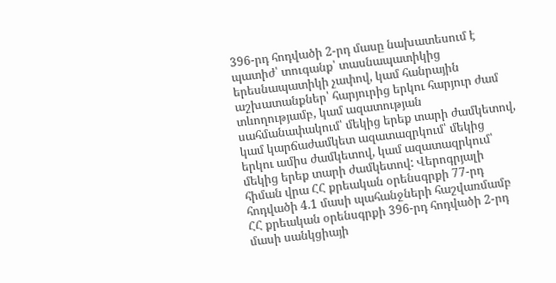396-րդ հոդվածի 2-րդ մասը նախատեսում է պատիժ՝ տուգանք՝ տասնապատիկից երեսնապատիկի չափով, կամ հանրային աշխատանքներ՝ հարյուրից երկու հարյուր ժամ տևողությամբ, կամ ազատության սահմանափակում՝ մեկից երեք տարի ժամկետով, կամ կարճաժամկետ ազատազրկում՝ մեկից երկու ամիս ժամկետով, կամ ազատազրկում՝ մեկից երեք տարի ժամկետով: Վերոգրյալի հիման վրա ՀՀ քրեական օրենսգրքի 77-րդ հոդվածի 4.1 մասի պահանջների հաշվառմամբ ՀՀ քրեական օրենսգրքի 396-րդ հոդվածի 2-րդ մասի սանկցիայի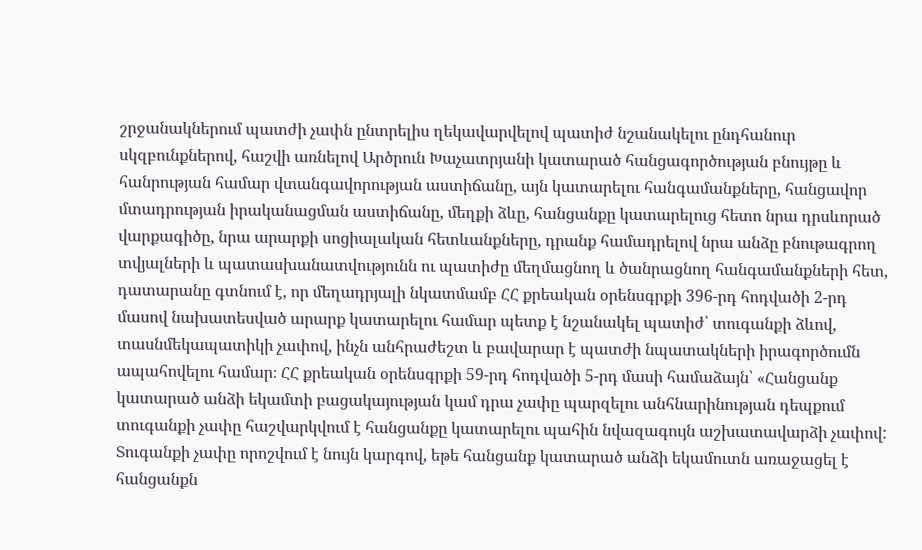շրջանակներում պատժի չափն ընտրելիս ղեկավարվելով պատիժ նշանակելու ընդհանուր սկզբունքներով, հաշվի առնելով Արծրուն Խաչատրյանի կատարած հանցագործության բնույթը և հանրության համար վտանգավորության աստիճանը, այն կատարելու հանգամանքները, հանցավոր մտադրության իրականացման աստիճանը, մեղքի ձևը, հանցանքը կատարելուց հետո նրա դրսևորած վարքագիծը, նրա արարքի սոցիալական հետևանքները, դրանք համադրելով նրա անձը բնութագրող տվյալների և պատասխանատվությունն ու պատիժը մեղմացնող և ծանրացնող հանգամանքների հետ, դատարանը գտնում է, որ մեղադրյալի նկատմամբ ՀՀ քրեական օրենսգրքի 396-րդ հոդվածի 2-րդ մասով նախատեսված արարք կատարելու համար պետք է նշանակել պատիժ՝ տուգանքի ձևով, տասնմեկապատիկի չափով, ինչն անհրաժեշտ և բավարար է պատժի նպատակների իրագործումն ապահովելու համար։ ՀՀ քրեական օրենսգրքի 59-րդ հոդվածի 5-րդ մասի համաձայն՝ «Հանցանք կատարած անձի եկամտի բացակայության կամ դրա չափը պարզելու անհնարինության դեպքում տուգանքի չափը հաշվարկվում է հանցանքը կատարելու պահին նվազագույն աշխատավարձի չափով: Տուգանքի չափը որոշվում է նույն կարգով, եթե հանցանք կատարած անձի եկամուտն առաջացել է հանցանքն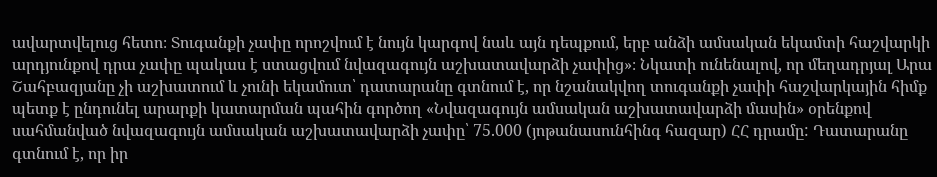ավարտվելուց հետո։ Տուգանքի չափը որոշվում է նույն կարգով նաև այն դեպքում, երբ անձի ամսական եկամտի հաշվարկի արդյունքով դրա չափը պակաս է ստացվում նվազագույն աշխատավարձի չափից»։ Նկատի ունենալով, որ մեղադրյալ Արա Շահբազյանը չի աշխատում և չունի եկամուտ՝ դատարանը գտնում է, որ նշանակվող տուգանքի չափի հաշվարկային հիմք պետք է ընդունել արարքի կատարման պահին գործող «Նվազագույն ամսական աշխատավարձի մասին» օրենքով սահմանված նվազագույն ամսական աշխատավարձի չափը՝ 75.000 (յոթանասունհինգ հազար) ՀՀ դրամը: Դատարանը գտնում է, որ իր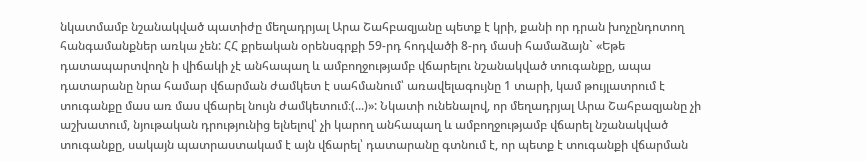նկատմամբ նշանակված պատիժը մեղադրյալ Արա Շահբազյանը պետք է կրի, քանի որ դրան խոչընդոտող հանգամանքներ առկա չեն: ՀՀ քրեական օրենսգրքի 59-րդ հոդվածի 8-րդ մասի համաձայն` «Եթե դատապարտվողն ի վիճակի չէ անհապաղ և ամբողջությամբ վճարելու նշանակված տուգանքը, ապա դատարանը նրա համար վճարման ժամկետ է սահմանում՝ առավելագույնը 1 տարի, կամ թույլատրում է տուգանքը մաս առ մաս վճարել նույն ժամկետում։(...)»: Նկատի ունենալով, որ մեղադրյալ Արա Շահբազյանը չի աշխատում, նյութական դրությունից ելնելով՝ չի կարող անհապաղ և ամբողջությամբ վճարել նշանակված տուգանքը, սակայն պատրաստակամ է այն վճարել՝ դատարանը գտնում է, որ պետք է տուգանքի վճարման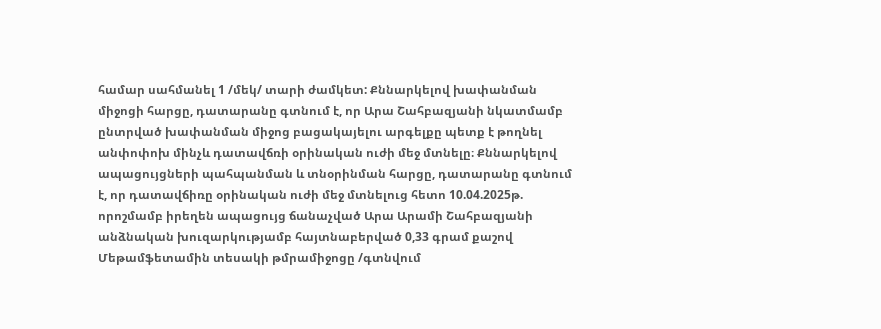համար սահմանել 1 /մեկ/ տարի ժամկետ: Քննարկելով խափանման միջոցի հարցը, դատարանը գտնում է, որ Արա Շահբազյանի նկատմամբ ընտրված խափանման միջոց բացակայելու արգելքը պետք է թողնել անփոփոխ մինչև դատավճռի օրինական ուժի մեջ մտնելը։ Քննարկելով ապացույցների պահպանման և տնօրինման հարցը, դատարանը գտնում է, որ դատավճիռը օրինական ուժի մեջ մտնելուց հետո 10.04.2025թ. որոշմամբ իրեղեն ապացույց ճանաչված Արա Արամի Շահբազյանի անձնական խուզարկությամբ հայտնաբերված 0,33 գրամ քաշով Մեթամֆետամին տեսակի թմրամիջոցը /գտնվում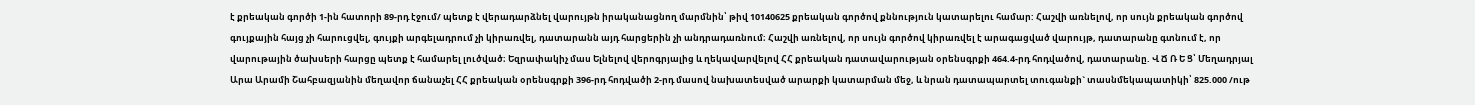է քրեական գործի 1-ին հատորի 89-րդ էջում/ պետք է վերադարձնել վարույթն իրականացնող մարմնին՝ թիվ 10140625 քրեական գործով քննություն կատարելու համար: Հաշվի առնելով, որ սույն քրեական գործով գույքային հայց չի հարուցվել, գույքի արգելադրում չի կիրառվել, դատարանն այդ հարցերին չի անդրադառնում։ Հաշվի առնելով, որ սույն գործով կիրառվել է արագացված վարույթ, դատարանը գտնում է, որ վարութային ծախսերի հարցը պետք է համարել լուծված։ Եզրափակիչ մաս Ելնելով վերոգրյալից և ղեկավարվելով ՀՀ քրեական դատավարության օրենսգրքի 464.4-րդ հոդվածով, դատարանը. Վ Ճ Ռ Ե Ց՝ Մեղադրյալ Արա Արամի Շահբազյանին մեղավոր ճանաչել ՀՀ քրեական օրենսգրքի 396-րդ հոդվածի 2-րդ մասով նախատեսված արարքի կատարման մեջ, և նրան դատապարտել տուգանքի` տասնմեկապատիկի՝ 825.000 /ութ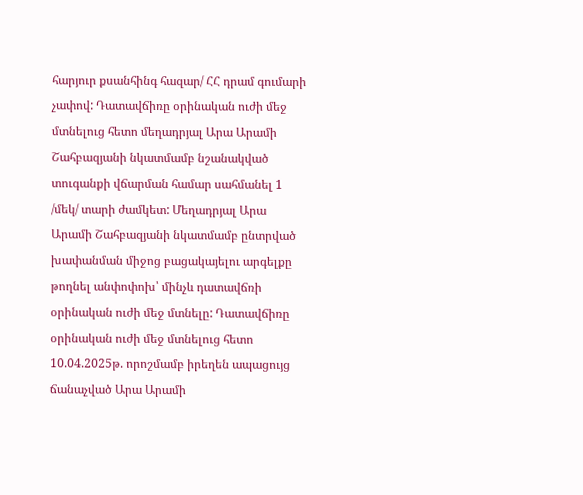հարյուր քսանհինգ հազար/ ՀՀ դրամ գումարի չափով: Դատավճիռը օրինական ուժի մեջ մտնելուց հետո մեղադրյալ Արա Արամի Շահբազյանի նկատմամբ նշանակված տուգանքի վճարման համար սահմանել 1 /մեկ/ տարի ժամկետ: Մեղադրյալ Արա Արամի Շահբազյանի նկատմամբ ընտրված խափանման միջոց բացակայելու արգելքը թողնել անփոփոխ՝ մինչև դատավճռի օրինական ուժի մեջ մտնելը: Դատավճիռը օրինական ուժի մեջ մտնելուց հետո 10.04.2025թ. որոշմամբ իրեղեն ապացույց ճանաչված Արա Արամի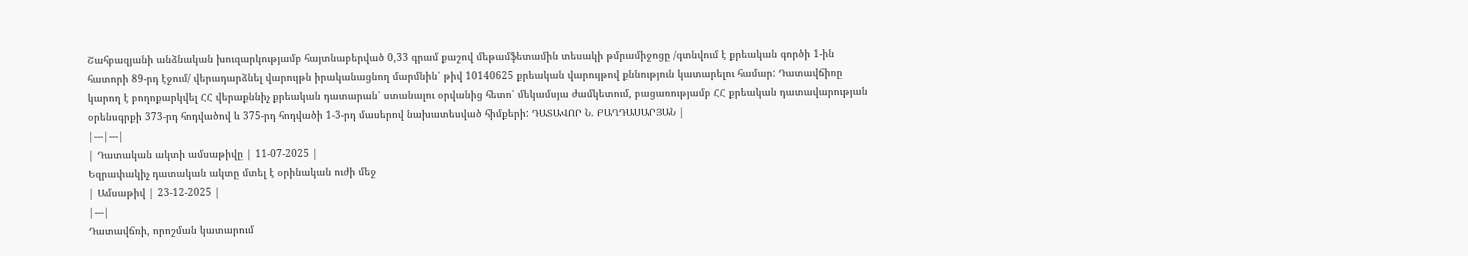Շահբազյանի անձնական խուզարկությամբ հայտնաբերված 0,33 գրամ քաշով մեթամֆետամին տեսակի թմրամիջոցը /գտնվում է քրեական գործի 1-ին հատորի 89-րդ էջում/ վերադարձնել վարույթն իրականացնող մարմնին՝ թիվ 10140625 քրեական վարույթով քննություն կատարելու համար: Դատավճիռը կարող է բողոքարկվել ՀՀ վերաքննիչ քրեական դատարան՝ ստանալու օրվանից հետո՝ մեկամսյա ժամկետում, բացառությամբ ՀՀ քրեական դատավարության օրենսգրքի 373-րդ հոդվածով և 375-րդ հոդվածի 1-3-րդ մասերով նախատեսված հիմքերի: ԴԱՏԱՎՈՐ Ն. ԲԱՂԴԱՍԱՐՅԱՆ |
|---|---|
| Դատական ակտի ամսաթիվը | 11-07-2025 |
Եզրափակիչ դատական ակտը մտել է օրինական ուժի մեջ
| Ամսաթիվ | 23-12-2025 |
|---|
Դատավճռի, որոշման կատարում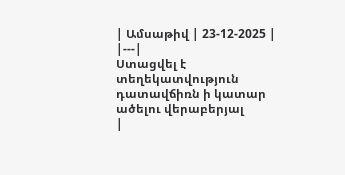| Ամսաթիվ | 23-12-2025 |
|---|
Ստացվել է տեղեկատվություն դատավճիռն ի կատար ածելու վերաբերյալ
|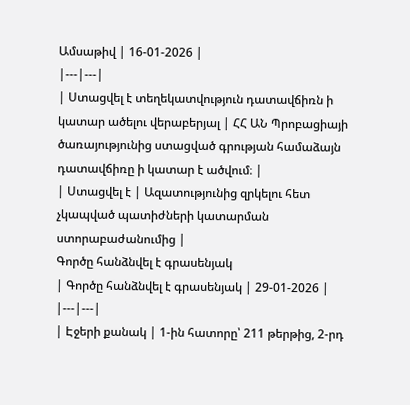Ամսաթիվ | 16-01-2026 |
|---|---|
| Ստացվել է տեղեկատվություն դատավճիռն ի կատար ածելու վերաբերյալ | ՀՀ ԱՆ Պրոբացիայի ծառայությունից ստացված գրության համաձայն դատավճիռը ի կատար է ածվում։ |
| Ստացվել է | Ազատությունից զրկելու հետ չկապված պատիժների կատարման ստորաբաժանումից |
Գործը հանձնվել է գրասենյակ
| Գործը հանձնվել է գրասենյակ | 29-01-2026 |
|---|---|
| Էջերի քանակ | 1-ին հատորը՝ 211 թերթից, 2-րդ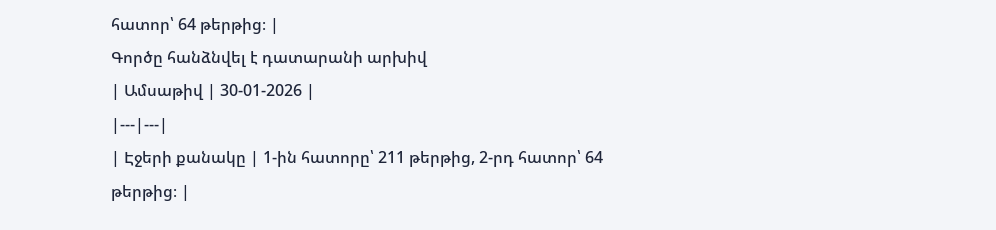հատոր՝ 64 թերթից։ |
Գործը հանձնվել է դատարանի արխիվ
| Ամսաթիվ | 30-01-2026 |
|---|---|
| Էջերի քանակը | 1-ին հատորը՝ 211 թերթից, 2-րդ հատոր՝ 64 թերթից։ |